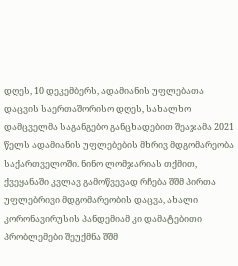დღეს, 10 დეკემბერს, ადამიანის უფლებათა დაცვის საერთაშორისო დღეს, სახალხო დამცველმა საგანგებო განცხადებით შეაჯამა 2021 წელს ადამიანის უფლებების მხრივ მდგომარეობა საქართველოში. ნინო ლომჯარიას თქმით, ქვეყანაში კვლავ გამოწვევად რჩება შშმ პირთა უფლებრივი მდგომარეობის დაცვა, ახალი კორონავირუსის პანდემიამ კი დამატებითი პრობლემები შეუქმნა შშმ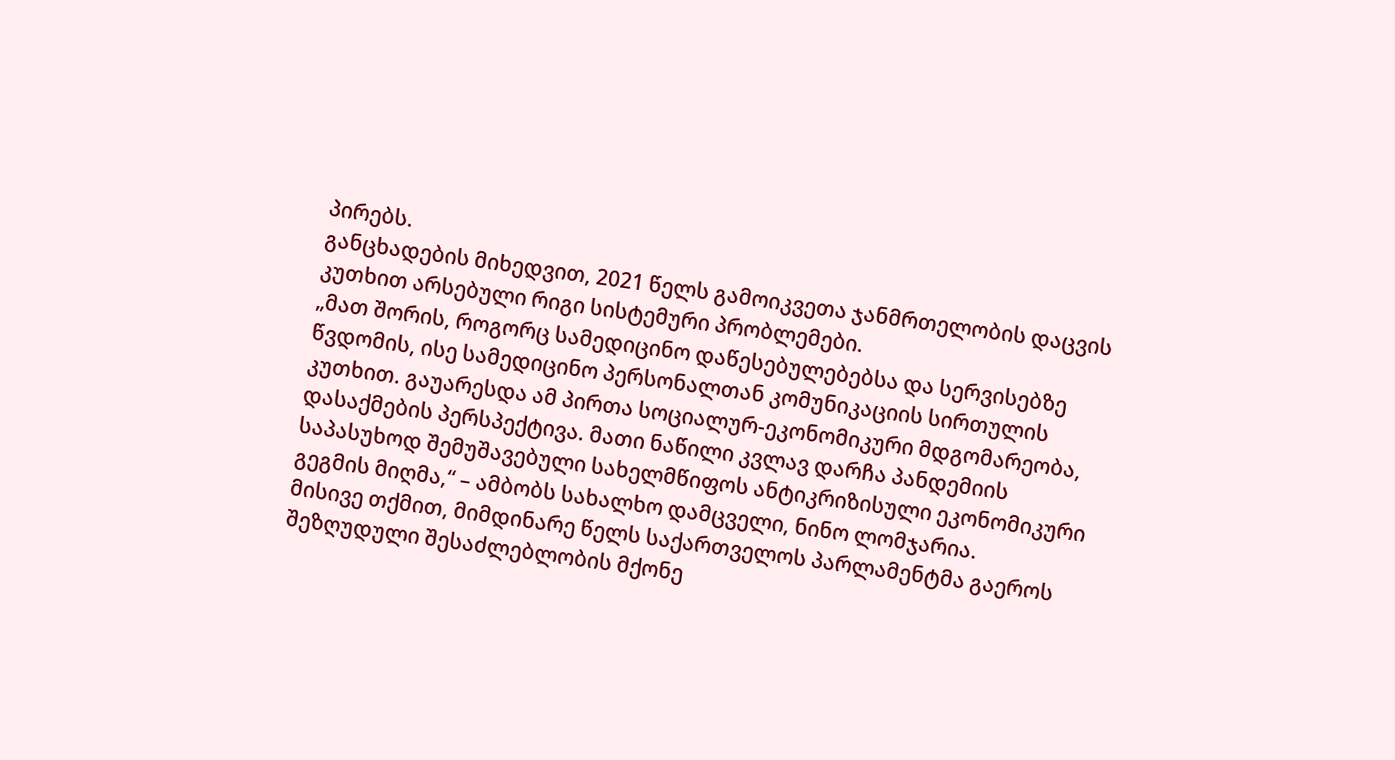პირებს.
განცხადების მიხედვით, 2021 წელს გამოიკვეთა ჯანმრთელობის დაცვის კუთხით არსებული რიგი სისტემური პრობლემები.
„მათ შორის, როგორც სამედიცინო დაწესებულებებსა და სერვისებზე წვდომის, ისე სამედიცინო პერსონალთან კომუნიკაციის სირთულის კუთხით. გაუარესდა ამ პირთა სოციალურ-ეკონომიკური მდგომარეობა, დასაქმების პერსპექტივა. მათი ნაწილი კვლავ დარჩა პანდემიის საპასუხოდ შემუშავებული სახელმწიფოს ანტიკრიზისული ეკონომიკური გეგმის მიღმა,“ – ამბობს სახალხო დამცველი, ნინო ლომჯარია.
მისივე თქმით, მიმდინარე წელს საქართველოს პარლამენტმა გაეროს შეზღუდული შესაძლებლობის მქონე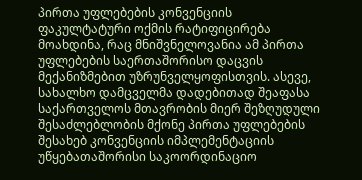პირთა უფლებების კონვენციის ფაკულტატური ოქმის რატიფიცირება მოახდინა, რაც მნიშვნელოვანია ამ პირთა უფლებების საერთაშორისო დაცვის მექანიზმებით უზრუნველყოფისთვის. ასევე, სახალხო დამცველმა დადებითად შეაფასა საქართველოს მთავრობის მიერ შეზღუდული შესაძლებლობის მქონე პირთა უფლებების შესახებ კონვენციის იმპლემენტაციის უწყებათაშორისი საკოორდინაციო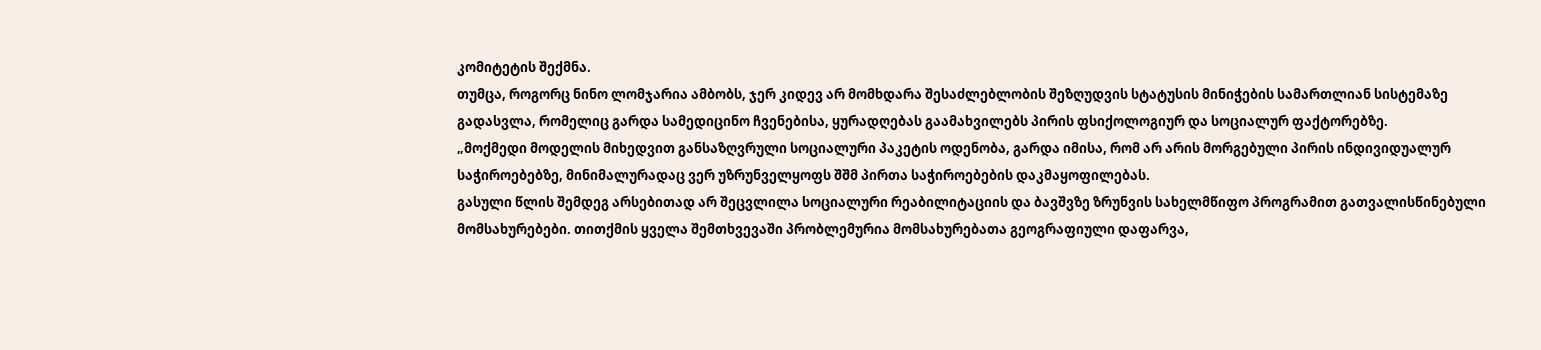კომიტეტის შექმნა.
თუმცა, როგორც ნინო ლომჯარია ამბობს, ჯერ კიდევ არ მომხდარა შესაძლებლობის შეზღუდვის სტატუსის მინიჭების სამართლიან სისტემაზე გადასვლა, რომელიც გარდა სამედიცინო ჩვენებისა, ყურადღებას გაამახვილებს პირის ფსიქოლოგიურ და სოციალურ ფაქტორებზე.
„მოქმედი მოდელის მიხედვით განსაზღვრული სოციალური პაკეტის ოდენობა, გარდა იმისა, რომ არ არის მორგებული პირის ინდივიდუალურ საჭიროებებზე, მინიმალურადაც ვერ უზრუნველყოფს შშმ პირთა საჭიროებების დაკმაყოფილებას.
გასული წლის შემდეგ არსებითად არ შეცვლილა სოციალური რეაბილიტაციის და ბავშვზე ზრუნვის სახელმწიფო პროგრამით გათვალისწინებული მომსახურებები. თითქმის ყველა შემთხვევაში პრობლემურია მომსახურებათა გეოგრაფიული დაფარვა,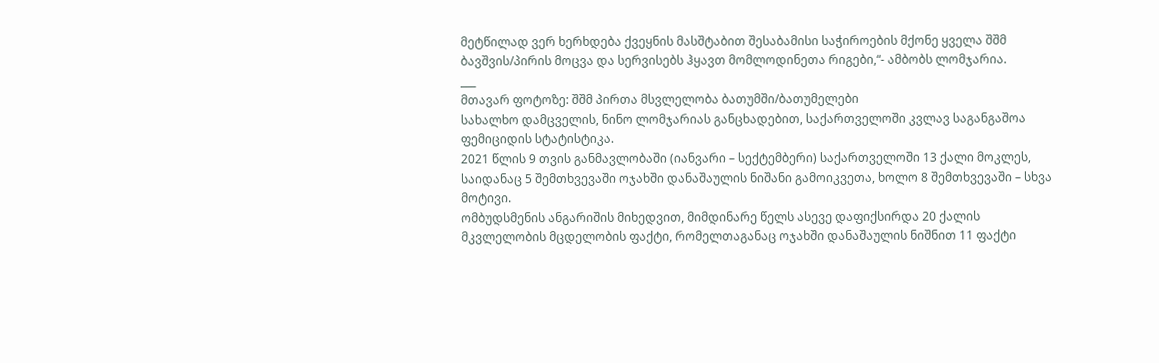მეტწილად ვერ ხერხდება ქვეყნის მასშტაბით შესაბამისი საჭიროების მქონე ყველა შშმ ბავშვის/პირის მოცვა და სერვისებს ჰყავთ მომლოდინეთა რიგები,“- ამბობს ლომჯარია.
___
მთავარ ფოტოზე: შშმ პირთა მსვლელობა ბათუმში/ბათუმელები
სახალხო დამცველის, ნინო ლომჯარიას განცხადებით, საქართველოში კვლავ საგანგაშოა ფემიციდის სტატისტიკა.
2021 წლის 9 თვის განმავლობაში (იანვარი – სექტემბერი) საქართველოში 13 ქალი მოკლეს, საიდანაც 5 შემთხვევაში ოჯახში დანაშაულის ნიშანი გამოიკვეთა, ხოლო 8 შემთხვევაში – სხვა მოტივი.
ომბუდსმენის ანგარიშის მიხედვით, მიმდინარე წელს ასევე დაფიქსირდა 20 ქალის მკვლელობის მცდელობის ფაქტი, რომელთაგანაც ოჯახში დანაშაულის ნიშნით 11 ფაქტი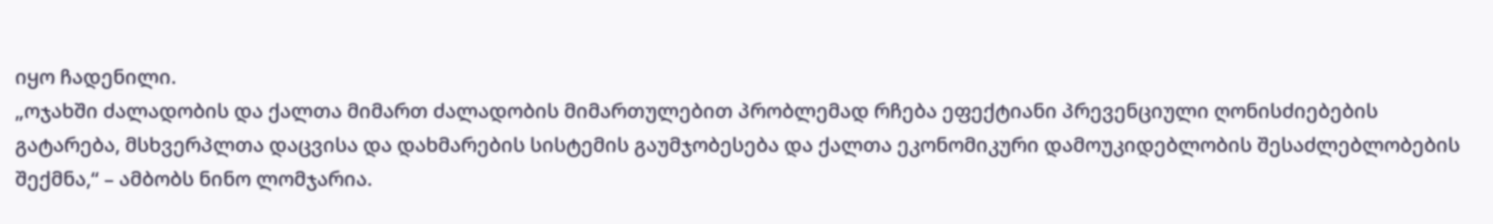იყო ჩადენილი.
„ოჯახში ძალადობის და ქალთა მიმართ ძალადობის მიმართულებით პრობლემად რჩება ეფექტიანი პრევენციული ღონისძიებების გატარება, მსხვერპლთა დაცვისა და დახმარების სისტემის გაუმჯობესება და ქალთა ეკონომიკური დამოუკიდებლობის შესაძლებლობების შექმნა,“ – ამბობს ნინო ლომჯარია.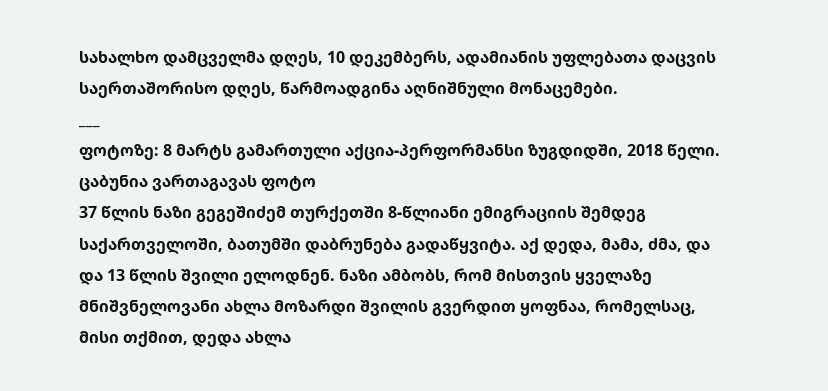სახალხო დამცველმა დღეს, 10 დეკემბერს, ადამიანის უფლებათა დაცვის საერთაშორისო დღეს, წარმოადგინა აღნიშნული მონაცემები.
___
ფოტოზე: 8 მარტს გამართული აქცია-პერფორმანსი ზუგდიდში, 2018 წელი. ცაბუნია ვართაგავას ფოტო
37 წლის ნაზი გეგეშიძემ თურქეთში 8-წლიანი ემიგრაციის შემდეგ საქართველოში, ბათუმში დაბრუნება გადაწყვიტა. აქ დედა, მამა, ძმა, და და 13 წლის შვილი ელოდნენ. ნაზი ამბობს, რომ მისთვის ყველაზე მნიშვნელოვანი ახლა მოზარდი შვილის გვერდით ყოფნაა, რომელსაც, მისი თქმით, დედა ახლა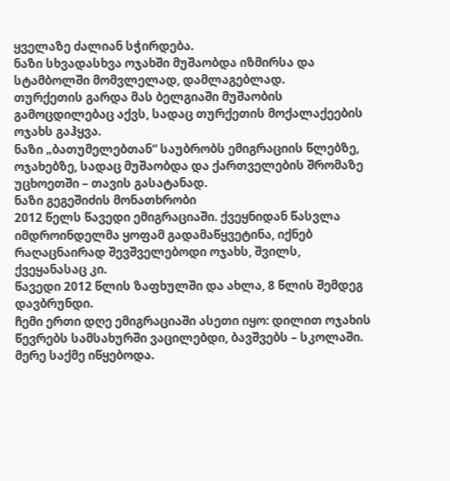ყველაზე ძალიან სჭირდება.
ნაზი სხვადასხვა ოჯახში მუშაობდა იზმირსა და სტამბოლში მომვლელად, დამლაგებლად.
თურქეთის გარდა მას ბელგიაში მუშაობის გამოცდილებაც აქვს, სადაც თურქეთის მოქალაქეების ოჯახს გაჰყვა.
ნაზი „ბათუმელებთან“ საუბრობს ემიგრაციის წლებზე, ოჯახებზე, სადაც მუშაობდა და ქართველების შრომაზე უცხოეთში – თავის გასატანად.
ნაზი გეგეშიძის მონათხრობი
2012 წელს წავედი ემიგრაციაში. ქვეყნიდან წასვლა იმდროინდელმა ყოფამ გადამაწყვეტინა, იქნებ რაღაცნაირად შევშველებოდი ოჯახს, შვილს, ქვეყანასაც კი.
წავედი 2012 წლის ზაფხულში და ახლა, 8 წლის შემდეგ დავბრუნდი.
ჩემი ერთი დღე ემიგრაციაში ასეთი იყო: დილით ოჯახის წევრებს სამსახურში ვაცილებდი, ბავშვებს – სკოლაში. მერე საქმე იწყებოდა.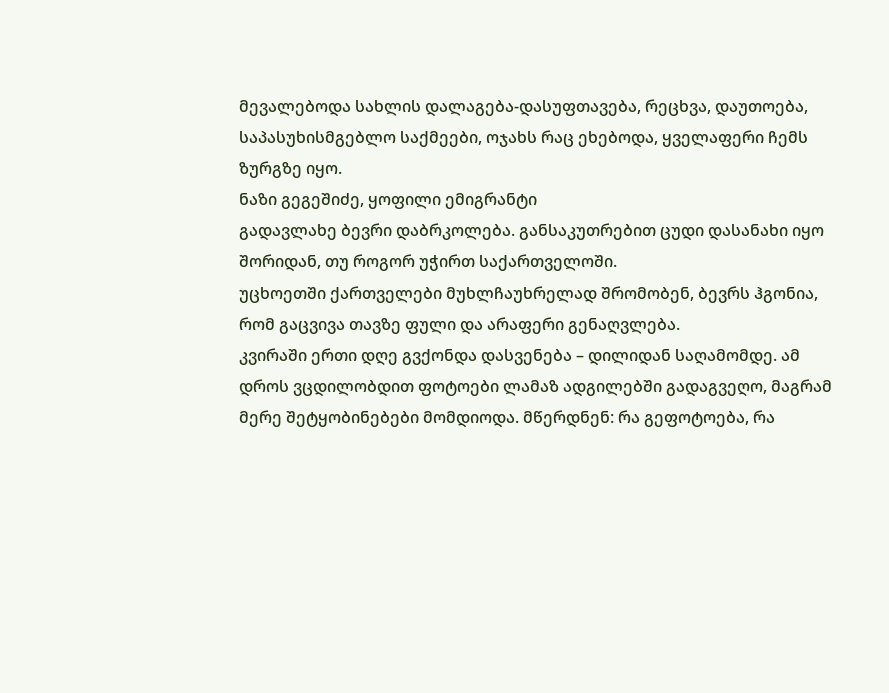მევალებოდა სახლის დალაგება-დასუფთავება, რეცხვა, დაუთოება, საპასუხისმგებლო საქმეები, ოჯახს რაც ეხებოდა, ყველაფერი ჩემს ზურგზე იყო.
ნაზი გეგეშიძე, ყოფილი ემიგრანტი
გადავლახე ბევრი დაბრკოლება. განსაკუთრებით ცუდი დასანახი იყო შორიდან, თუ როგორ უჭირთ საქართველოში.
უცხოეთში ქართველები მუხლჩაუხრელად შრომობენ, ბევრს ჰგონია, რომ გაცვივა თავზე ფული და არაფერი გენაღვლება.
კვირაში ერთი დღე გვქონდა დასვენება – დილიდან საღამომდე. ამ დროს ვცდილობდით ფოტოები ლამაზ ადგილებში გადაგვეღო, მაგრამ მერე შეტყობინებები მომდიოდა. მწერდნენ: რა გეფოტოება, რა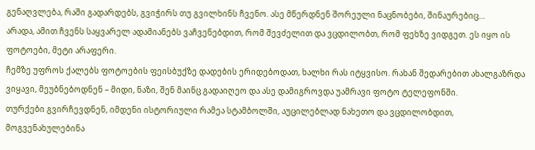გენაღვლება, რაში გადარდებს, გვიჭირს თუ გვილხინს ჩვენო. ასე მწერდნენ შორეული ნაცნობები, შინაურებიც…
არადა, ამით ჩვენს საყვარელ ადამიანებს ვაჩვენებდით, რომ შევძელით და ვცდილობთ, რომ ფეხზე ვიდგეთ. ეს იყო ის ფოტოები, მეტი არაფერი.
ჩემზე უფროს ქალებს ფოტოების ფეისბუქზე დადების ერიდებოდათ, ხალხი რას იტყვისო. რახან შედარებით ახალგაზრდა ვიყავი, მეუბნებოდნენ – მიდი, ნაზი, შენ მაინც გადაიღეო და ასე დამიგროვდა უამრავი ფოტო ტელეფონში.
თურქები გვირჩევდნენ, იმდენი ისტორიული რამეა სტამბოლში, აუცილებლად ნახეთო და ვცდილობდით, მოგვენახულებინა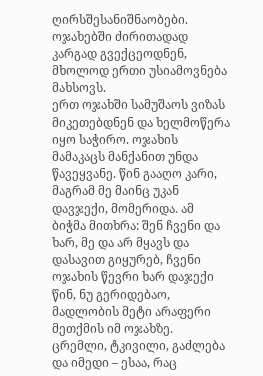ღირსშესანიშნაობები.
ოჯახებში ძირითადად კარგად გვექცეოდნენ, მხოლოდ ერთი უსიამოვნება მახსოვს.
ერთ ოჯახში სამუშაოს ვიზას მიკეთებდნენ და ხელმოწერა იყო საჭირო. ოჯახის მამაკაცს მანქანით უნდა წავეყვანე. წინ გააღო კარი, მაგრამ მე მაინც უკან დავჯექი, მომერიდა. ამ ბიჭმა მითხრა: შენ ჩვენი და ხარ, მე და არ მყავს და დასავით გიყურებ, ჩვენი ოჯახის წევრი ხარ დაჯექი წინ, ნუ გერიდებაო, მადლობის მეტი არაფერი მეთქმის იმ ოჯახზე.
ცრემლი, ტკივილი, გაძლება და იმედი – ესაა, რაც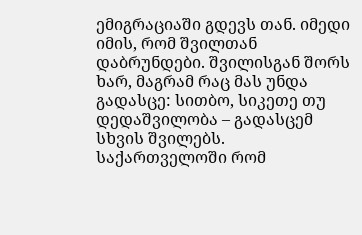ემიგრაციაში გდევს თან. იმედი იმის, რომ შვილთან დაბრუნდები. შვილისგან შორს ხარ, მაგრამ რაც მას უნდა გადასცე: სითბო, სიკეთე თუ დედაშვილობა – გადასცემ სხვის შვილებს.
საქართველოში რომ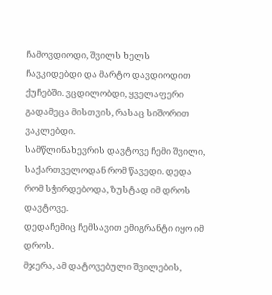ჩამოვდიოდი, შვილს ხელს ჩავკიდებდი და მარტო დავდიოდით ქუჩებში. ვცდილობდი, ყველაფერი გადამეცა მისთვის, რასაც სიშორით ვაკლებდი.
სამწლინახევრის დავტოვე ჩემი შვილი, საქართველოდან რომ წავედი. დედა რომ სჭირდებოდა, ზუსტად იმ დროს დავტოვე.
დედაჩემიც ჩემსავით ემიგრანტი იყო იმ დროს.
მჯერა, ამ დატოვებული შვილების,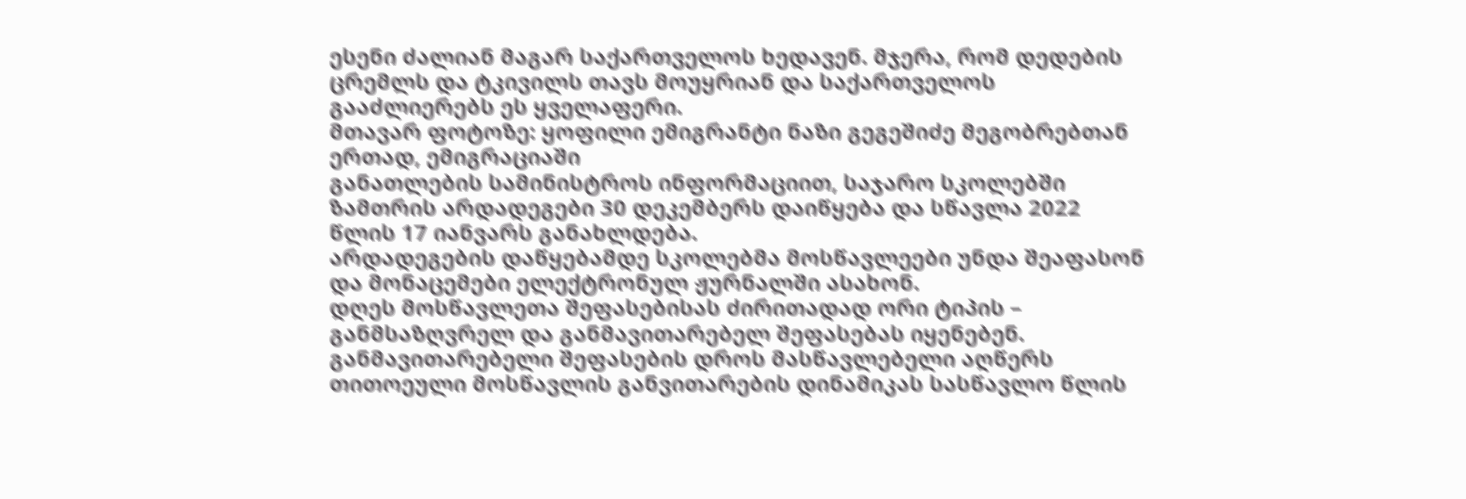ესენი ძალიან მაგარ საქართველოს ხედავენ. მჯერა, რომ დედების ცრემლს და ტკივილს თავს მოუყრიან და საქართველოს გააძლიერებს ეს ყველაფერი.
მთავარ ფოტოზე: ყოფილი ემიგრანტი ნაზი გეგეშიძე მეგობრებთან ერთად, ემიგრაციაში
განათლების სამინისტროს ინფორმაციით, საჯარო სკოლებში ზამთრის არდადეგები 30 დეკემბერს დაიწყება და სწავლა 2022 წლის 17 იანვარს განახლდება.
არდადეგების დაწყებამდე სკოლებმა მოსწავლეები უნდა შეაფასონ და მონაცემები ელექტრონულ ჟურნალში ასახონ.
დღეს მოსწავლეთა შეფასებისას ძირითადად ორი ტიპის – განმსაზღვრელ და განმავითარებელ შეფასებას იყენებენ.
განმავითარებელი შეფასების დროს მასწავლებელი აღწერს თითოეული მოსწავლის განვითარების დინამიკას სასწავლო წლის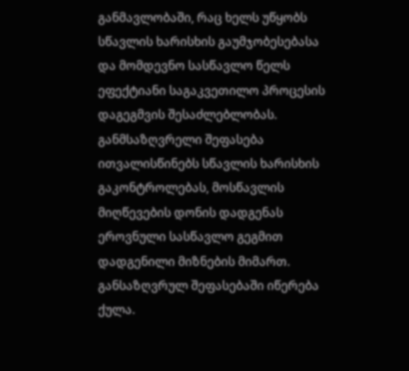განმავლობაში, რაც ხელს უწყობს სწავლის ხარისხის გაუმჯობესებასა და მომდევნო სასწავლო წელს ეფექტიანი საგაკვეთილო პროცესის დაგეგმვის შესაძლებლობას.
განმსაზღვრელი შეფასება ითვალისწინებს სწავლის ხარისხის გაკონტროლებას, მოსწავლის მიღწევების დონის დადგენას ეროვნული სასწავლო გეგმით დადგენილი მიზნების მიმართ. განსაზღვრულ შეფასებაში იწერება ქულა.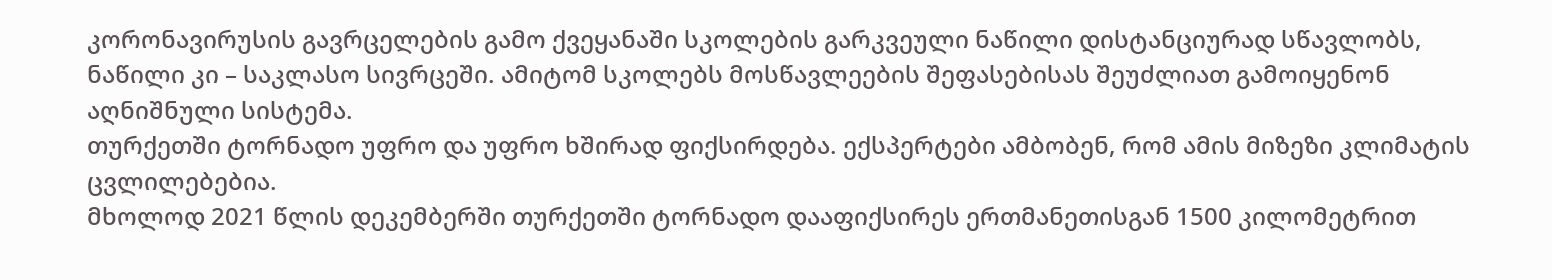კორონავირუსის გავრცელების გამო ქვეყანაში სკოლების გარკვეული ნაწილი დისტანციურად სწავლობს, ნაწილი კი – საკლასო სივრცეში. ამიტომ სკოლებს მოსწავლეების შეფასებისას შეუძლიათ გამოიყენონ აღნიშნული სისტემა.
თურქეთში ტორნადო უფრო და უფრო ხშირად ფიქსირდება. ექსპერტები ამბობენ, რომ ამის მიზეზი კლიმატის ცვლილებებია.
მხოლოდ 2021 წლის დეკემბერში თურქეთში ტორნადო დააფიქსირეს ერთმანეთისგან 1500 კილომეტრით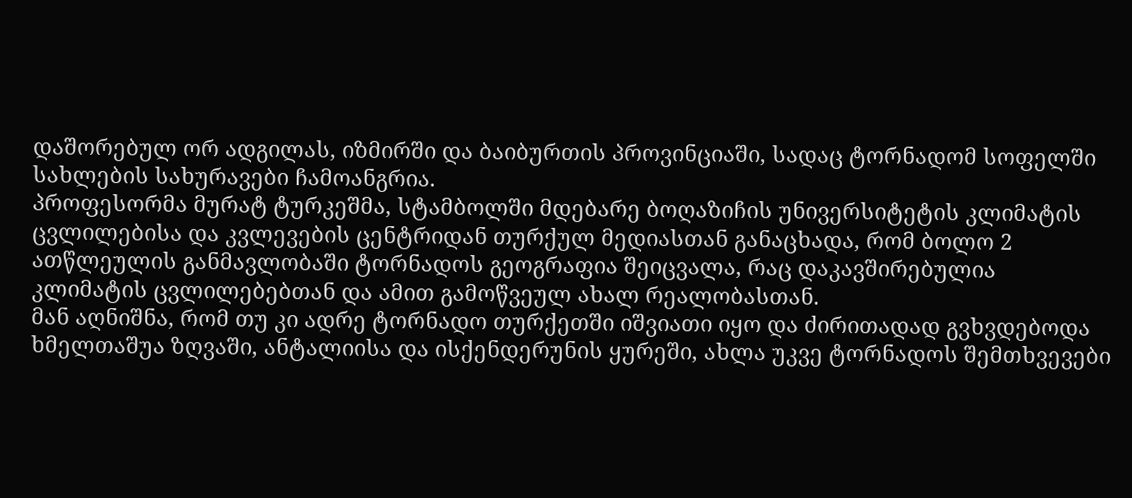დაშორებულ ორ ადგილას, იზმირში და ბაიბურთის პროვინციაში, სადაც ტორნადომ სოფელში სახლების სახურავები ჩამოანგრია.
პროფესორმა მურატ ტურკეშმა, სტამბოლში მდებარე ბოღაზიჩის უნივერსიტეტის კლიმატის ცვლილებისა და კვლევების ცენტრიდან თურქულ მედიასთან განაცხადა, რომ ბოლო 2 ათწლეულის განმავლობაში ტორნადოს გეოგრაფია შეიცვალა, რაც დაკავშირებულია კლიმატის ცვლილებებთან და ამით გამოწვეულ ახალ რეალობასთან.
მან აღნიშნა, რომ თუ კი ადრე ტორნადო თურქეთში იშვიათი იყო და ძირითადად გვხვდებოდა ხმელთაშუა ზღვაში, ანტალიისა და ისქენდერუნის ყურეში, ახლა უკვე ტორნადოს შემთხვევები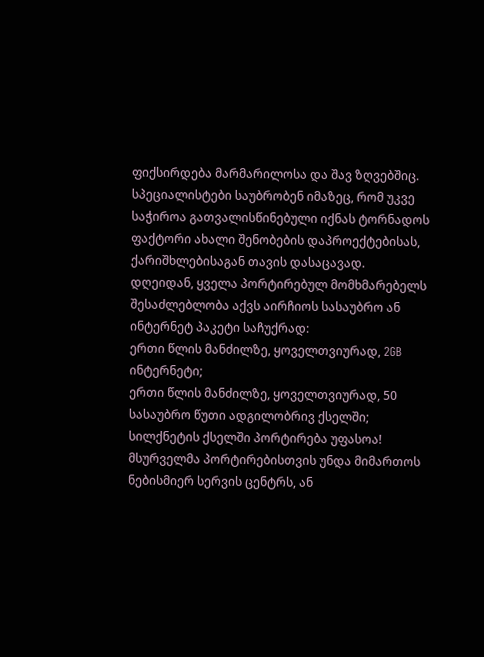ფიქსირდება მარმარილოსა და შავ ზღვებშიც.
სპეციალისტები საუბრობენ იმაზეც, რომ უკვე საჭიროა გათვალისწინებული იქნას ტორნადოს ფაქტორი ახალი შენობების დაპროექტებისას, ქარიშხლებისაგან თავის დასაცავად.
დღეიდან, ყველა პორტირებულ მომხმარებელს შესაძლებლობა აქვს აირჩიოს სასაუბრო ან ინტერნეტ პაკეტი საჩუქრად:
ერთი წლის მანძილზე, ყოველთვიურად, 2GB ინტერნეტი;
ერთი წლის მანძილზე, ყოველთვიურად, 50 სასაუბრო წუთი ადგილობრივ ქსელში;
სილქნეტის ქსელში პორტირება უფასოა!
მსურველმა პორტირებისთვის უნდა მიმართოს ნებისმიერ სერვის ცენტრს, ან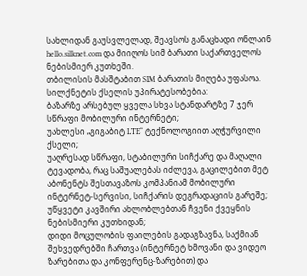სახლიდან გაუსვლელად, შეავსოს განაცხადი ონლაინ hello.silknet.com და მიიღოს სიმ ბარათი საქართველოს ნებისმიერ კუთხეში.
თბილისის მასშტაბით SIM ბარათის მიღება უფასოა.
სილქნეტის ქსელის უპირატესობებია:
ბაზარზე არსებულ ყველა სხვა სტანდარტზე 7 ჯერ სწრაფი მობილური ინტერნეტი;
უახლესი „გიგაბიტ LTE“ ტექნოლოგიით აღჭურვილი ქსელი;
უაღრესად სწრაფი, სტაბილური სიჩქარე და მაღალი ტევადობა, რაც საშუალებას იძლევა, გაცილებით მეტ აბონენტს შესთავაზოს კომპანიამ მობილური ინტერნეტ-სერვისი, სიჩქარის დეგრადაციის გარეშე;
უწყვეტი კავშირი ახლობლებთან ჩვენი ქვეყნის ნებისმიერი კუთხიდან;
დიდი მოცულობის ფაილების გადაგზავნა, საქმიან შეხვედრებში ჩართვა (ინტერნეტ ხმოვანი და ვიდეო ზარებითა და კონფერენც-ზარებით) და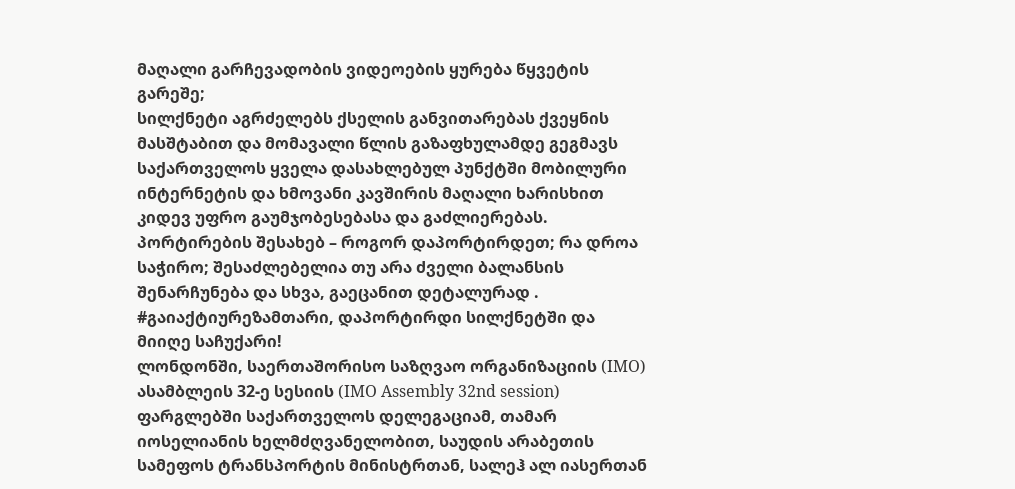მაღალი გარჩევადობის ვიდეოების ყურება წყვეტის გარეშე;
სილქნეტი აგრძელებს ქსელის განვითარებას ქვეყნის მასშტაბით და მომავალი წლის გაზაფხულამდე გეგმავს საქართველოს ყველა დასახლებულ პუნქტში მობილური ინტერნეტის და ხმოვანი კავშირის მაღალი ხარისხით კიდევ უფრო გაუმჯობესებასა და გაძლიერებას.
პორტირების შესახებ – როგორ დაპორტირდეთ; რა დროა საჭირო; შესაძლებელია თუ არა ძველი ბალანსის შენარჩუნება და სხვა, გაეცანით დეტალურად .
#გაიაქტიურეზამთარი, დაპორტირდი სილქნეტში და მიიღე საჩუქარი!
ლონდონში, საერთაშორისო საზღვაო ორგანიზაციის (IMO) ასამბლეის 32-ე სესიის (IMO Assembly 32nd session) ფარგლებში საქართველოს დელეგაციამ, თამარ იოსელიანის ხელმძღვანელობით, საუდის არაბეთის სამეფოს ტრანსპორტის მინისტრთან, სალეჰ ალ იასერთან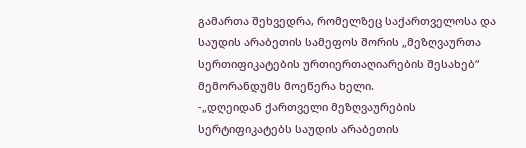გამართა შეხვედრა, რომელზეც საქართველოსა და საუდის არაბეთის სამეფოს შორის „მეზღვაურთა სერთიფიკატების ურთიერთაღიარების შესახებ“ მემორანდუმს მოეწერა ხელი.
-„დღეიდან ქართველი მეზღვაურების სერტიფიკატებს საუდის არაბეთის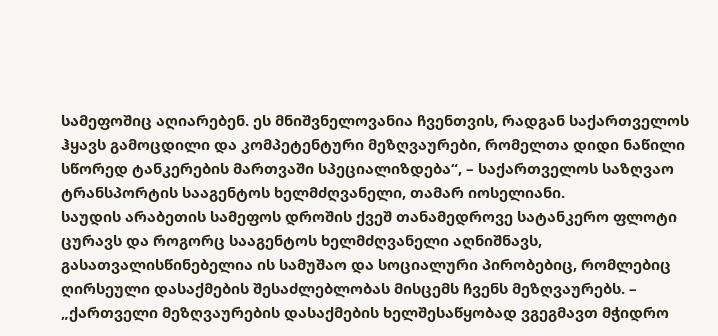სამეფოშიც აღიარებენ. ეს მნიშვნელოვანია ჩვენთვის, რადგან საქართველოს ჰყავს გამოცდილი და კომპეტენტური მეზღვაურები, რომელთა დიდი ნაწილი სწორედ ტანკერების მართვაში სპეციალიზდება“, – საქართველოს საზღვაო ტრანსპორტის სააგენტოს ხელმძღვანელი, თამარ იოსელიანი.
საუდის არაბეთის სამეფოს დროშის ქვეშ თანამედროვე სატანკერო ფლოტი ცურავს და როგორც სააგენტოს ხელმძღვანელი აღნიშნავს, გასათვალისწინებელია ის სამუშაო და სოციალური პირობებიც, რომლებიც ღირსეული დასაქმების შესაძლებლობას მისცემს ჩვენს მეზღვაურებს. – „ქართველი მეზღვაურების დასაქმების ხელშესაწყობად ვგეგმავთ მჭიდრო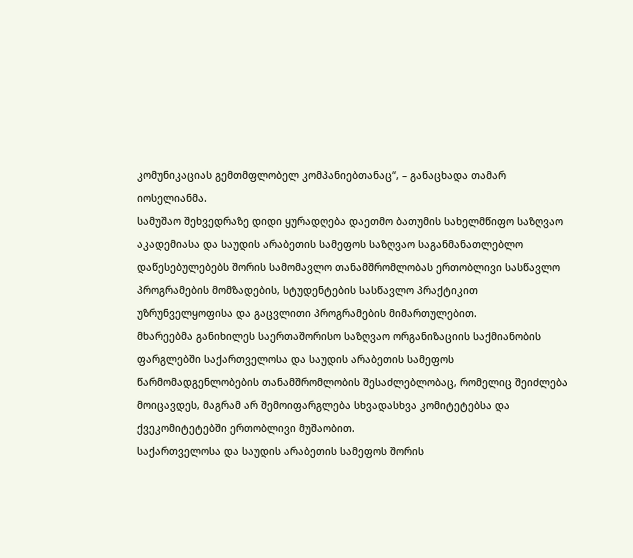კომუნიკაციას გემთმფლობელ კომპანიებთანაც“, – განაცხადა თამარ იოსელიანმა.
სამუშაო შეხვედრაზე დიდი ყურადღება დაეთმო ბათუმის სახელმწიფო საზღვაო აკადემიასა და საუდის არაბეთის სამეფოს საზღვაო საგანმანათლებლო დაწესებულებებს შორის სამომავლო თანამშრომლობას ერთობლივი სასწავლო პროგრამების მომზადების, სტუდენტების სასწავლო პრაქტიკით უზრუნველყოფისა და გაცვლითი პროგრამების მიმართულებით.
მხარეებმა განიხილეს საერთაშორისო საზღვაო ორგანიზაციის საქმიანობის ფარგლებში საქართველოსა და საუდის არაბეთის სამეფოს წარმომადგენლობების თანამშრომლობის შესაძლებლობაც, რომელიც შეიძლება მოიცავდეს, მაგრამ არ შემოიფარგლება სხვადასხვა კომიტეტებსა და ქვეკომიტეტებში ერთობლივი მუშაობით.
საქართველოსა და საუდის არაბეთის სამეფოს შორის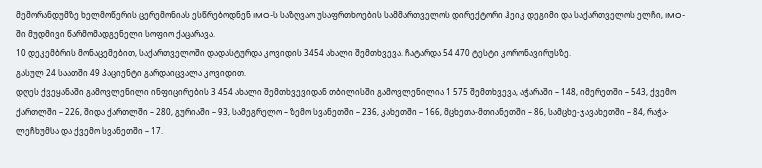მემორანდუმზე ხელმოწერის ცერემონიას ესწრებოდნენ IMO-ს საზღვაო უსაფრთხოების სამმართველოს დირექტორი ჰეიკ დეგიმი და საქართველოს ელჩი, IMO-ში მუდმივი წარმომადგენელი სოფიო ქაცარავა.
10 დეკემბრის მონაცემებით, საქართველოში დადასტურდა კოვიდის 3454 ახალი შემთხვევა. ჩატარდა 54 470 ტესტი კორონავირუსზე.
გასულ 24 საათში 49 პაციენტი გარდაიცვალა კოვიდით.
დღეს ქვეყანაში გამოვლენილი ინფიცირების 3 454 ახალი შემთხვევიდან თბილისში გამოვლენილია 1 575 შემთხვევა, აჭარაში – 148, იმერეთში – 543, ქვემო ქართლში – 226, შიდა ქართლში – 280, გურიაში – 93, სამეგრელო – ზემო სვანეთში – 236, კახეთში – 166, მცხეთა-მთიანეთში – 86, სამცხე-ჯავახეთში – 84, რაჭა-ლეჩხუმსა და ქვემო სვანეთში – 17.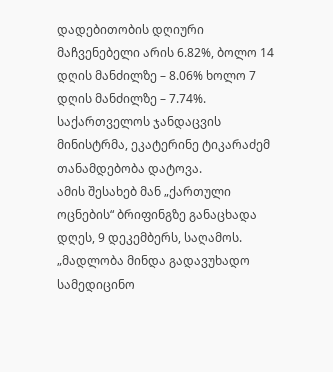დადებითობის დღიური მაჩვენებელი არის 6.82%, ბოლო 14 დღის მანძილზე – 8.06% ხოლო 7 დღის მანძილზე – 7.74%.
საქართველოს ჯანდაცვის მინისტრმა, ეკატერინე ტიკარაძემ თანამდებობა დატოვა.
ამის შესახებ მან „ქართული ოცნების“ ბრიფინგზე განაცხადა დღეს, 9 დეკემბერს, საღამოს.
„მადლობა მინდა გადავუხადო სამედიცინო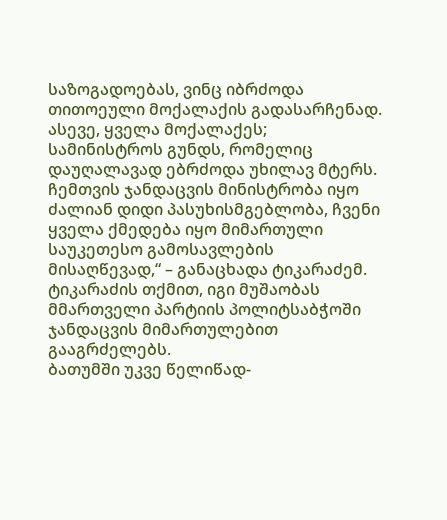საზოგადოებას, ვინც იბრძოდა თითოეული მოქალაქის გადასარჩენად. ასევე, ყველა მოქალაქეს; სამინისტროს გუნდს, რომელიც დაუღალავად ებრძოდა უხილავ მტერს.
ჩემთვის ჯანდაცვის მინისტრობა იყო ძალიან დიდი პასუხისმგებლობა, ჩვენი ყველა ქმედება იყო მიმართული საუკეთესო გამოსავლების მისაღწევად,“ – განაცხადა ტიკარაძემ.
ტიკარაძის თქმით, იგი მუშაობას მმართველი პარტიის პოლიტსაბჭოში ჯანდაცვის მიმართულებით გააგრძელებს.
ბათუმში უკვე წელიწად-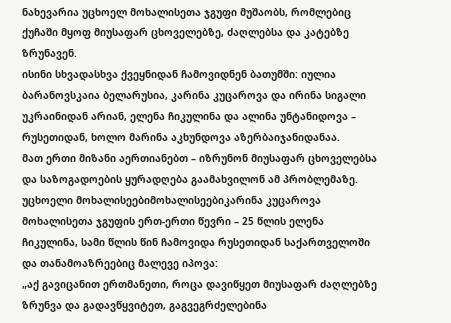ნახევარია უცხოელ მოხალისეთა ჯგუფი მუშაობს, რომლებიც ქუჩაში მყოფ მიუსაფარ ცხოველებზე, ძაღლებსა და კატებზე ზრუნავენ.
ისინი სხვადასხვა ქვეყნიდან ჩამოვიდნენ ბათუმში: იულია ბარანოვსკაია ბელარუსია, კარინა კუცაროვა და ირინა სიგალი უკრაინიდან არიან, ელენა ჩიკულინა და ალინა უნტანიდოვა – რუსეთიდან, ხოლო მარინა აკხუნდოვა აზერბაიჯანიდანაა.
მათ ერთი მიზანი აერთიანებთ – იზრუნონ მიუსაფარ ცხოველებსა და საზოგადოების ყურადღება გაამახვილონ ამ პრობლემაზე.
უცხოელი მოხალისეებიმოხალისეებიკარინა კუცაროვა
მოხალისეთა ჯგუფის ერთ-ერთი წევრი – 25 წლის ელენა ჩიკულინა, სამი წლის წინ ჩამოვიდა რუსეთიდან საქართველოში და თანამოაზრეებიც მალევე იპოვა:
„აქ გავიცანით ერთმანეთი, როცა დავიწყეთ მიუსაფარ ძაღლებზე ზრუნვა და გადავწყვიტეთ, გაგვეგრძელებინა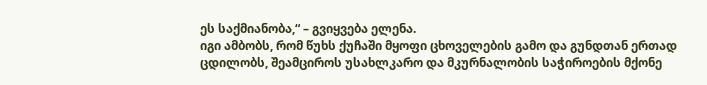ეს საქმიანობა,“ – გვიყვება ელენა.
იგი ამბობს, რომ წუხს ქუჩაში მყოფი ცხოველების გამო და გუნდთან ერთად ცდილობს, შეამციროს უსახლკარო და მკურნალობის საჭიროების მქონე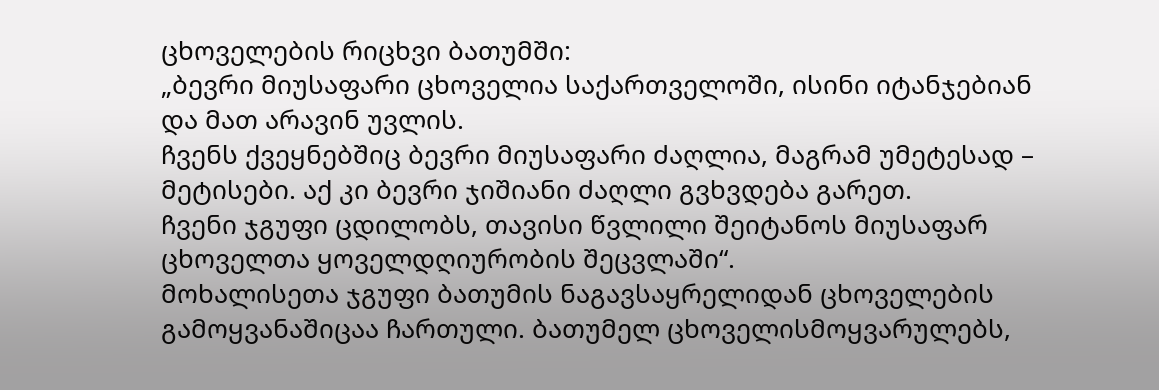ცხოველების რიცხვი ბათუმში:
„ბევრი მიუსაფარი ცხოველია საქართველოში, ისინი იტანჯებიან და მათ არავინ უვლის.
ჩვენს ქვეყნებშიც ბევრი მიუსაფარი ძაღლია, მაგრამ უმეტესად – მეტისები. აქ კი ბევრი ჯიშიანი ძაღლი გვხვდება გარეთ.
ჩვენი ჯგუფი ცდილობს, თავისი წვლილი შეიტანოს მიუსაფარ ცხოველთა ყოველდღიურობის შეცვლაში“.
მოხალისეთა ჯგუფი ბათუმის ნაგავსაყრელიდან ცხოველების გამოყვანაშიცაა ჩართული. ბათუმელ ცხოველისმოყვარულებს,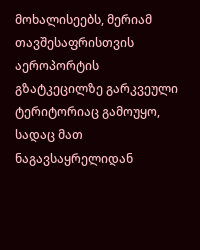მოხალისეებს, მერიამ თავშესაფრისთვის აეროპორტის გზატკეცილზე გარკვეული ტერიტორიაც გამოუყო, სადაც მათ ნაგავსაყრელიდან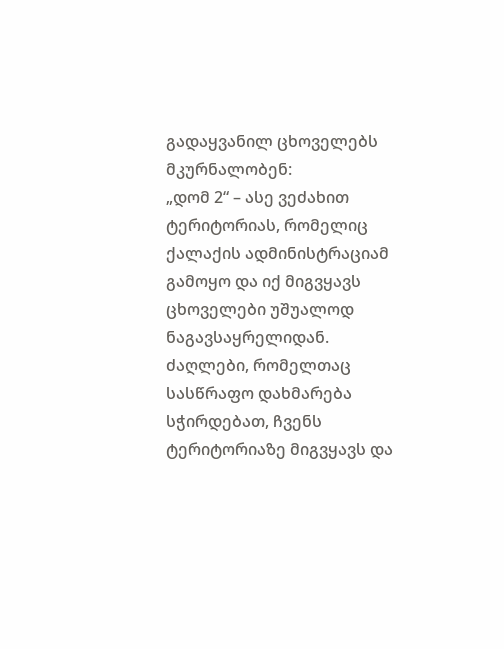გადაყვანილ ცხოველებს მკურნალობენ:
„დომ 2“ – ასე ვეძახით ტერიტორიას, რომელიც ქალაქის ადმინისტრაციამ გამოყო და იქ მიგვყავს ცხოველები უშუალოდ ნაგავსაყრელიდან.
ძაღლები, რომელთაც სასწრაფო დახმარება სჭირდებათ, ჩვენს ტერიტორიაზე მიგვყავს და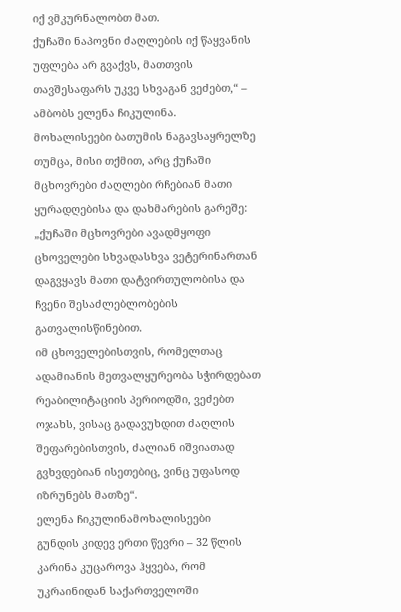იქ ვმკურნალობთ მათ.
ქუჩაში ნაპოვნი ძაღლების იქ წაყვანის უფლება არ გვაქვს, მათთვის თავშესაფარს უკვე სხვაგან ვეძებთ,“ – ამბობს ელენა ჩიკულინა.
მოხალისეები ბათუმის ნაგავსაყრელზე
თუმცა, მისი თქმით, არც ქუჩაში მცხოვრები ძაღლები რჩებიან მათი ყურადღებისა და დახმარების გარეშე:
„ქუჩაში მცხოვრები ავადმყოფი ცხოველები სხვადასხვა ვეტერინართან დაგვყავს მათი დატვირთულობისა და ჩვენი შესაძლებლობების გათვალისწინებით.
იმ ცხოველებისთვის, რომელთაც ადამიანის მეთვალყურეობა სჭირდებათ რეაბილიტაციის პერიოდში, ვეძებთ ოჯახს, ვისაც გადავუხდით ძაღლის შეფარებისთვის, ძალიან იშვიათად გვხვდებიან ისეთებიც, ვინც უფასოდ იზრუნებს მათზე“.
ელენა ჩიკულინამოხალისეები
გუნდის კიდევ ერთი წევრი – 32 წლის კარინა კუცაროვა ჰყვება, რომ უკრაინიდან საქართველოში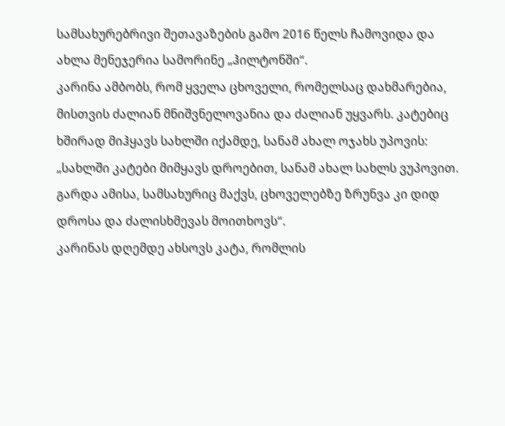სამსახურებრივი შეთავაზების გამო 2016 წელს ჩამოვიდა და ახლა მენეჯერია სამორინე „ჰილტონში“.
კარინა ამბობს, რომ ყველა ცხოველი, რომელსაც დახმარებია, მისთვის ძალიან მნიშვნელოვანია და ძალიან უყვარს. კატებიც ხშირად მიჰყავს სახლში იქამდე, სანამ ახალ ოჯახს უპოვის:
„სახლში კატები მიმყავს დროებით, სანამ ახალ სახლს ვუპოვით. გარდა ამისა, სამსახურიც მაქვს, ცხოველებზე ზრუნვა კი დიდ დროსა და ძალისხმევას მოითხოვს“.
კარინას დღემდე ახსოვს კატა, რომლის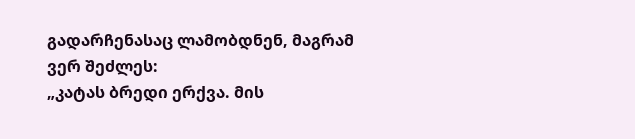გადარჩენასაც ლამობდნენ, მაგრამ ვერ შეძლეს:
„კატას ბრედი ერქვა. მის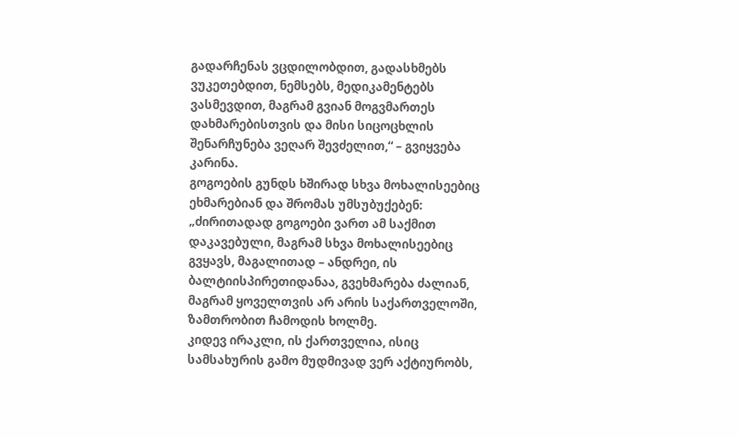გადარჩენას ვცდილობდით, გადასხმებს ვუკეთებდით, ნემსებს, მედიკამენტებს ვასმევდით, მაგრამ გვიან მოგვმართეს დახმარებისთვის და მისი სიცოცხლის შენარჩუნება ვეღარ შევძელით,“ – გვიყვება კარინა.
გოგოების გუნდს ხშირად სხვა მოხალისეებიც ეხმარებიან და შრომას უმსუბუქებენ:
„ძირითადად გოგოები ვართ ამ საქმით დაკავებული, მაგრამ სხვა მოხალისეებიც გვყავს, მაგალითად – ანდრეი, ის ბალტიისპირეთიდანაა, გვეხმარება ძალიან, მაგრამ ყოველთვის არ არის საქართველოში, ზამთრობით ჩამოდის ხოლმე.
კიდევ ირაკლი, ის ქართველია, ისიც სამსახურის გამო მუდმივად ვერ აქტიურობს,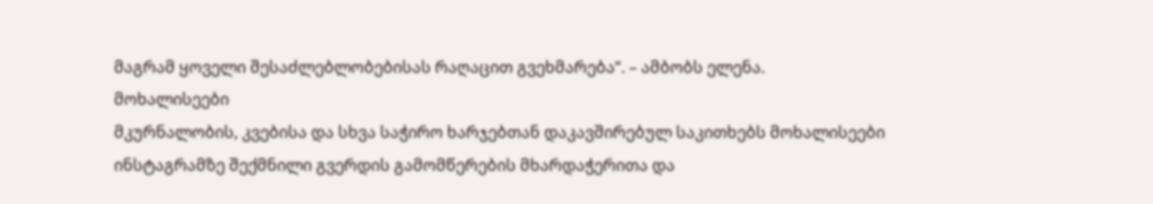მაგრამ ყოველი შესაძლებლობებისას რაღაცით გვეხმარება“. – ამბობს ელენა.
მოხალისეები
მკურნალობის, კვებისა და სხვა საჭირო ხარჯებთან დაკავშირებულ საკითხებს მოხალისეები ინსტაგრამზე შექმნილი გვერდის გამომწერების მხარდაჭერითა და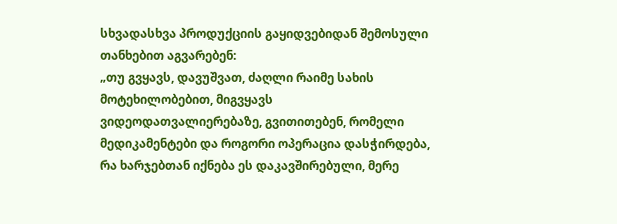სხვადასხვა პროდუქციის გაყიდვებიდან შემოსული თანხებით აგვარებენ:
„თუ გვყავს, დავუშვათ, ძაღლი რაიმე სახის მოტეხილობებით, მიგვყავს ვიდეოდათვალიერებაზე, გვითითებენ, რომელი მედიკამენტები და როგორი ოპერაცია დასჭირდება, რა ხარჯებთან იქნება ეს დაკავშირებული, მერე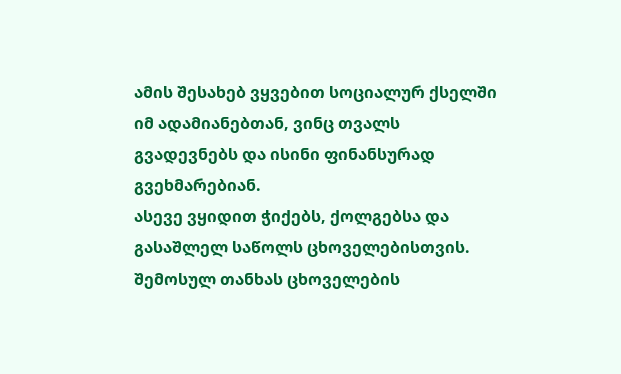ამის შესახებ ვყვებით სოციალურ ქსელში იმ ადამიანებთან, ვინც თვალს გვადევნებს და ისინი ფინანსურად გვეხმარებიან.
ასევე ვყიდით ჭიქებს, ქოლგებსა და გასაშლელ საწოლს ცხოველებისთვის. შემოსულ თანხას ცხოველების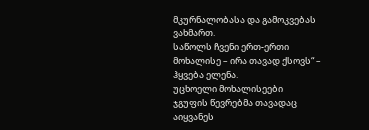მკურნალობასა და გამოკვებას ვახმართ.
საწოლს ჩვენი ერთ-ერთი მოხალისე – ირა თავად ქსოვს“ – ჰყვება ელენა.
უცხოელი მოხალისეები
ჯგუფის წევრებმა თავადაც აიყვანეს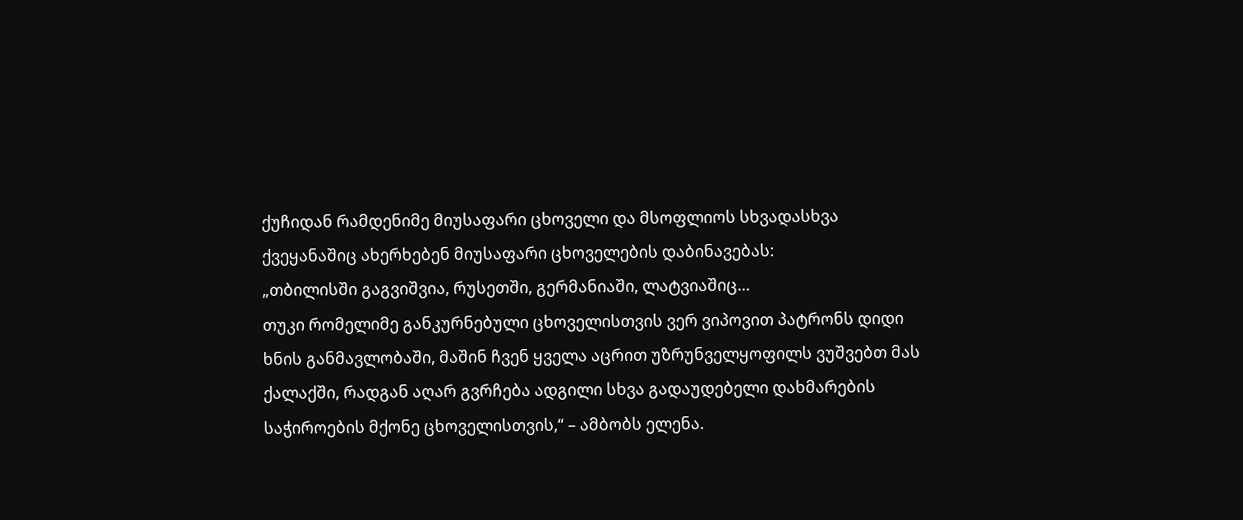ქუჩიდან რამდენიმე მიუსაფარი ცხოველი და მსოფლიოს სხვადასხვა ქვეყანაშიც ახერხებენ მიუსაფარი ცხოველების დაბინავებას:
„თბილისში გაგვიშვია, რუსეთში, გერმანიაში, ლატვიაშიც…
თუკი რომელიმე განკურნებული ცხოველისთვის ვერ ვიპოვით პატრონს დიდი ხნის განმავლობაში, მაშინ ჩვენ ყველა აცრით უზრუნველყოფილს ვუშვებთ მას ქალაქში, რადგან აღარ გვრჩება ადგილი სხვა გადაუდებელი დახმარების საჭიროების მქონე ცხოველისთვის,“ – ამბობს ელენა.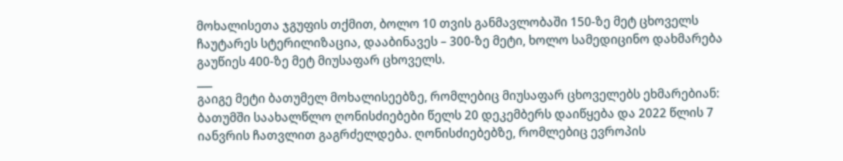მოხალისეთა ჯგუფის თქმით, ბოლო 10 თვის განმავლობაში 150-ზე მეტ ცხოველს ჩაუტარეს სტერილიზაცია, დააბინავეს – 300-ზე მეტი, ხოლო სამედიცინო დახმარება გაუწიეს 400-ზე მეტ მიუსაფარ ცხოველს.
___
გაიგე მეტი ბათუმელ მოხალისეებზე, რომლებიც მიუსაფარ ცხოველებს ეხმარებიან:
ბათუმში საახალწლო ღონისძიებები წელს 20 დეკემბერს დაიწყება და 2022 წლის 7 იანვრის ჩათვლით გაგრძელდება. ღონისძიებებზე, რომლებიც ევროპის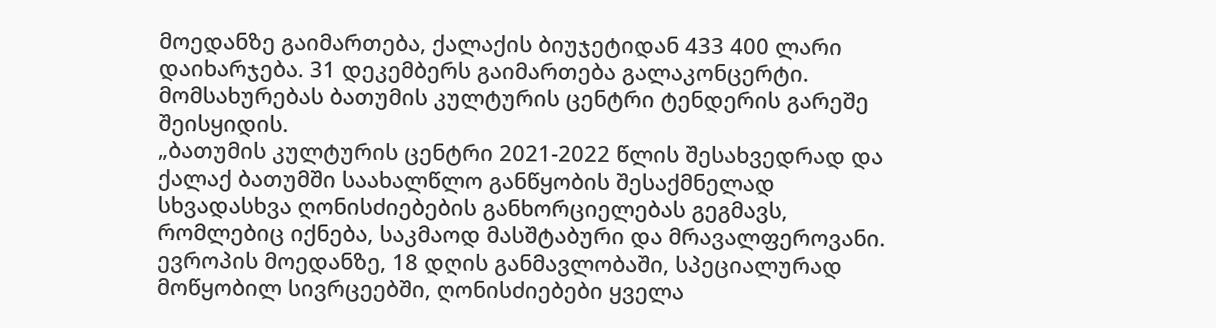მოედანზე გაიმართება, ქალაქის ბიუჯეტიდან 433 400 ლარი დაიხარჯება. 31 დეკემბერს გაიმართება გალაკონცერტი.
მომსახურებას ბათუმის კულტურის ცენტრი ტენდერის გარეშე შეისყიდის.
„ბათუმის კულტურის ცენტრი 2021-2022 წლის შესახვედრად და ქალაქ ბათუმში საახალწლო განწყობის შესაქმნელად სხვადასხვა ღონისძიებების განხორციელებას გეგმავს, რომლებიც იქნება, საკმაოდ მასშტაბური და მრავალფეროვანი. ევროპის მოედანზე, 18 დღის განმავლობაში, სპეციალურად მოწყობილ სივრცეებში, ღონისძიებები ყველა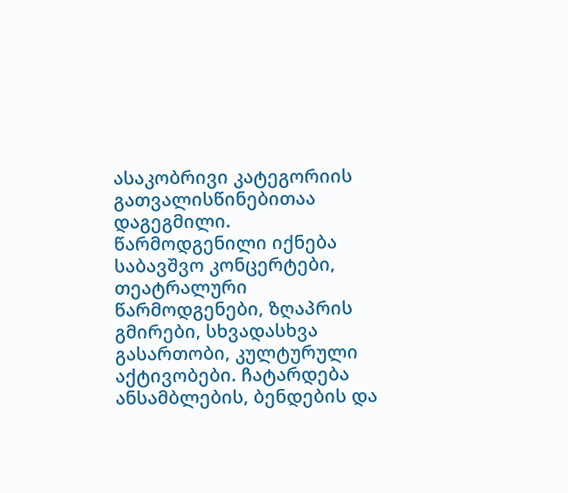ასაკობრივი კატეგორიის გათვალისწინებითაა დაგეგმილი. წარმოდგენილი იქნება საბავშვო კონცერტები, თეატრალური წარმოდგენები, ზღაპრის გმირები, სხვადასხვა გასართობი, კულტურული აქტივობები. ჩატარდება ანსამბლების, ბენდების და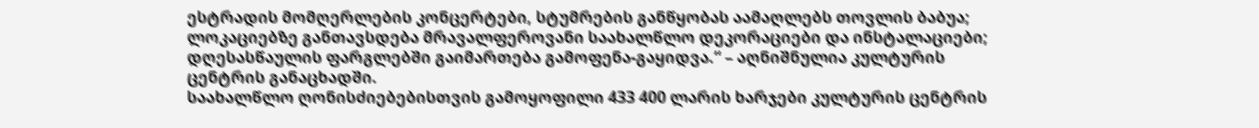ესტრადის მომღერლების კონცერტები, სტუმრების განწყობას აამაღლებს თოვლის ბაბუა;
ლოკაციებზე განთავსდება მრავალფეროვანი საახალწლო დეკორაციები და ინსტალაციები; დღესასწაულის ფარგლებში გაიმართება გამოფენა-გაყიდვა.“ – აღნიშნულია კულტურის ცენტრის განაცხადში.
საახალწლო ღონისძიებებისთვის გამოყოფილი 433 400 ლარის ხარჯები კულტურის ცენტრის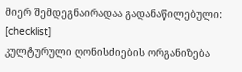მიერ შემდეგნაირადაა გადანაწილებული:
[checklist]
კულტურული ღონისძიების ორგანიზება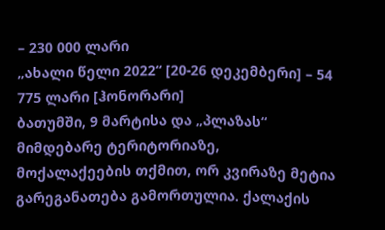– 230 000 ლარი
„ახალი წელი 2022“ [20-26 დეკემბერი] – 54 775 ლარი [ჰონორარი]
ბათუმში, 9 მარტისა და „პლაზას“ მიმდებარე ტერიტორიაზე, მოქალაქეების თქმით, ორ კვირაზე მეტია გარეგანათება გამორთულია. ქალაქის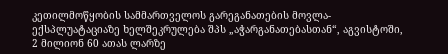კეთილმოწყობის სამმართველოს გარეგანათების მოვლა-ექსპლუატაციაზე ხელშეკრულება შპს „აჭარგანათებასთან“, აგვისტოში, 2 მილიონ 60 ათას ლარზე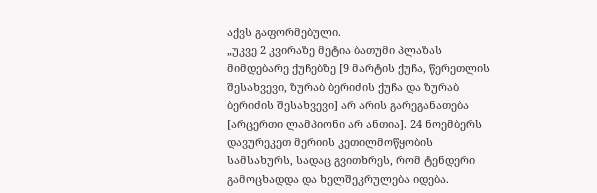აქვს გაფორმებული.
„უკვე 2 კვირაზე მეტია ბათუმი პლაზას მიმდებარე ქუჩებზე [9 მარტის ქუჩა, წერეთლის შესახვევი, ზურაბ ბერიძის ქუჩა და ზურაბ ბერიძის შესახვევი] არ არის გარეგანათება [არცერთი ლამპიონი არ ანთია]. 24 ნოემბერს დავურეკეთ მერიის კეთილმოწყობის სამსახურს, სადაც გვითხრეს, რომ ტენდერი გამოცხადდა და ხელშეკრულება იდება.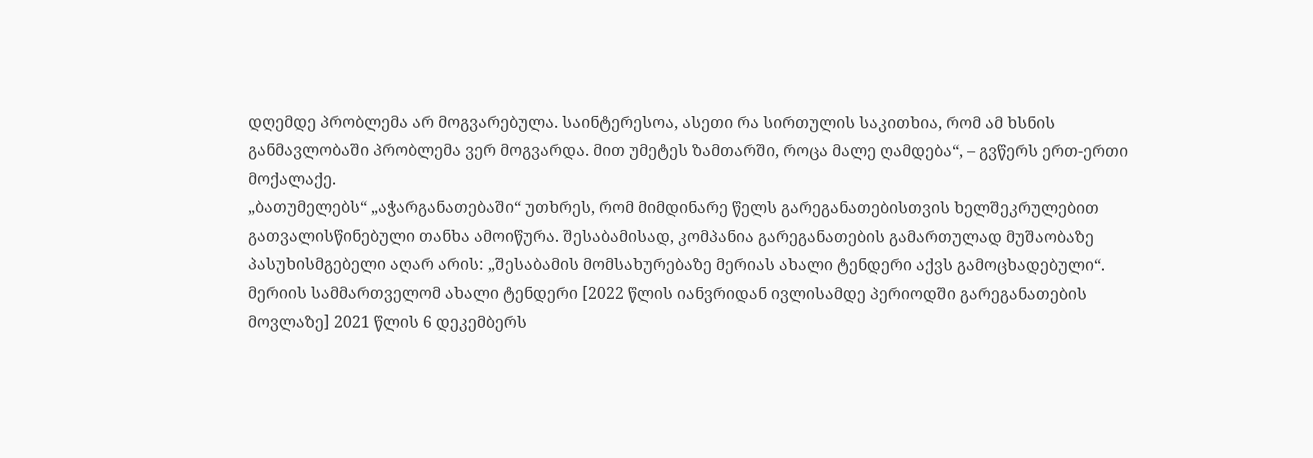დღემდე პრობლემა არ მოგვარებულა. საინტერესოა, ასეთი რა სირთულის საკითხია, რომ ამ ხსნის განმავლობაში პრობლემა ვერ მოგვარდა. მით უმეტეს ზამთარში, როცა მალე ღამდება“, – გვწერს ერთ-ერთი მოქალაქე.
„ბათუმელებს“ „აჭარგანათებაში“ უთხრეს, რომ მიმდინარე წელს გარეგანათებისთვის ხელშეკრულებით გათვალისწინებული თანხა ამოიწურა. შესაბამისად, კომპანია გარეგანათების გამართულად მუშაობაზე პასუხისმგებელი აღარ არის: „შესაბამის მომსახურებაზე მერიას ახალი ტენდერი აქვს გამოცხადებული“.
მერიის სამმართველომ ახალი ტენდერი [2022 წლის იანვრიდან ივლისამდე პერიოდში გარეგანათების მოვლაზე] 2021 წლის 6 დეკემბერს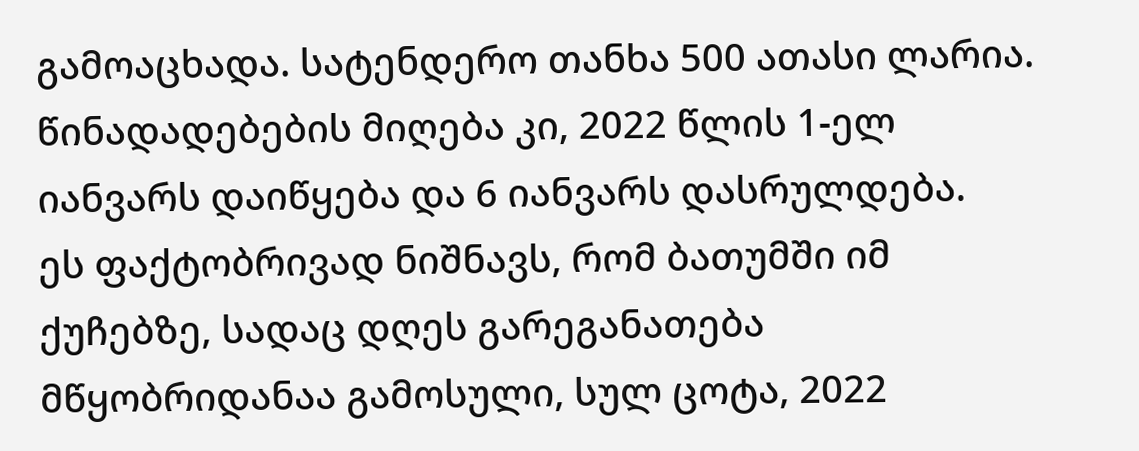გამოაცხადა. სატენდერო თანხა 500 ათასი ლარია. წინადადებების მიღება კი, 2022 წლის 1-ელ იანვარს დაიწყება და 6 იანვარს დასრულდება.
ეს ფაქტობრივად ნიშნავს, რომ ბათუმში იმ ქუჩებზე, სადაც დღეს გარეგანათება მწყობრიდანაა გამოსული, სულ ცოტა, 2022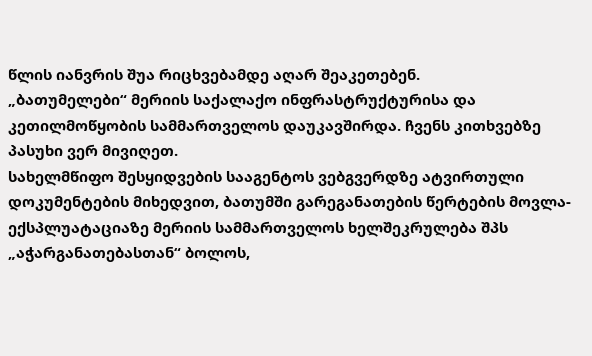წლის იანვრის შუა რიცხვებამდე აღარ შეაკეთებენ.
„ბათუმელები“ მერიის საქალაქო ინფრასტრუქტურისა და კეთილმოწყობის სამმართველოს დაუკავშირდა. ჩვენს კითხვებზე პასუხი ვერ მივიღეთ.
სახელმწიფო შესყიდვების სააგენტოს ვებგვერდზე ატვირთული დოკუმენტების მიხედვით, ბათუმში გარეგანათების წერტების მოვლა-ექსპლუატაციაზე მერიის სამმართველოს ხელშეკრულება შპს „აჭარგანათებასთან“ ბოლოს,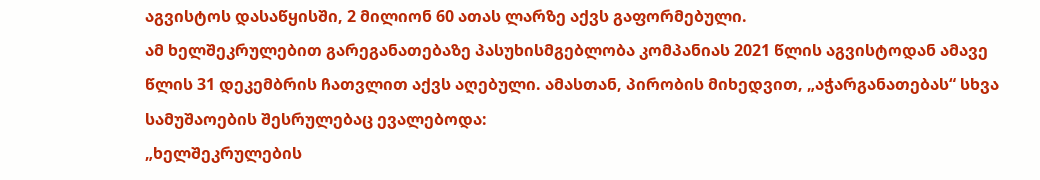აგვისტოს დასაწყისში, 2 მილიონ 60 ათას ლარზე აქვს გაფორმებული.
ამ ხელშეკრულებით გარეგანათებაზე პასუხისმგებლობა კომპანიას 2021 წლის აგვისტოდან ამავე წლის 31 დეკემბრის ჩათვლით აქვს აღებული. ამასთან, პირობის მიხედვით, „აჭარგანათებას“ სხვა სამუშაოების შესრულებაც ევალებოდა:
„ხელშეკრულების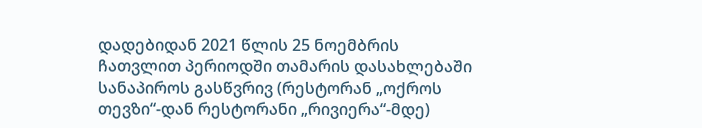დადებიდან 2021 წლის 25 ნოემბრის ჩათვლით პერიოდში თამარის დასახლებაში სანაპიროს გასწვრივ (რესტორან „ოქროს თევზი“-დან რესტორანი „რივიერა“-მდე)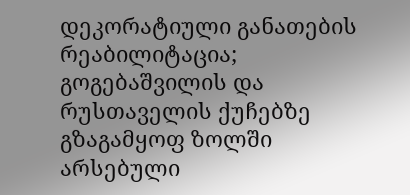დეკორატიული განათების რეაბილიტაცია; გოგებაშვილის და რუსთაველის ქუჩებზე გზაგამყოფ ზოლში არსებული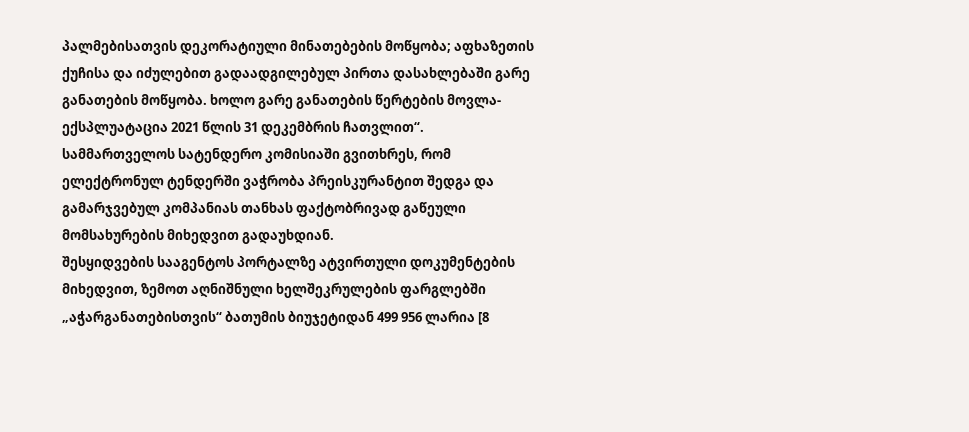პალმებისათვის დეკორატიული მინათებების მოწყობა; აფხაზეთის ქუჩისა და იძულებით გადაადგილებულ პირთა დასახლებაში გარე განათების მოწყობა. ხოლო გარე განათების წერტების მოვლა-ექსპლუატაცია 2021 წლის 31 დეკემბრის ჩათვლით“.
სამმართველოს სატენდერო კომისიაში გვითხრეს, რომ ელექტრონულ ტენდერში ვაჭრობა პრეისკურანტით შედგა და გამარჯვებულ კომპანიას თანხას ფაქტობრივად გაწეული მომსახურების მიხედვით გადაუხდიან.
შესყიდვების სააგენტოს პორტალზე ატვირთული დოკუმენტების მიხედვით, ზემოთ აღნიშნული ხელშეკრულების ფარგლებში „აჭარგანათებისთვის“ ბათუმის ბიუჯეტიდან 499 956 ლარია [8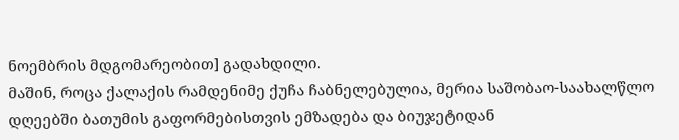ნოემბრის მდგომარეობით] გადახდილი.
მაშინ, როცა ქალაქის რამდენიმე ქუჩა ჩაბნელებულია, მერია საშობაო-საახალწლო დღეებში ბათუმის გაფორმებისთვის ემზადება და ბიუჯეტიდან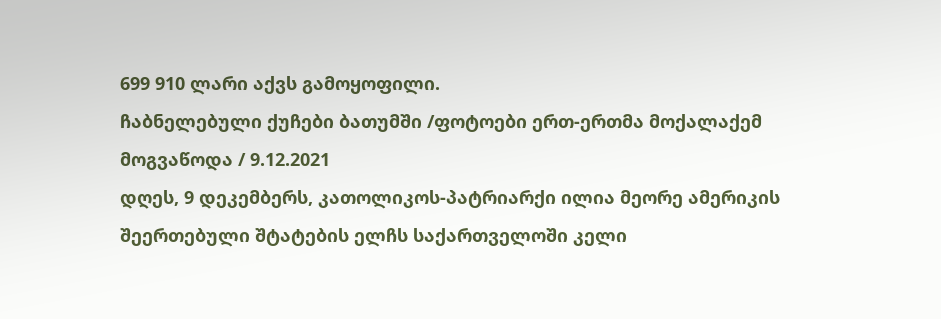699 910 ლარი აქვს გამოყოფილი.
ჩაბნელებული ქუჩები ბათუმში /ფოტოები ერთ-ერთმა მოქალაქემ მოგვაწოდა / 9.12.2021
დღეს, 9 დეკემბერს, კათოლიკოს-პატრიარქი ილია მეორე ამერიკის შეერთებული შტატების ელჩს საქართველოში კელი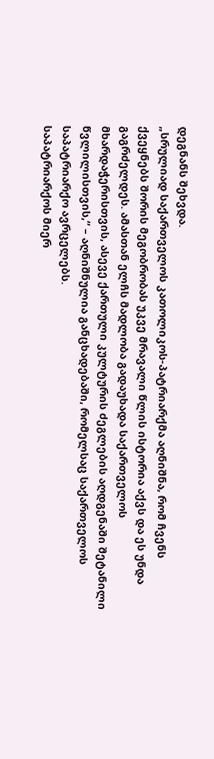დეგნანს შეხვდა.
„სრულიად საქართველოს კათოლიკოს-პატრიარქმა აღნიშნა, რომ ჩვენს ქვეყნებს შორის მეგობრობას უკვე მრავალი წლის ისტორია აქვს და ეს უნდა გაგრძელდეს. ამასთან ელჩს მადლობა გადაუხადა საქართველოს მხარდაჭერისთვის, ასევე ქართული კულტურის ძეგლების აღდგენაში შეტანილი წვლილისთვის,“ – აღნიშნულია განცხადებაში, რომელსაც საქართველოს საპატრიარქო ავრცელებს.
საპატრიარქოს მიერ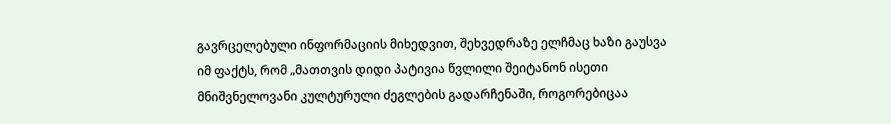გავრცელებული ინფორმაციის მიხედვით, შეხვედრაზე ელჩმაც ხაზი გაუსვა იმ ფაქტს, რომ „მათთვის დიდი პატივია წვლილი შეიტანონ ისეთი მნიშვნელოვანი კულტურული ძეგლების გადარჩენაში, როგორებიცაა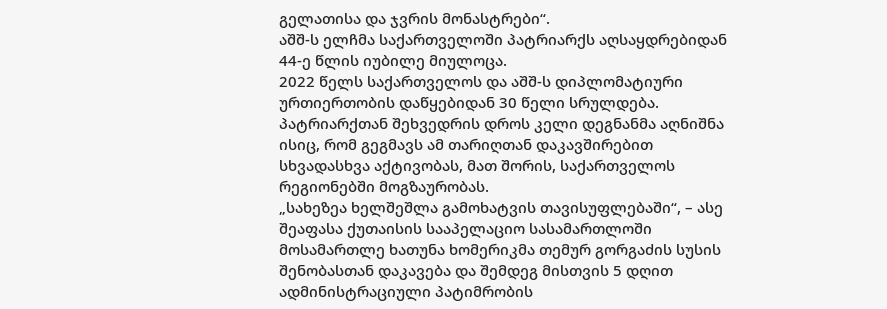გელათისა და ჯვრის მონასტრები“.
აშშ-ს ელჩმა საქართველოში პატრიარქს აღსაყდრებიდან 44-ე წლის იუბილე მიულოცა.
2022 წელს საქართველოს და აშშ-ს დიპლომატიური ურთიერთობის დაწყებიდან 30 წელი სრულდება. პატრიარქთან შეხვედრის დროს კელი დეგნანმა აღნიშნა ისიც, რომ გეგმავს ამ თარიღთან დაკავშირებით სხვადასხვა აქტივობას, მათ შორის, საქართველოს რეგიონებში მოგზაურობას.
„სახეზეა ხელშეშლა გამოხატვის თავისუფლებაში“, – ასე შეაფასა ქუთაისის სააპელაციო სასამართლოში მოსამართლე ხათუნა ხომერიკმა თემურ გორგაძის სუსის შენობასთან დაკავება და შემდეგ მისთვის 5 დღით ადმინისტრაციული პატიმრობის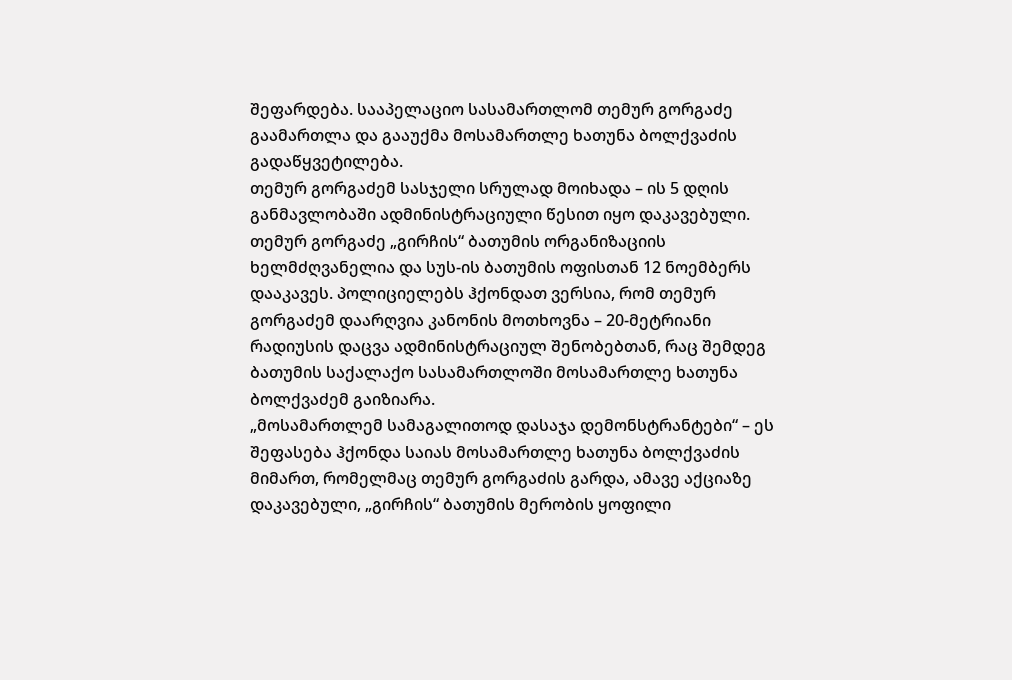შეფარდება. სააპელაციო სასამართლომ თემურ გორგაძე გაამართლა და გააუქმა მოსამართლე ხათუნა ბოლქვაძის გადაწყვეტილება.
თემურ გორგაძემ სასჯელი სრულად მოიხადა – ის 5 დღის განმავლობაში ადმინისტრაციული წესით იყო დაკავებული.
თემურ გორგაძე „გირჩის“ ბათუმის ორგანიზაციის ხელმძღვანელია და სუს-ის ბათუმის ოფისთან 12 ნოემბერს დააკავეს. პოლიციელებს ჰქონდათ ვერსია, რომ თემურ გორგაძემ დაარღვია კანონის მოთხოვნა – 20-მეტრიანი რადიუსის დაცვა ადმინისტრაციულ შენობებთან, რაც შემდეგ ბათუმის საქალაქო სასამართლოში მოსამართლე ხათუნა ბოლქვაძემ გაიზიარა.
„მოსამართლემ სამაგალითოდ დასაჯა დემონსტრანტები“ – ეს შეფასება ჰქონდა საიას მოსამართლე ხათუნა ბოლქვაძის მიმართ, რომელმაც თემურ გორგაძის გარდა, ამავე აქციაზე დაკავებული, „გირჩის“ ბათუმის მერობის ყოფილი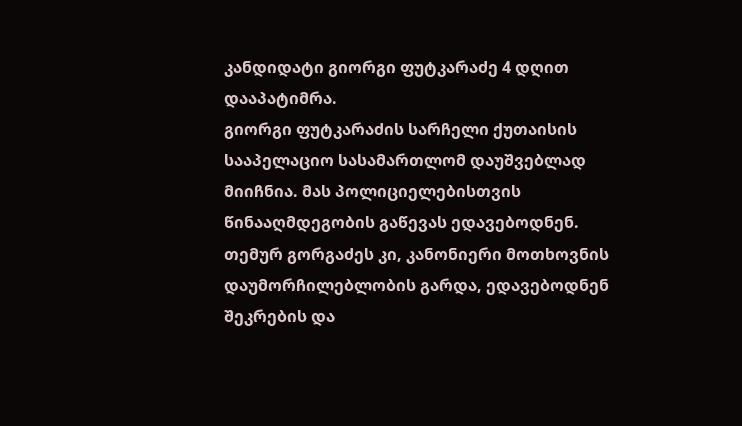კანდიდატი გიორგი ფუტკარაძე 4 დღით დააპატიმრა.
გიორგი ფუტკარაძის სარჩელი ქუთაისის სააპელაციო სასამართლომ დაუშვებლად მიიჩნია. მას პოლიციელებისთვის წინააღმდეგობის გაწევას ედავებოდნენ.
თემურ გორგაძეს კი, კანონიერი მოთხოვნის დაუმორჩილებლობის გარდა, ედავებოდნენ შეკრების და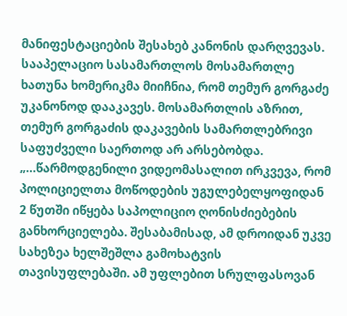მანიფესტაციების შესახებ კანონის დარღვევას. სააპელაციო სასამართლოს მოსამართლე ხათუნა ხომერიკმა მიიჩნია, რომ თემურ გორგაძე უკანონოდ დააკავეს. მოსამართლის აზრით, თემურ გორგაძის დაკავების სამართლებრივი საფუძველი საერთოდ არ არსებობდა.
„…წარმოდგენილი ვიდეომასალით ირკვევა, რომ პოლიციელთა მოწოდების უგულებელყოფიდან 2 წუთში იწყება საპოლიციო ღონისძიებების განხორციელება. შესაბამისად, ამ დროიდან უკვე სახეზეა ხელშეშლა გამოხატვის თავისუფლებაში. ამ უფლებით სრულფასოვან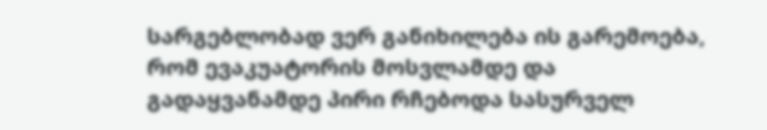სარგებლობად ვერ განიხილება ის გარემოება, რომ ევაკუატორის მოსვლამდე და გადაყვანამდე პირი რჩებოდა სასურველ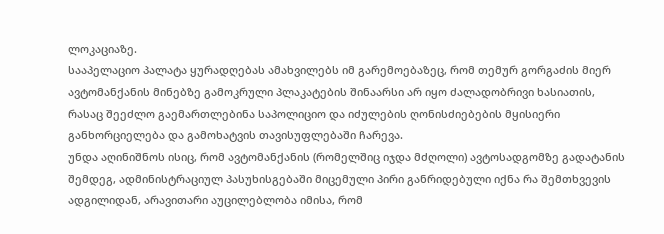ლოკაციაზე.
სააპელაციო პალატა ყურადღებას ამახვილებს იმ გარემოებაზეც, რომ თემურ გორგაძის მიერ ავტომანქანის მინებზე გამოკრული პლაკატების შინაარსი არ იყო ძალადობრივი ხასიათის, რასაც შეეძლო გაემართლებინა საპოლიციო და იძულების ღონისძიებების მყისიერი განხორციელება და გამოხატვის თავისუფლებაში ჩარევა.
უნდა აღინიშნოს ისიც, რომ ავტომანქანის (რომელშიც იჯდა მძღოლი) ავტოსადგომზე გადატანის შემდეგ, ადმინისტრაციულ პასუხისგებაში მიცემული პირი განრიდებული იქნა რა შემთხვევის
ადგილიდან, არავითარი აუცილებლობა იმისა, რომ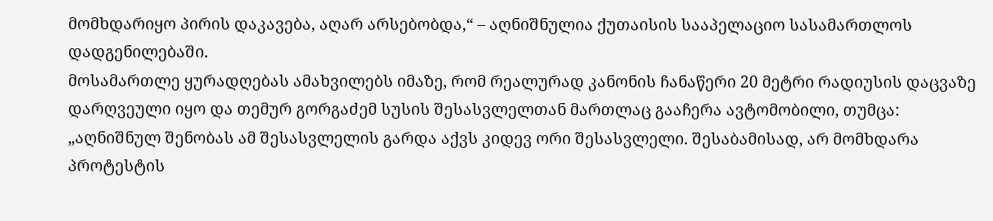მომხდარიყო პირის დაკავება, აღარ არსებობდა,“ – აღნიშნულია ქუთაისის სააპელაციო სასამართლოს დადგენილებაში.
მოსამართლე ყურადღებას ამახვილებს იმაზე, რომ რეალურად კანონის ჩანაწერი 20 მეტრი რადიუსის დაცვაზე დარღვეული იყო და თემურ გორგაძემ სუსის შესასვლელთან მართლაც გააჩერა ავტომობილი, თუმცა:
„აღნიშნულ შენობას ამ შესასვლელის გარდა აქვს კიდევ ორი შესასვლელი. შესაბამისად, არ მომხდარა პროტესტის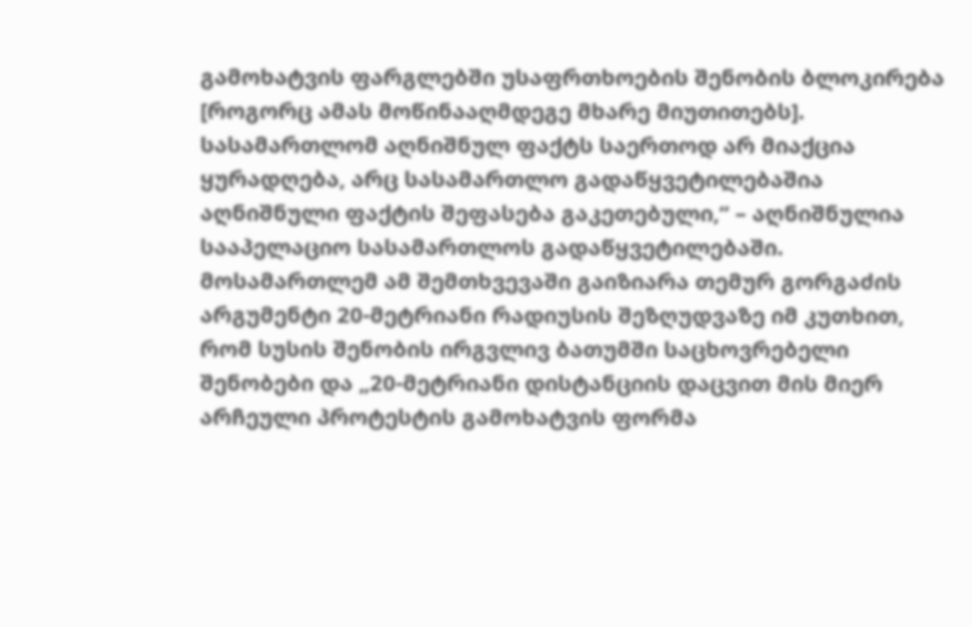გამოხატვის ფარგლებში უსაფრთხოების შენობის ბლოკირება [როგორც ამას მოწინააღმდეგე მხარე მიუთითებს]. სასამართლომ აღნიშნულ ფაქტს საერთოდ არ მიაქცია ყურადღება, არც სასამართლო გადაწყვეტილებაშია აღნიშნული ფაქტის შეფასება გაკეთებული,“ – აღნიშნულია სააპელაციო სასამართლოს გადაწყვეტილებაში.
მოსამართლემ ამ შემთხვევაში გაიზიარა თემურ გორგაძის არგუმენტი 20-მეტრიანი რადიუსის შეზღუდვაზე იმ კუთხით, რომ სუსის შენობის ირგვლივ ბათუმში საცხოვრებელი შენობები და „20-მეტრიანი დისტანციის დაცვით მის მიერ არჩეული პროტესტის გამოხატვის ფორმა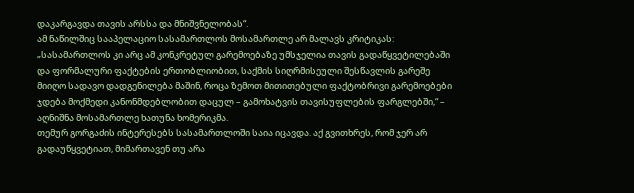დაკარგავდა თავის არსსა და მნიშვნელობას“.
ამ ნაწილშიც სააპელაციო სასამართლოს მოსამართლე არ მალავს კრიტიკას:
„სასამართლოს კი არც ამ კონკრეტულ გარემოებაზე უმსჯელია თავის გადაწყვეტილებაში და ფორმალური ფაქტების ერთობლიობით, საქმის სიღრმისეული შესწავლის გარეშე მიიღო სადავო დადგენილება მაშინ, როცა ზემოთ მითითებული ფაქტობრივი გარემოებები ჯდება მოქმედი კანონმდებლობით დაცულ – გამოხატვის თავისუფლების ფარგლებში,“ – აღნიშნა მოსამართლე ხათუნა ხომერიკმა.
თემურ გორგაძის ინტერესებს სასამართლოში საია იცავდა. აქ გვითხრეს, რომ ჯერ არ გადაუწყვეტიათ, მიმართავენ თუ არა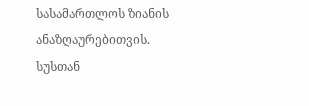სასამართლოს ზიანის ანაზღაურებითვის.
სუსთან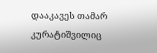დააკავეს თამარ კურატიშვილიც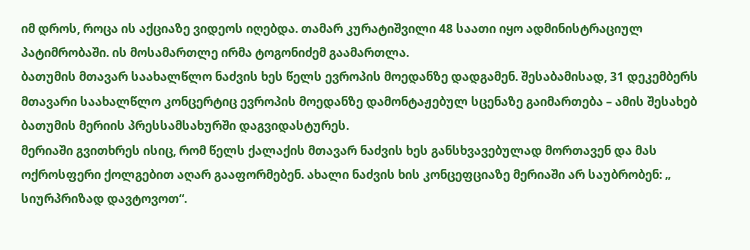იმ დროს, როცა ის აქციაზე ვიდეოს იღებდა. თამარ კურატიშვილი 48 საათი იყო ადმინისტრაციულ პატიმრობაში. ის მოსამართლე ირმა ტოგონიძემ გაამართლა.
ბათუმის მთავარ საახალწლო ნაძვის ხეს წელს ევროპის მოედანზე დადგამენ. შესაბამისად, 31 დეკემბერს მთავარი საახალწლო კონცერტიც ევროპის მოედანზე დამონტაჟებულ სცენაზე გაიმართება – ამის შესახებ ბათუმის მერიის პრესსამსახურში დაგვიდასტურეს.
მერიაში გვითხრეს ისიც, რომ წელს ქალაქის მთავარ ნაძვის ხეს განსხვავებულად მორთავენ და მას ოქროსფერი ქოლგებით აღარ გააფორმებენ. ახალი ნაძვის ხის კონცეფციაზე მერიაში არ საუბრობენ: „ სიურპრიზად დავტოვოთ“.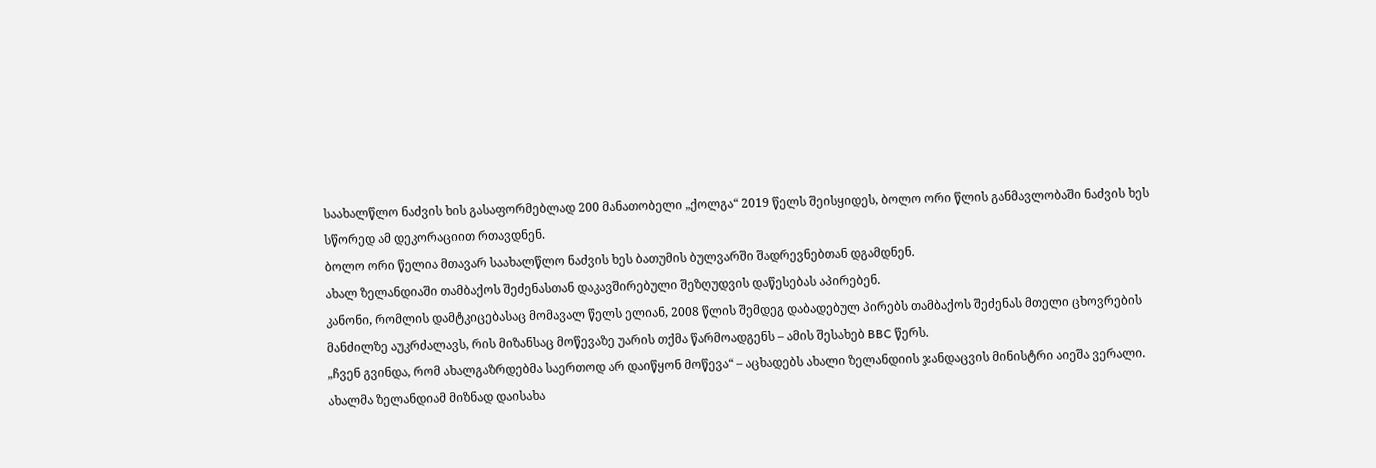საახალწლო ნაძვის ხის გასაფორმებლად 200 მანათობელი „ქოლგა“ 2019 წელს შეისყიდეს, ბოლო ორი წლის განმავლობაში ნაძვის ხეს სწორედ ამ დეკორაციით რთავდნენ.
ბოლო ორი წელია მთავარ საახალწლო ნაძვის ხეს ბათუმის ბულვარში შადრევნებთან დგამდნენ.
ახალ ზელანდიაში თამბაქოს შეძენასთან დაკავშირებული შეზღუდვის დაწესებას აპირებენ.
კანონი, რომლის დამტკიცებასაც მომავალ წელს ელიან, 2008 წლის შემდეგ დაბადებულ პირებს თამბაქოს შეძენას მთელი ცხოვრების მანძილზე აუკრძალავს, რის მიზანსაც მოწევაზე უარის თქმა წარმოადგენს – ამის შესახებ BBC წერს.
„ჩვენ გვინდა, რომ ახალგაზრდებმა საერთოდ არ დაიწყონ მოწევა“ – აცხადებს ახალი ზელანდიის ჯანდაცვის მინისტრი აიეშა ვერალი.
ახალმა ზელანდიამ მიზნად დაისახა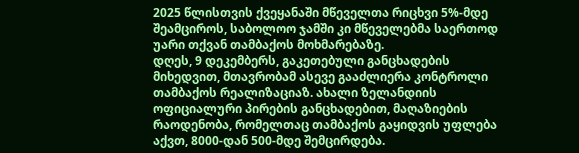2025 წლისთვის ქვეყანაში მწეველთა რიცხვი 5%-მდე შეამციროს, საბოლოო ჯამში კი მწეველებმა საერთოდ უარი თქვან თამბაქოს მოხმარებაზე.
დღეს, 9 დეკემბერს, გაკეთებული განცხადების მიხედვით, მთავრობამ ასევე გააძლიერა კონტროლი თამბაქოს რეალიზაციაზ. ახალი ზელანდიის ოფიციალური პირების განცხადებით, მაღაზიების რაოდენობა, რომელთაც თამბაქოს გაყიდვის უფლება აქვთ, 8000-დან 500-მდე შემცირდება.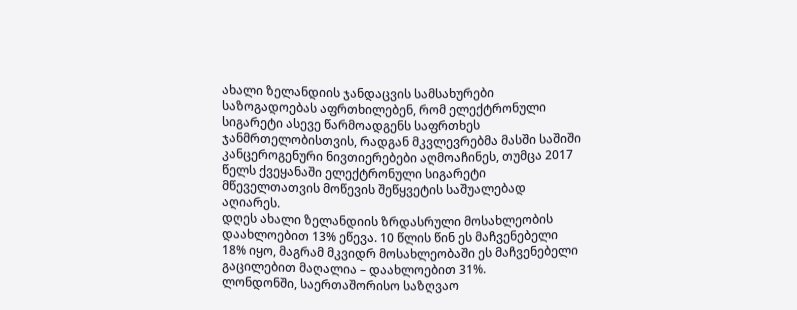ახალი ზელანდიის ჯანდაცვის სამსახურები საზოგადოებას აფრთხილებენ, რომ ელექტრონული სიგარეტი ასევე წარმოადგენს საფრთხეს ჯანმრთელობისთვის, რადგან მკვლევრებმა მასში საშიში კანცეროგენური ნივთიერებები აღმოაჩინეს, თუმცა 2017 წელს ქვეყანაში ელექტრონული სიგარეტი მწეველთათვის მოწევის შეწყვეტის საშუალებად აღიარეს.
დღეს ახალი ზელანდიის ზრდასრული მოსახლეობის დაახლოებით 13% ეწევა. 10 წლის წინ ეს მაჩვენებელი 18% იყო, მაგრამ მკვიდრ მოსახლეობაში ეს მაჩვენებელი გაცილებით მაღალია – დაახლოებით 31%.
ლონდონში, საერთაშორისო საზღვაო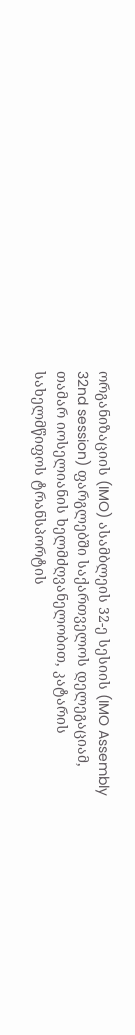ორგანიზაციის (IMO) ასამბლეის 32-ე სესიის (IMO Assembly 32nd session) ფარგლებში საქართველოს დელეგაციამ, თამარ იოსელიანის ხელმძღვანელობით, კატარის სახელმწიფოს ტრანსპორტის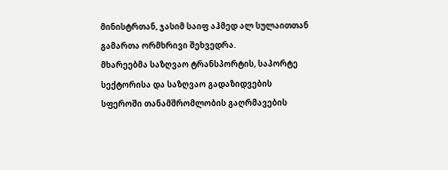მინისტრთან, ჯასიმ საიფ აჰმედ ალ სულაითთან გამართა ორმხრივი შეხვედრა.
მხარეებმა საზღვაო ტრანსპორტის, საპორტე სექტორისა და საზღვაო გადაზიდვების სფეროში თანამშრომლობის გაღრმავების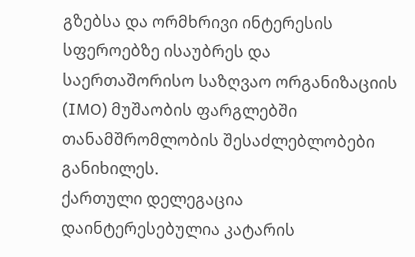გზებსა და ორმხრივი ინტერესის სფეროებზე ისაუბრეს და საერთაშორისო საზღვაო ორგანიზაციის (IMO) მუშაობის ფარგლებში თანამშრომლობის შესაძლებლობები განიხილეს.
ქართული დელეგაცია დაინტერესებულია კატარის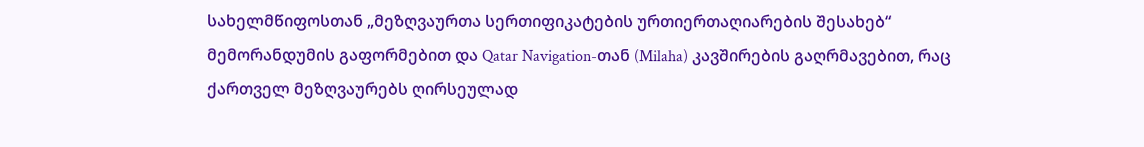სახელმწიფოსთან „მეზღვაურთა სერთიფიკატების ურთიერთაღიარების შესახებ“ მემორანდუმის გაფორმებით და Qatar Navigation-თან (Milaha) კავშირების გაღრმავებით, რაც ქართველ მეზღვაურებს ღირსეულად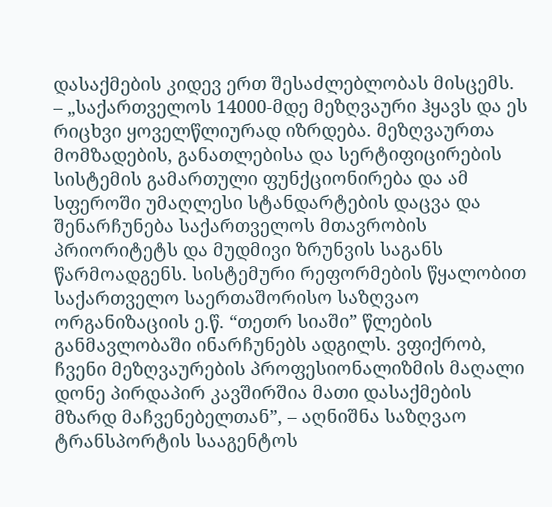დასაქმების კიდევ ერთ შესაძლებლობას მისცემს.
– „საქართველოს 14000-მდე მეზღვაური ჰყავს და ეს რიცხვი ყოველწლიურად იზრდება. მეზღვაურთა მომზადების, განათლებისა და სერტიფიცირების სისტემის გამართული ფუნქციონირება და ამ სფეროში უმაღლესი სტანდარტების დაცვა და შენარჩუნება საქართველოს მთავრობის პრიორიტეტს და მუდმივი ზრუნვის საგანს წარმოადგენს. სისტემური რეფორმების წყალობით საქართველო საერთაშორისო საზღვაო ორგანიზაციის ე.წ. “თეთრ სიაში” წლების განმავლობაში ინარჩუნებს ადგილს. ვფიქრობ, ჩვენი მეზღვაურების პროფესიონალიზმის მაღალი დონე პირდაპირ კავშირშია მათი დასაქმების მზარდ მაჩვენებელთან”, – აღნიშნა საზღვაო ტრანსპორტის სააგენტოს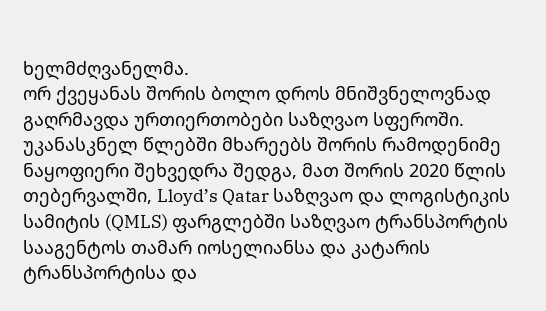ხელმძღვანელმა.
ორ ქვეყანას შორის ბოლო დროს მნიშვნელოვნად გაღრმავდა ურთიერთობები საზღვაო სფეროში. უკანასკნელ წლებში მხარეებს შორის რამოდენიმე ნაყოფიერი შეხვედრა შედგა, მათ შორის 2020 წლის თებერვალში, Lloyd’s Qatar საზღვაო და ლოგისტიკის სამიტის (QMLS) ფარგლებში საზღვაო ტრანსპორტის სააგენტოს თამარ იოსელიანსა და კატარის ტრანსპორტისა და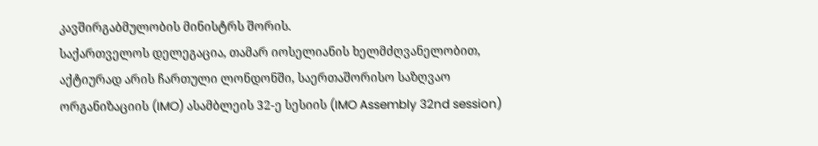კავშირგაბმულობის მინისტრს შორის.
საქართველოს დელეგაცია, თამარ იოსელიანის ხელმძღვანელობით, აქტიურად არის ჩართული ლონდონში, საერთაშორისო საზღვაო ორგანიზაციის (IMO) ასამბლეის 32-ე სესიის (IMO Assembly 32nd session)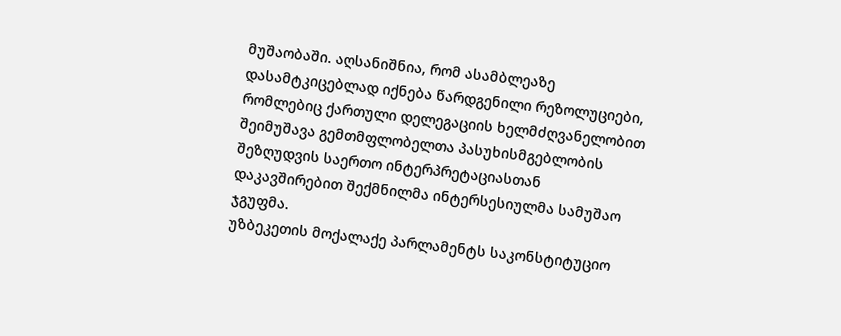მუშაობაში. აღსანიშნია, რომ ასამბლეაზე დასამტკიცებლად იქნება წარდგენილი რეზოლუციები, რომლებიც ქართული დელეგაციის ხელმძღვანელობით შეიმუშავა გემთმფლობელთა პასუხისმგებლობის შეზღუდვის საერთო ინტერპრეტაციასთან დაკავშირებით შექმნილმა ინტერსესიულმა სამუშაო ჯგუფმა.
უზბეკეთის მოქალაქე პარლამენტს საკონსტიტუციო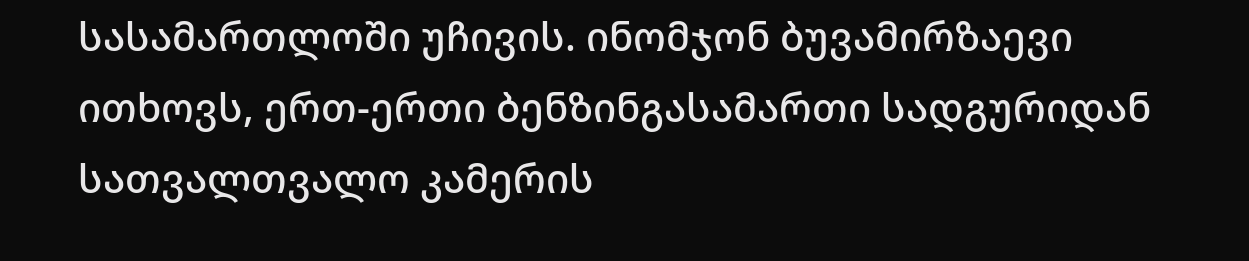სასამართლოში უჩივის. ინომჯონ ბუვამირზაევი ითხოვს, ერთ-ერთი ბენზინგასამართი სადგურიდან სათვალთვალო კამერის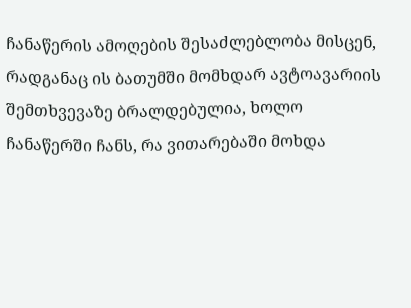ჩანაწერის ამოღების შესაძლებლობა მისცენ, რადგანაც ის ბათუმში მომხდარ ავტოავარიის შემთხვევაზე ბრალდებულია, ხოლო ჩანაწერში ჩანს, რა ვითარებაში მოხდა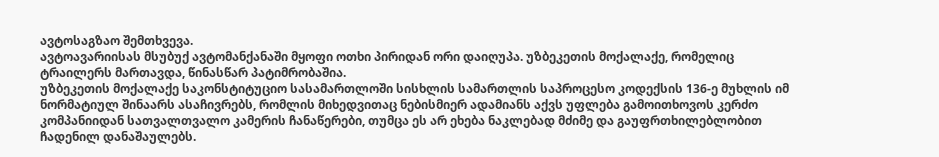ავტოსაგზაო შემთხვევა.
ავტოავარიისას მსუბუქ ავტომანქანაში მყოფი ოთხი პირიდან ორი დაიღუპა. უზბეკეთის მოქალაქე, რომელიც ტრაილერს მართავდა, წინასწარ პატიმრობაშია.
უზბეკეთის მოქალაქე საკონსტიტუციო სასამართლოში სისხლის სამართლის საპროცესო კოდექსის 136-ე მუხლის იმ ნორმატიულ შინაარს ასაჩივრებს, რომლის მიხედვითაც ნებისმიერ ადამიანს აქვს უფლება გამოითხოვოს კერძო კომპანიიდან სათვალთვალო კამერის ჩანაწერები, თუმცა ეს არ ეხება ნაკლებად მძიმე და გაუფრთხილებლობით ჩადენილ დანაშაულებს.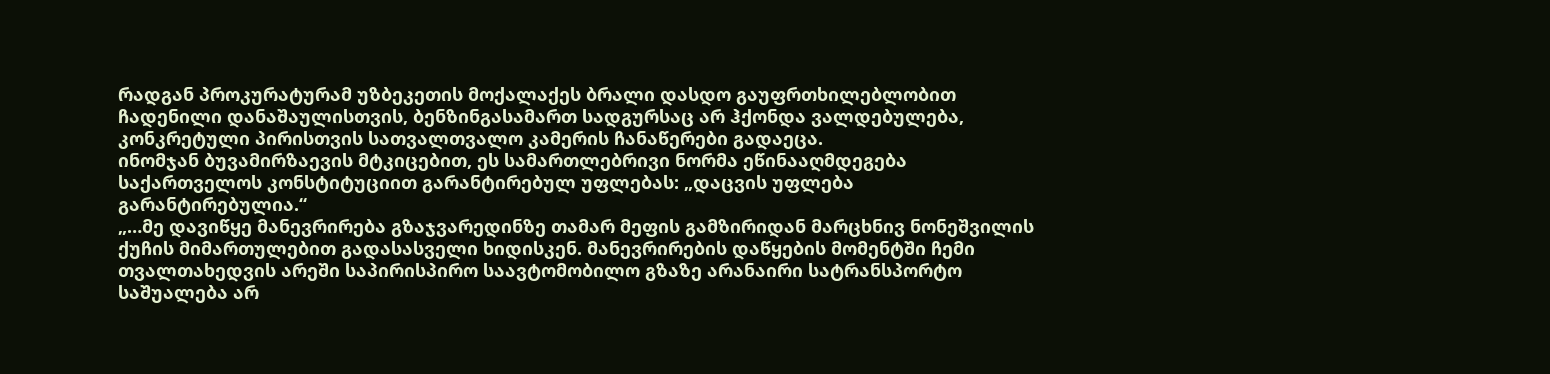რადგან პროკურატურამ უზბეკეთის მოქალაქეს ბრალი დასდო გაუფრთხილებლობით ჩადენილი დანაშაულისთვის, ბენზინგასამართ სადგურსაც არ ჰქონდა ვალდებულება, კონკრეტული პირისთვის სათვალთვალო კამერის ჩანაწერები გადაეცა.
ინომჯან ბუვამირზაევის მტკიცებით, ეს სამართლებრივი ნორმა ეწინააღმდეგება საქართველოს კონსტიტუციით გარანტირებულ უფლებას: „დაცვის უფლება გარანტირებულია.“
„…მე დავიწყე მანევრირება გზაჯვარედინზე თამარ მეფის გამზირიდან მარცხნივ ნონეშვილის ქუჩის მიმართულებით გადასასველი ხიდისკენ. მანევრირების დაწყების მომენტში ჩემი თვალთახედვის არეში საპირისპირო საავტომობილო გზაზე არანაირი სატრანსპორტო საშუალება არ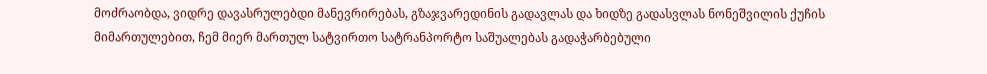მოძრაობდა, ვიდრე დავასრულებდი მანევრირებას, გზაჯვარედინის გადავლას და ხიდზე გადასვლას ნონეშვილის ქუჩის მიმართულებით, ჩემ მიერ მართულ სატვირთო სატრანპორტო საშუალებას გადაჭარბებული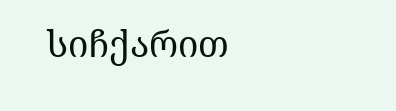სიჩქარით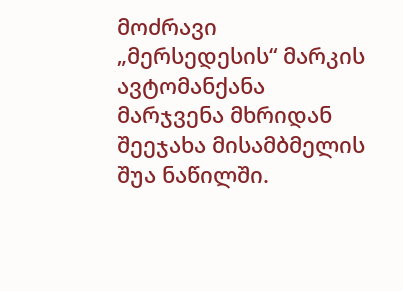მოძრავი „მერსედესის“ მარკის ავტომანქანა მარჯვენა მხრიდან შეეჯახა მისამბმელის შუა ნაწილში.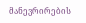მანევრირების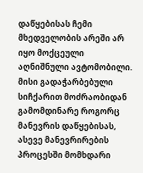დაწყებისას ჩემი მხედველობის არეში არ იყო მოქცეული აღნიშნული ავტომობილი. მისი გადაჭარბებული სიჩქარით მოძრაობიდან გამომდინარე როგორც მანევრის დაწყებისას, ასევე მანევრირების პროცესში მომხდარი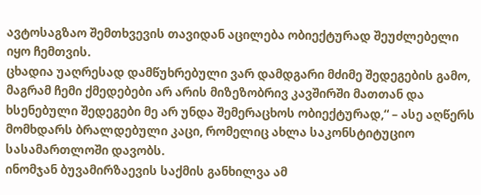ავტოსაგზაო შემთხვევის თავიდან აცილება ობიექტურად შეუძლებელი იყო ჩემთვის.
ცხადია უაღრესად დამწუხრებული ვარ დამდგარი მძიმე შედეგების გამო, მაგრამ ჩემი ქმედებები არ არის მიზეზობრივ კავშირში მათთან და ხსენებული შედეგები მე არ უნდა შემერაცხოს ობიექტურად,“ – ასე აღწერს მომხდარს ბრალდებული კაცი, რომელიც ახლა საკონსტიტუციო სასამართლოში დავობს.
ინომჯან ბუვამირზაევის საქმის განხილვა ამ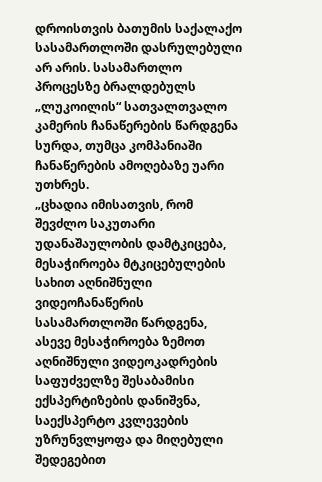დროისთვის ბათუმის საქალაქო სასამართლოში დასრულებული არ არის. სასამართლო პროცესზე ბრალდებულს „ლუკოილის“ სათვალთვალო კამერის ჩანაწერების წარდგენა სურდა, თუმცა კომპანიაში ჩანაწერების ამოღებაზე უარი უთხრეს.
„ცხადია იმისათვის, რომ შევძლო საკუთარი უდანაშაულობის დამტკიცება, მესაჭიროება მტკიცებულების სახით აღნიშნული ვიდეოჩანაწერის სასამართლოში წარდგენა, ასევე მესაჭიროება ზემოთ აღნიშნული ვიდეოკადრების საფუძველზე შესაბამისი ექსპერტიზების დანიშვნა, საექსპერტო კვლევების უზრუნვლყოფა და მიღებული შედეგებით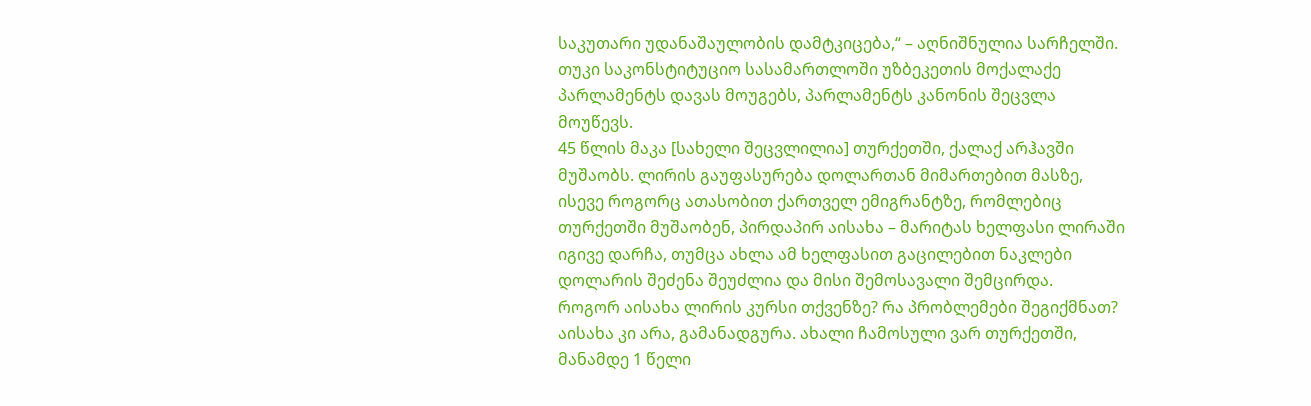საკუთარი უდანაშაულობის დამტკიცება,“ – აღნიშნულია სარჩელში.
თუკი საკონსტიტუციო სასამართლოში უზბეკეთის მოქალაქე პარლამენტს დავას მოუგებს, პარლამენტს კანონის შეცვლა მოუწევს.
45 წლის მაკა [სახელი შეცვლილია] თურქეთში, ქალაქ არჰავში მუშაობს. ლირის გაუფასურება დოლართან მიმართებით მასზე, ისევე როგორც ათასობით ქართველ ემიგრანტზე, რომლებიც თურქეთში მუშაობენ, პირდაპირ აისახა – მარიტას ხელფასი ლირაში იგივე დარჩა, თუმცა ახლა ამ ხელფასით გაცილებით ნაკლები დოლარის შეძენა შეუძლია და მისი შემოსავალი შემცირდა.
როგორ აისახა ლირის კურსი თქვენზე? რა პრობლემები შეგიქმნათ?
აისახა კი არა, გამანადგურა. ახალი ჩამოსული ვარ თურქეთში, მანამდე 1 წელი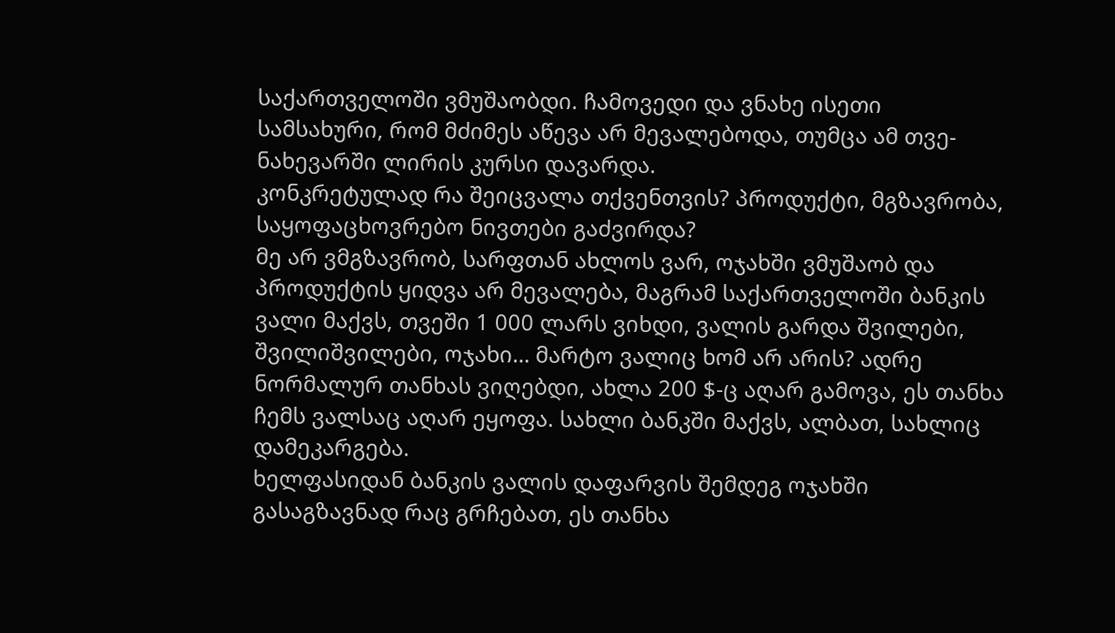საქართველოში ვმუშაობდი. ჩამოვედი და ვნახე ისეთი სამსახური, რომ მძიმეს აწევა არ მევალებოდა, თუმცა ამ თვე-ნახევარში ლირის კურსი დავარდა.
კონკრეტულად რა შეიცვალა თქვენთვის? პროდუქტი, მგზავრობა, საყოფაცხოვრებო ნივთები გაძვირდა?
მე არ ვმგზავრობ, სარფთან ახლოს ვარ, ოჯახში ვმუშაობ და პროდუქტის ყიდვა არ მევალება, მაგრამ საქართველოში ბანკის ვალი მაქვს, თვეში 1 000 ლარს ვიხდი, ვალის გარდა შვილები, შვილიშვილები, ოჯახი… მარტო ვალიც ხომ არ არის? ადრე ნორმალურ თანხას ვიღებდი, ახლა 200 $-ც აღარ გამოვა, ეს თანხა ჩემს ვალსაც აღარ ეყოფა. სახლი ბანკში მაქვს, ალბათ, სახლიც დამეკარგება.
ხელფასიდან ბანკის ვალის დაფარვის შემდეგ ოჯახში გასაგზავნად რაც გრჩებათ, ეს თანხა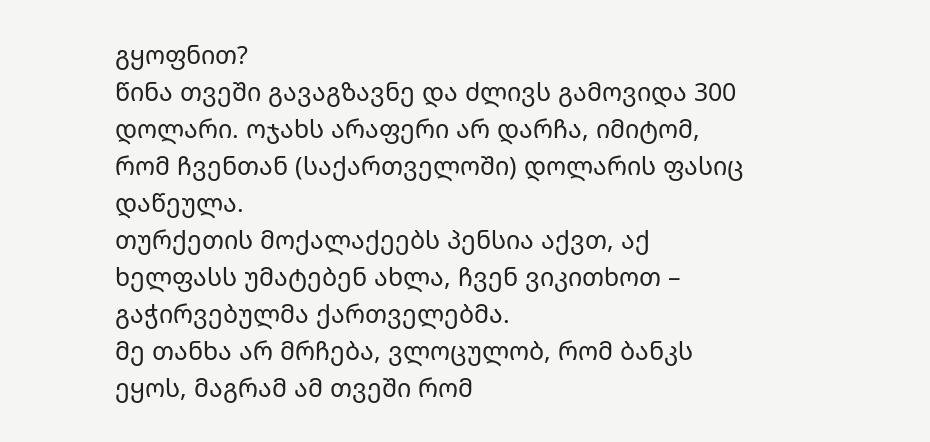გყოფნით?
წინა თვეში გავაგზავნე და ძლივს გამოვიდა 300 დოლარი. ოჯახს არაფერი არ დარჩა, იმიტომ, რომ ჩვენთან (საქართველოში) დოლარის ფასიც დაწეულა.
თურქეთის მოქალაქეებს პენსია აქვთ, აქ ხელფასს უმატებენ ახლა, ჩვენ ვიკითხოთ – გაჭირვებულმა ქართველებმა.
მე თანხა არ მრჩება, ვლოცულობ, რომ ბანკს ეყოს, მაგრამ ამ თვეში რომ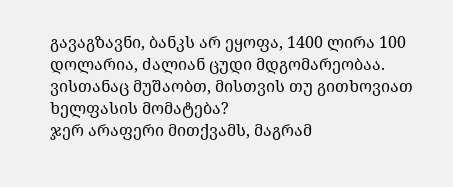გავაგზავნი, ბანკს არ ეყოფა, 1400 ლირა 100 დოლარია, ძალიან ცუდი მდგომარეობაა.
ვისთანაც მუშაობთ, მისთვის თუ გითხოვიათ ხელფასის მომატება?
ჯერ არაფერი მითქვამს, მაგრამ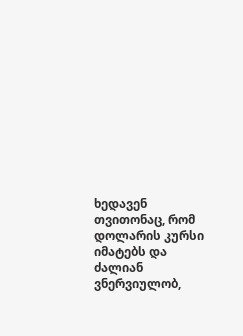ხედავენ თვითონაც, რომ დოლარის კურსი იმატებს და ძალიან ვნერვიულობ,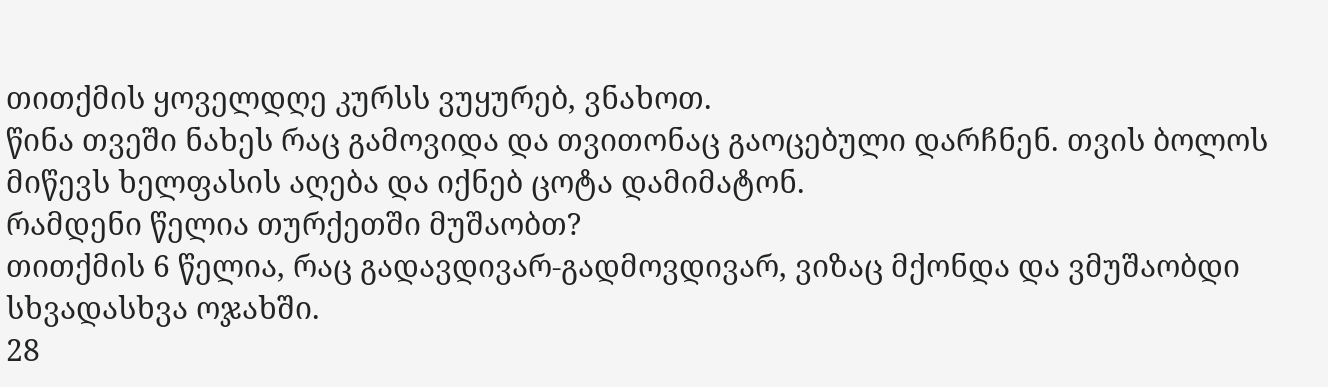თითქმის ყოველდღე კურსს ვუყურებ, ვნახოთ.
წინა თვეში ნახეს რაც გამოვიდა და თვითონაც გაოცებული დარჩნენ. თვის ბოლოს მიწევს ხელფასის აღება და იქნებ ცოტა დამიმატონ.
რამდენი წელია თურქეთში მუშაობთ?
თითქმის 6 წელია, რაც გადავდივარ-გადმოვდივარ, ვიზაც მქონდა და ვმუშაობდი სხვადასხვა ოჯახში.
28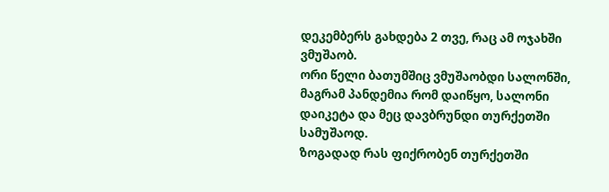დეკემბერს გახდება 2 თვე, რაც ამ ოჯახში ვმუშაობ.
ორი წელი ბათუმშიც ვმუშაობდი სალონში, მაგრამ პანდემია რომ დაიწყო, სალონი დაიკეტა და მეც დავბრუნდი თურქეთში სამუშაოდ.
ზოგადად რას ფიქრობენ თურქეთში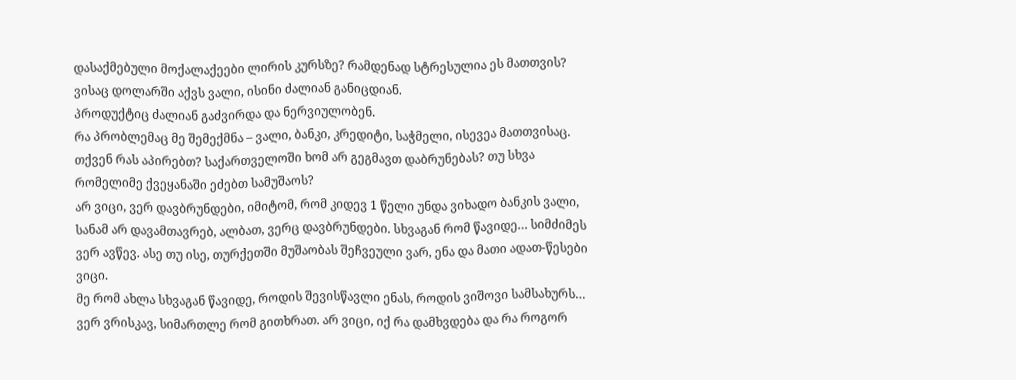დასაქმებული მოქალაქეები ლირის კურსზე? რამდენად სტრესულია ეს მათთვის?
ვისაც დოლარში აქვს ვალი, ისინი ძალიან განიცდიან.
პროდუქტიც ძალიან გაძვირდა და ნერვიულობენ.
რა პრობლემაც მე შემექმნა – ვალი, ბანკი, კრედიტი, საჭმელი, ისევეა მათთვისაც.
თქვენ რას აპირებთ? საქართველოში ხომ არ გეგმავთ დაბრუნებას? თუ სხვა რომელიმე ქვეყანაში ეძებთ სამუშაოს?
არ ვიცი, ვერ დავბრუნდები, იმიტომ, რომ კიდევ 1 წელი უნდა ვიხადო ბანკის ვალი, სანამ არ დავამთავრებ, ალბათ, ვერც დავბრუნდები. სხვაგან რომ წავიდე… სიმძიმეს ვერ ავწევ. ასე თუ ისე, თურქეთში მუშაობას შეჩვეული ვარ, ენა და მათი ადათ-წესები ვიცი.
მე რომ ახლა სხვაგან წავიდე, როდის შევისწავლი ენას, როდის ვიშოვი სამსახურს… ვერ ვრისკავ, სიმართლე რომ გითხრათ. არ ვიცი, იქ რა დამხვდება და რა როგორ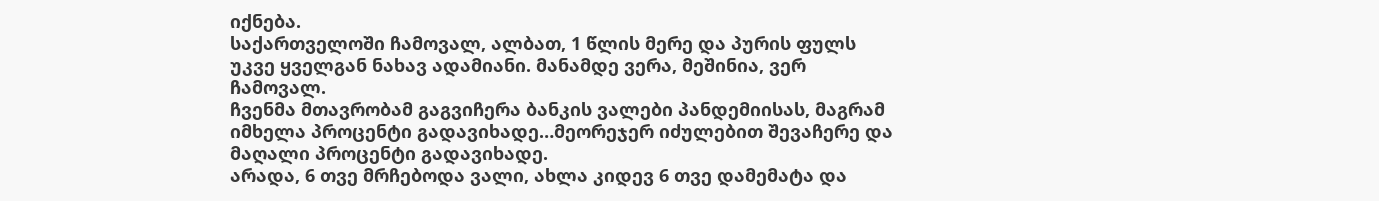იქნება.
საქართველოში ჩამოვალ, ალბათ, 1 წლის მერე და პურის ფულს უკვე ყველგან ნახავ ადამიანი. მანამდე ვერა, მეშინია, ვერ ჩამოვალ.
ჩვენმა მთავრობამ გაგვიჩერა ბანკის ვალები პანდემიისას, მაგრამ იმხელა პროცენტი გადავიხადე…მეორეჯერ იძულებით შევაჩერე და მაღალი პროცენტი გადავიხადე.
არადა, 6 თვე მრჩებოდა ვალი, ახლა კიდევ 6 თვე დამემატა და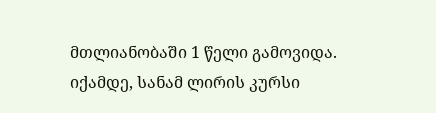მთლიანობაში 1 წელი გამოვიდა.
იქამდე, სანამ ლირის კურსი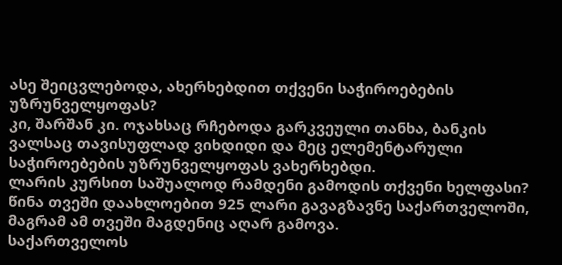ასე შეიცვლებოდა, ახერხებდით თქვენი საჭიროებების უზრუნველყოფას?
კი, შარშან კი. ოჯახსაც რჩებოდა გარკვეული თანხა, ბანკის ვალსაც თავისუფლად ვიხდიდი და მეც ელემენტარული საჭიროებების უზრუნველყოფას ვახერხებდი.
ლარის კურსით საშუალოდ რამდენი გამოდის თქვენი ხელფასი?
წინა თვეში დაახლოებით 925 ლარი გავაგზავნე საქართველოში, მაგრამ ამ თვეში მაგდენიც აღარ გამოვა.
საქართველოს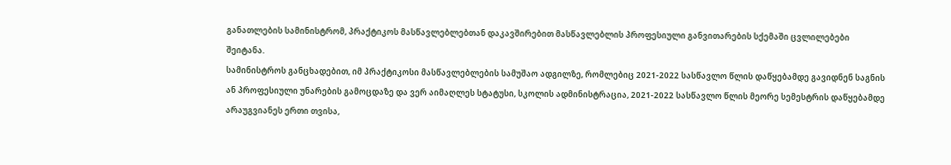განათლების სამინისტრომ, პრაქტიკოს მასწავლებლებთან დაკავშირებით მასწავლებლის პროფესიული განვითარების სქემაში ცვლილებები შეიტანა.
სამინისტროს განცხადებით, იმ პრაქტიკოსი მასწავლებლების სამუშაო ადგილზე, რომლებიც 2021-2022 სასწავლო წლის დაწყებამდე გავიდნენ საგნის ან პროფესიული უნარების გამოცდაზე და ვერ აიმაღლეს სტატუსი, სკოლის ადმინისტრაცია, 2021-2022 სასწავლო წლის მეორე სემესტრის დაწყებამდე არაუგვიანეს ერთი თვისა,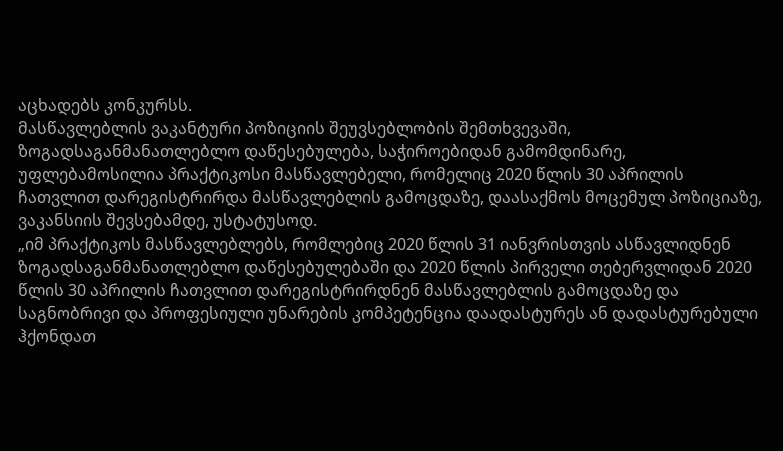აცხადებს კონკურსს.
მასწავლებლის ვაკანტური პოზიციის შეუვსებლობის შემთხვევაში, ზოგადსაგანმანათლებლო დაწესებულება, საჭიროებიდან გამომდინარე, უფლებამოსილია პრაქტიკოსი მასწავლებელი, რომელიც 2020 წლის 30 აპრილის ჩათვლით დარეგისტრირდა მასწავლებლის გამოცდაზე, დაასაქმოს მოცემულ პოზიციაზე, ვაკანსიის შევსებამდე, უსტატუსოდ.
„იმ პრაქტიკოს მასწავლებლებს, რომლებიც 2020 წლის 31 იანვრისთვის ასწავლიდნენ ზოგადსაგანმანათლებლო დაწესებულებაში და 2020 წლის პირველი თებერვლიდან 2020 წლის 30 აპრილის ჩათვლით დარეგისტრირდნენ მასწავლებლის გამოცდაზე და საგნობრივი და პროფესიული უნარების კომპეტენცია დაადასტურეს ან დადასტურებული ჰქონდათ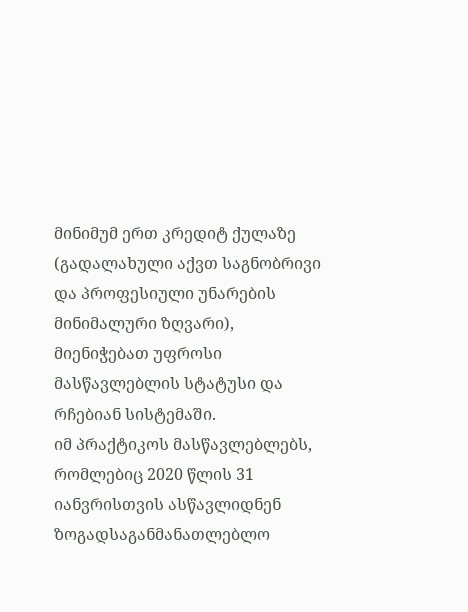მინიმუმ ერთ კრედიტ ქულაზე (გადალახული აქვთ საგნობრივი და პროფესიული უნარების მინიმალური ზღვარი), მიენიჭებათ უფროსი მასწავლებლის სტატუსი და რჩებიან სისტემაში.
იმ პრაქტიკოს მასწავლებლებს, რომლებიც 2020 წლის 31 იანვრისთვის ასწავლიდნენ ზოგადსაგანმანათლებლო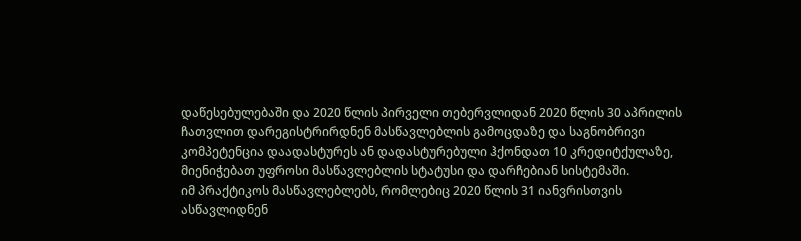დაწესებულებაში და 2020 წლის პირველი თებერვლიდან 2020 წლის 30 აპრილის ჩათვლით დარეგისტრირდნენ მასწავლებლის გამოცდაზე და საგნობრივი კომპეტენცია დაადასტურეს ან დადასტურებული ჰქონდათ 10 კრედიტქულაზე, მიენიჭებათ უფროსი მასწავლებლის სტატუსი და დარჩებიან სისტემაში.
იმ პრაქტიკოს მასწავლებლებს, რომლებიც 2020 წლის 31 იანვრისთვის ასწავლიდნენ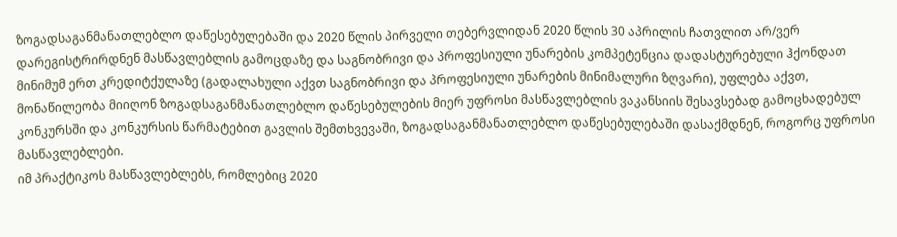ზოგადსაგანმანათლებლო დაწესებულებაში და 2020 წლის პირველი თებერვლიდან 2020 წლის 30 აპრილის ჩათვლით არ/ვერ დარეგისტრირდნენ მასწავლებლის გამოცდაზე და საგნობრივი და პროფესიული უნარების კომპეტენცია დადასტურებული ჰქონდათ მინიმუმ ერთ კრედიტქულაზე (გადალახული აქვთ საგნობრივი და პროფესიული უნარების მინიმალური ზღვარი), უფლება აქვთ, მონაწილეობა მიიღონ ზოგადსაგანმანათლებლო დაწესებულების მიერ უფროსი მასწავლებლის ვაკანსიის შესავსებად გამოცხადებულ კონკურსში და კონკურსის წარმატებით გავლის შემთხვევაში, ზოგადსაგანმანათლებლო დაწესებულებაში დასაქმდნენ, როგორც უფროსი მასწავლებლები.
იმ პრაქტიკოს მასწავლებლებს, რომლებიც 2020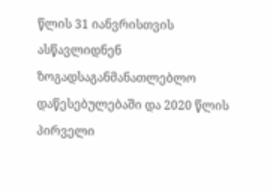წლის 31 იანვრისთვის ასწავლიდნენ ზოგადსაგანმანათლებლო დაწესებულებაში და 2020 წლის პირველი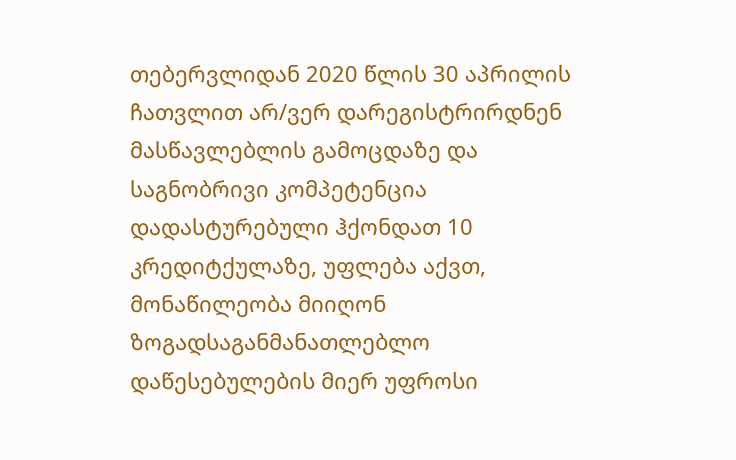თებერვლიდან 2020 წლის 30 აპრილის ჩათვლით არ/ვერ დარეგისტრირდნენ მასწავლებლის გამოცდაზე და საგნობრივი კომპეტენცია დადასტურებული ჰქონდათ 10 კრედიტქულაზე, უფლება აქვთ, მონაწილეობა მიიღონ ზოგადსაგანმანათლებლო დაწესებულების მიერ უფროსი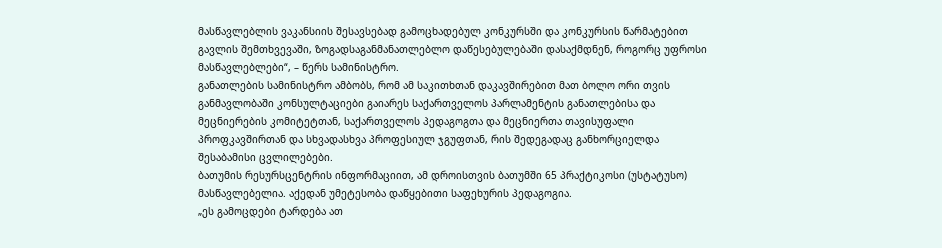მასწავლებლის ვაკანსიის შესავსებად გამოცხადებულ კონკურსში და კონკურსის წარმატებით გავლის შემთხვევაში, ზოგადსაგანმანათლებლო დაწესებულებაში დასაქმდნენ, როგორც უფროსი მასწავლებლები“, – წერს სამინისტრო.
განათლების სამინისტრო ამბობს, რომ ამ საკითხთან დაკავშირებით მათ ბოლო ორი თვის განმავლობაში კონსულტაციები გაიარეს საქართველოს პარლამენტის განათლებისა და მეცნიერების კომიტეტთან, საქართველოს პედაგოგთა და მეცნიერთა თავისუფალი პროფკავშირთან და სხვადასხვა პროფესიულ ჯგუფთან, რის შედეგადაც განხორციელდა შესაბამისი ცვლილებები.
ბათუმის რესურსცენტრის ინფორმაციით, ამ დროისთვის ბათუმში 65 პრაქტიკოსი (უსტატუსო) მასწავლებელია. აქედან უმეტესობა დაწყებითი საფეხურის პედაგოგია.
„ეს გამოცდები ტარდება ათ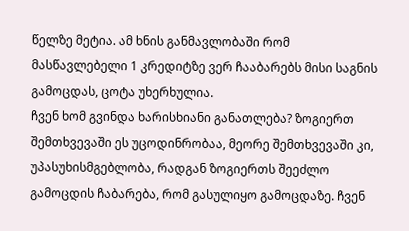წელზე მეტია. ამ ხნის განმავლობაში რომ მასწავლებელი 1 კრედიტზე ვერ ჩააბარებს მისი საგნის გამოცდას, ცოტა უხერხულია.
ჩვენ ხომ გვინდა ხარისხიანი განათლება? ზოგიერთ შემთხვევაში ეს უცოდინრობაა, მეორე შემთხვევაში კი, უპასუხისმგებლობა, რადგან ზოგიერთს შეეძლო გამოცდის ჩაბარება, რომ გასულიყო გამოცდაზე. ჩვენ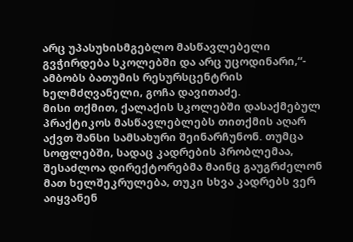არც უპასუხისმგებლო მასწავლებელი გვჭირდება სკოლებში და არც უცოდინარი,“- ამბობს ბათუმის რესურსცენტრის ხელმძღვანელი, გოჩა დავითაძე.
მისი თქმით, ქალაქის სკოლებში დასაქმებულ პრაქტიკოს მასწავლებლებს თითქმის აღარ აქვთ შანსი სამსახური შეინარჩუნონ. თუმცა სოფლებში, სადაც კადრების პრობლემაა, შესაძლოა დირექტორებმა მაინც გაუგრძელონ მათ ხელშეკრულება, თუკი სხვა კადრებს ვერ აიყვანენ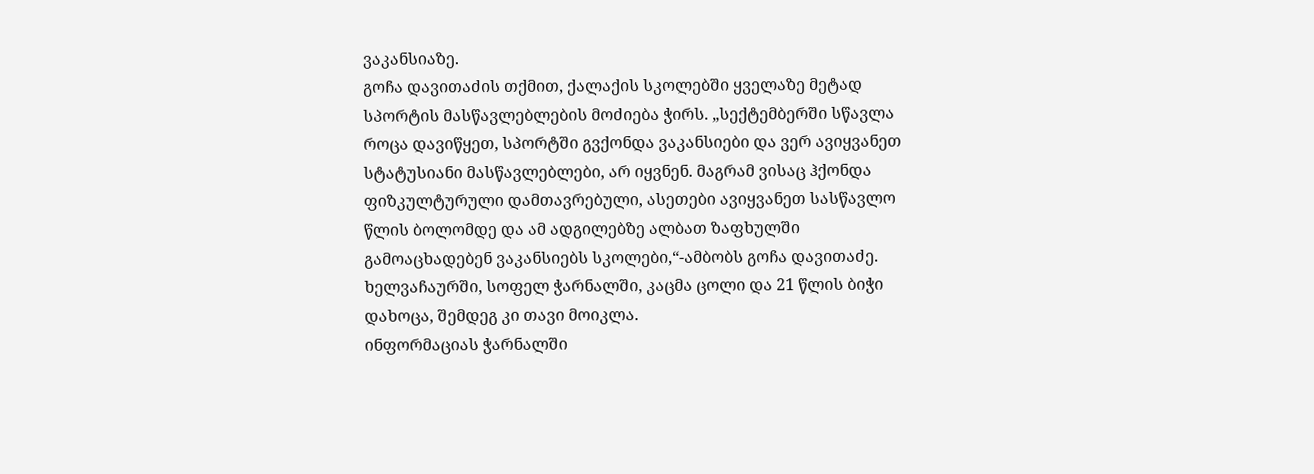ვაკანსიაზე.
გოჩა დავითაძის თქმით, ქალაქის სკოლებში ყველაზე მეტად სპორტის მასწავლებლების მოძიება ჭირს. „სექტემბერში სწავლა როცა დავიწყეთ, სპორტში გვქონდა ვაკანსიები და ვერ ავიყვანეთ სტატუსიანი მასწავლებლები, არ იყვნენ. მაგრამ ვისაც ჰქონდა ფიზკულტურული დამთავრებული, ასეთები ავიყვანეთ სასწავლო წლის ბოლომდე და ამ ადგილებზე ალბათ ზაფხულში გამოაცხადებენ ვაკანსიებს სკოლები,“-ამბობს გოჩა დავითაძე.
ხელვაჩაურში, სოფელ ჭარნალში, კაცმა ცოლი და 21 წლის ბიჭი დახოცა, შემდეგ კი თავი მოიკლა.
ინფორმაციას ჭარნალში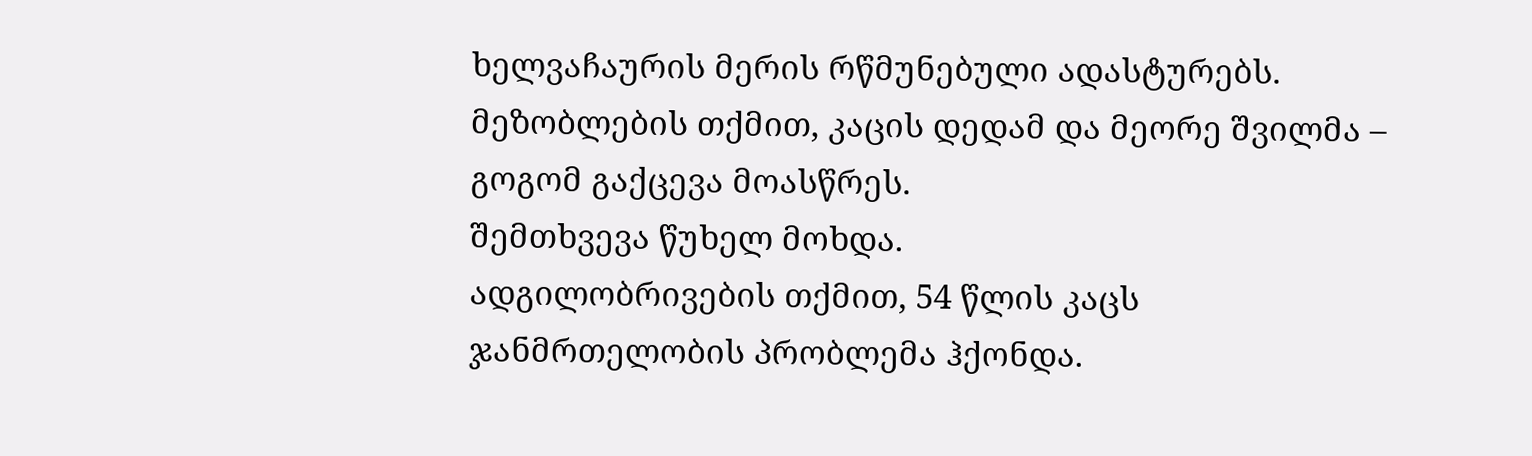ხელვაჩაურის მერის რწმუნებული ადასტურებს.
მეზობლების თქმით, კაცის დედამ და მეორე შვილმა – გოგომ გაქცევა მოასწრეს.
შემთხვევა წუხელ მოხდა.
ადგილობრივების თქმით, 54 წლის კაცს ჯანმრთელობის პრობლემა ჰქონდა.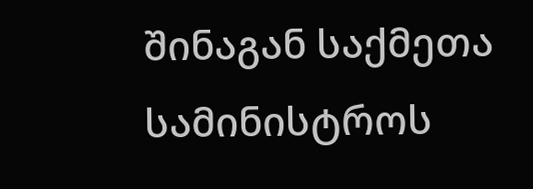შინაგან საქმეთა სამინისტროს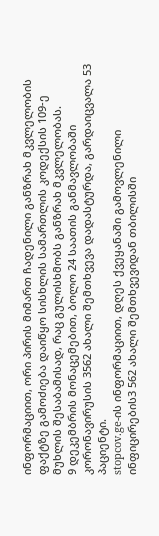ინფორმაციით, ორი პირის მიმართ ჩადენილი განზრახ მკვლელობის ფაქტზე გამოძიება დაიწყო სისხლის სამართლის კოდექსის 109-ე მუხლის შესაბამისად, რაც გულისხმობს განზრახ მკვლელობას.
9 დეკემბრის მონაცემებით, ბოლო 24 საათის განმავლობაში კორონავირუსის 3562 ახალი შემთხვევა დადასტურდა, გარდაიცვალა 53 პაციენტი.
stopcov.ge-ის ინფორმაციით, დღეს ქვეყანაში გამოვლენილი ინფიცირების3 562 ახალი შემთხვევიდან თბილისში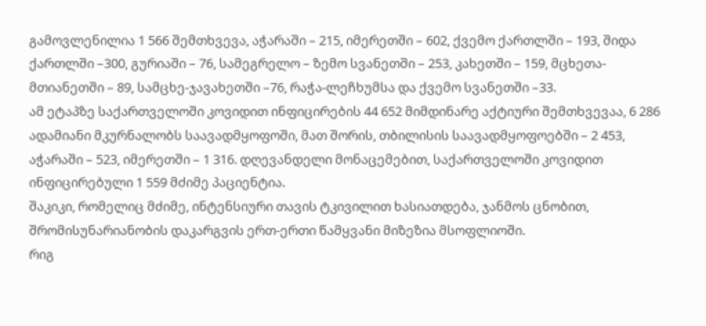გამოვლენილია 1 566 შემთხვევა, აჭარაში – 215, იმერეთში – 602, ქვემო ქართლში – 193, შიდა ქართლში –300, გურიაში – 76, სამეგრელო – ზემო სვანეთში – 253, კახეთში – 159, მცხეთა-მთიანეთში – 89, სამცხე-ჯავახეთში –76, რაჭა-ლეჩხუმსა და ქვემო სვანეთში –33.
ამ ეტაპზე საქართველოში კოვიდით ინფიცირების 44 652 მიმდინარე აქტიური შემთხვევაა, 6 286 ადამიანი მკურნალობს საავადმყოფოში, მათ შორის, თბილისის საავადმყოფოებში – 2 453, აჭარაში – 523, იმერეთში – 1 316. დღევანდელი მონაცემებით, საქართველოში კოვიდით ინფიცირებული 1 559 მძიმე პაციენტია.
შაკიკი, რომელიც მძიმე, ინტენსიური თავის ტკივილით ხასიათდება, ჯანმოს ცნობით, შრომისუნარიანობის დაკარგვის ერთ-ერთი წამყვანი მიზეზია მსოფლიოში.
რიგ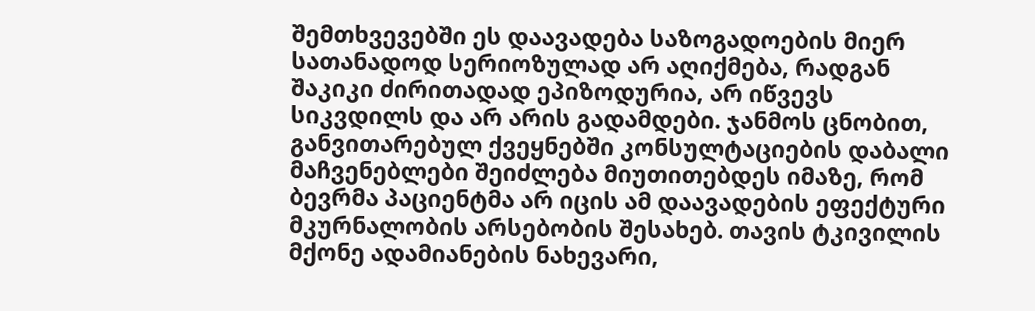შემთხვევებში ეს დაავადება საზოგადოების მიერ სათანადოდ სერიოზულად არ აღიქმება, რადგან შაკიკი ძირითადად ეპიზოდურია, არ იწვევს სიკვდილს და არ არის გადამდები. ჯანმოს ცნობით, განვითარებულ ქვეყნებში კონსულტაციების დაბალი მაჩვენებლები შეიძლება მიუთითებდეს იმაზე, რომ ბევრმა პაციენტმა არ იცის ამ დაავადების ეფექტური მკურნალობის არსებობის შესახებ. თავის ტკივილის მქონე ადამიანების ნახევარი,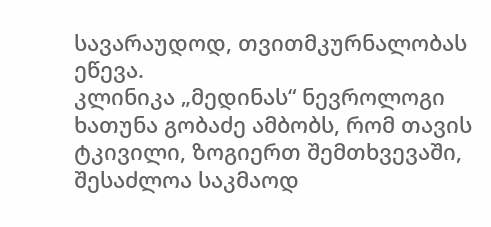სავარაუდოდ, თვითმკურნალობას ეწევა.
კლინიკა „მედინას“ ნევროლოგი ხათუნა გობაძე ამბობს, რომ თავის ტკივილი, ზოგიერთ შემთხვევაში, შესაძლოა საკმაოდ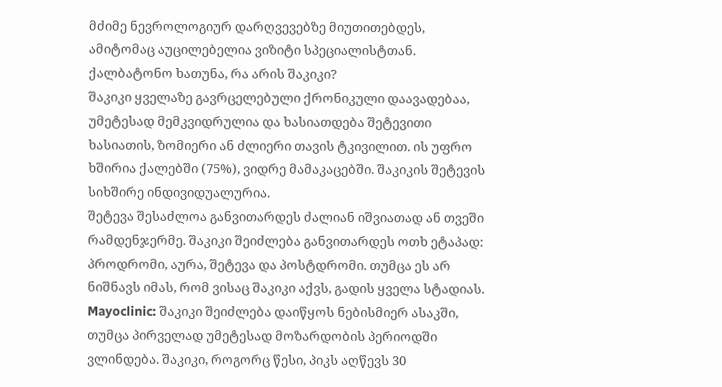მძიმე ნევროლოგიურ დარღვევებზე მიუთითებდეს, ამიტომაც აუცილებელია ვიზიტი სპეციალისტთან.
ქალბატონო ხათუნა, რა არის შაკიკი?
შაკიკი ყველაზე გავრცელებული ქრონიკული დაავადებაა, უმეტესად მემკვიდრულია და ხასიათდება შეტევითი ხასიათის, ზომიერი ან ძლიერი თავის ტკივილით. ის უფრო ხშირია ქალებში (75%), ვიდრე მამაკაცებში. შაკიკის შეტევის სიხშირე ინდივიდუალურია.
შეტევა შესაძლოა განვითარდეს ძალიან იშვიათად ან თვეში რამდენჯერმე. შაკიკი შეიძლება განვითარდეს ოთხ ეტაპად: პროდრომი, აურა, შეტევა და პოსტდრომი. თუმცა ეს არ ნიშნავს იმას, რომ ვისაც შაკიკი აქვს, გადის ყველა სტადიას.
Mayoclinic: შაკიკი შეიძლება დაიწყოს ნებისმიერ ასაკში, თუმცა პირველად უმეტესად მოზარდობის პერიოდში ვლინდება. შაკიკი, როგორც წესი, პიკს აღწევს 30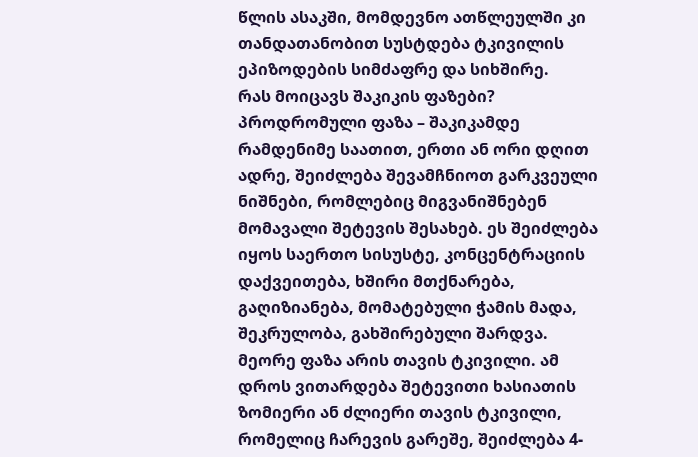წლის ასაკში, მომდევნო ათწლეულში კი თანდათანობით სუსტდება ტკივილის ეპიზოდების სიმძაფრე და სიხშირე.
რას მოიცავს შაკიკის ფაზები?
პროდრომული ფაზა – შაკიკამდე რამდენიმე საათით, ერთი ან ორი დღით ადრე, შეიძლება შევამჩნიოთ გარკვეული ნიშნები, რომლებიც მიგვანიშნებენ მომავალი შეტევის შესახებ. ეს შეიძლება იყოს საერთო სისუსტე, კონცენტრაციის დაქვეითება, ხშირი მთქნარება, გაღიზიანება, მომატებული ჭამის მადა, შეკრულობა, გახშირებული შარდვა.
მეორე ფაზა არის თავის ტკივილი. ამ დროს ვითარდება შეტევითი ხასიათის ზომიერი ან ძლიერი თავის ტკივილი, რომელიც ჩარევის გარეშე, შეიძლება 4-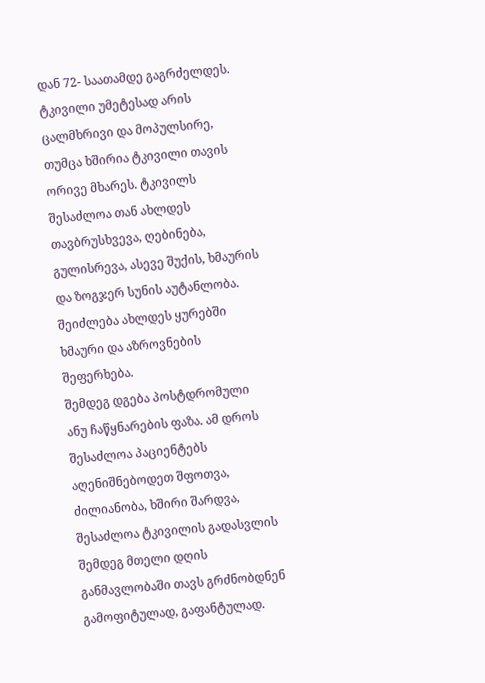დან 72- საათამდე გაგრძელდეს. ტკივილი უმეტესად არის ცალმხრივი და მოპულსირე, თუმცა ხშირია ტკივილი თავის ორივე მხარეს. ტკივილს შესაძლოა თან ახლდეს თავბრუსხვევა, ღებინება, გულისრევა, ასევე შუქის, ხმაურის და ზოგჯერ სუნის აუტანლობა. შეიძლება ახლდეს ყურებში ხმაური და აზროვნების შეფერხება.
შემდეგ დგება პოსტდრომული ანუ ჩაწყნარების ფაზა. ამ დროს შესაძლოა პაციენტებს აღენიშნებოდეთ შფოთვა, ძილიანობა, ხშირი შარდვა, შესაძლოა ტკივილის გადასვლის შემდეგ მთელი დღის განმავლობაში თავს გრძნობდნენ გამოფიტულად, გაფანტულად.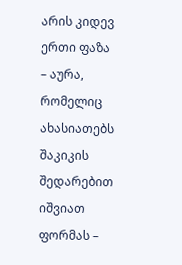არის კიდევ ერთი ფაზა – აურა, რომელიც ახასიათებს შაკიკის შედარებით იშვიათ ფორმას –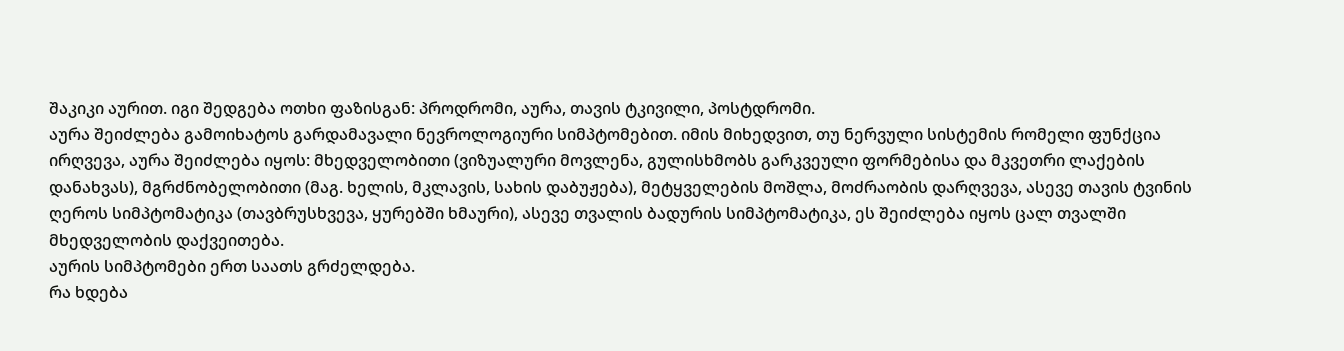შაკიკი აურით. იგი შედგება ოთხი ფაზისგან: პროდრომი, აურა, თავის ტკივილი, პოსტდრომი.
აურა შეიძლება გამოიხატოს გარდამავალი ნევროლოგიური სიმპტომებით. იმის მიხედვით, თუ ნერვული სისტემის რომელი ფუნქცია ირღვევა, აურა შეიძლება იყოს: მხედველობითი (ვიზუალური მოვლენა, გულისხმობს გარკვეული ფორმებისა და მკვეთრი ლაქების დანახვას), მგრძნობელობითი (მაგ. ხელის, მკლავის, სახის დაბუჟება), მეტყველების მოშლა, მოძრაობის დარღვევა, ასევე თავის ტვინის ღეროს სიმპტომატიკა (თავბრუსხვევა, ყურებში ხმაური), ასევე თვალის ბადურის სიმპტომატიკა, ეს შეიძლება იყოს ცალ თვალში მხედველობის დაქვეითება.
აურის სიმპტომები ერთ საათს გრძელდება.
რა ხდება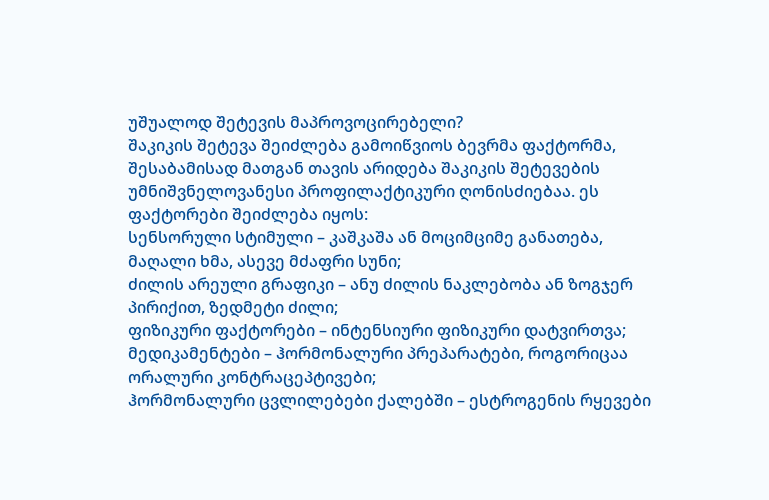უშუალოდ შეტევის მაპროვოცირებელი?
შაკიკის შეტევა შეიძლება გამოიწვიოს ბევრმა ფაქტორმა, შესაბამისად მათგან თავის არიდება შაკიკის შეტევების უმნიშვნელოვანესი პროფილაქტიკური ღონისძიებაა. ეს ფაქტორები შეიძლება იყოს:
სენსორული სტიმული – კაშკაშა ან მოციმციმე განათება, მაღალი ხმა, ასევე მძაფრი სუნი;
ძილის არეული გრაფიკი – ანუ ძილის ნაკლებობა ან ზოგჯერ პირიქით, ზედმეტი ძილი;
ფიზიკური ფაქტორები – ინტენსიური ფიზიკური დატვირთვა;
მედიკამენტები – ჰორმონალური პრეპარატები, როგორიცაა ორალური კონტრაცეპტივები;
ჰორმონალური ცვლილებები ქალებში – ესტროგენის რყევები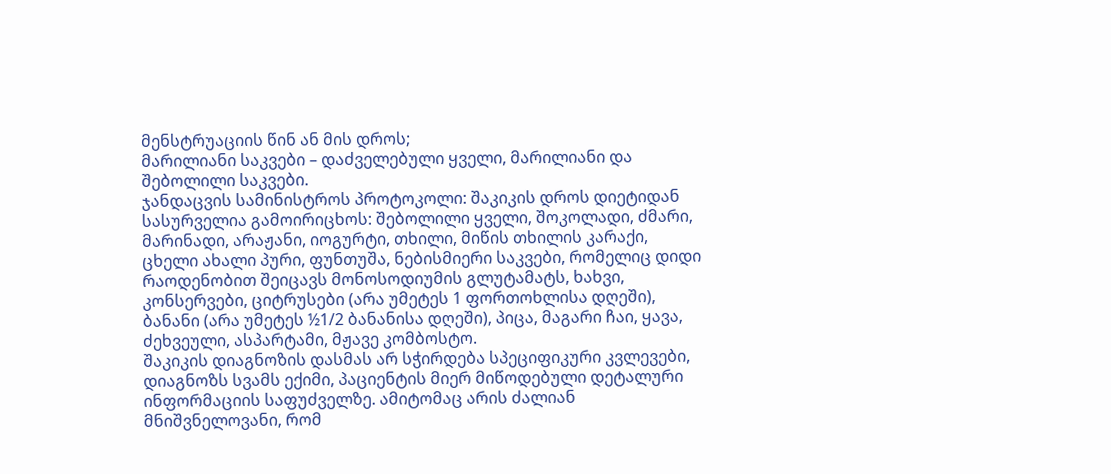მენსტრუაციის წინ ან მის დროს;
მარილიანი საკვები – დაძველებული ყველი, მარილიანი და შებოლილი საკვები.
ჯანდაცვის სამინისტროს პროტოკოლი: შაკიკის დროს დიეტიდან სასურველია გამოირიცხოს: შებოლილი ყველი, შოკოლადი, ძმარი, მარინადი, არაჟანი, იოგურტი, თხილი, მიწის თხილის კარაქი, ცხელი ახალი პური, ფუნთუშა, ნებისმიერი საკვები, რომელიც დიდი რაოდენობით შეიცავს მონოსოდიუმის გლუტამატს, ხახვი, კონსერვები, ციტრუსები (არა უმეტეს 1 ფორთოხლისა დღეში), ბანანი (არა უმეტეს ½1/2 ბანანისა დღეში), პიცა, მაგარი ჩაი, ყავა, ძეხვეული, ასპარტამი, მჟავე კომბოსტო.
შაკიკის დიაგნოზის დასმას არ სჭირდება სპეციფიკური კვლევები, დიაგნოზს სვამს ექიმი, პაციენტის მიერ მიწოდებული დეტალური ინფორმაციის საფუძველზე. ამიტომაც არის ძალიან მნიშვნელოვანი, რომ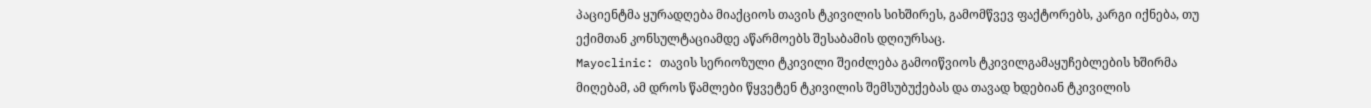პაციენტმა ყურადღება მიაქციოს თავის ტკივილის სიხშირეს, გამომწვევ ფაქტორებს, კარგი იქნება, თუ ექიმთან კონსულტაციამდე აწარმოებს შესაბამის დღიურსაც.
Mayoclinic: თავის სერიოზული ტკივილი შეიძლება გამოიწვიოს ტკივილგამაყუჩებლების ხშირმა მიღებამ, ამ დროს წამლები წყვეტენ ტკივილის შემსუბუქებას და თავად ხდებიან ტკივილის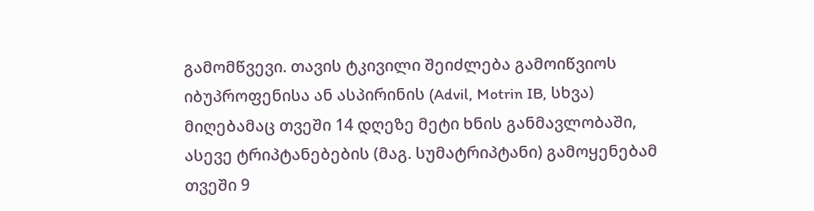გამომწვევი. თავის ტკივილი შეიძლება გამოიწვიოს იბუპროფენისა ან ასპირინის (Advil, Motrin IB, სხვა) მიღებამაც თვეში 14 დღეზე მეტი ხნის განმავლობაში, ასევე ტრიპტანებების (მაგ. სუმატრიპტანი) გამოყენებამ თვეში 9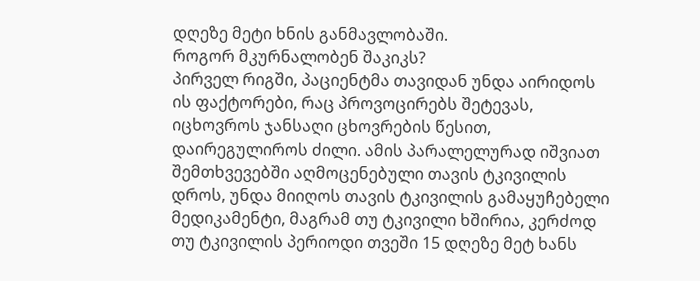დღეზე მეტი ხნის განმავლობაში.
როგორ მკურნალობენ შაკიკს?
პირველ რიგში, პაციენტმა თავიდან უნდა აირიდოს ის ფაქტორები, რაც პროვოცირებს შეტევას, იცხოვროს ჯანსაღი ცხოვრების წესით, დაირეგულიროს ძილი. ამის პარალელურად იშვიათ შემთხვევებში აღმოცენებული თავის ტკივილის დროს, უნდა მიიღოს თავის ტკივილის გამაყუჩებელი მედიკამენტი, მაგრამ თუ ტკივილი ხშირია, კერძოდ თუ ტკივილის პერიოდი თვეში 15 დღეზე მეტ ხანს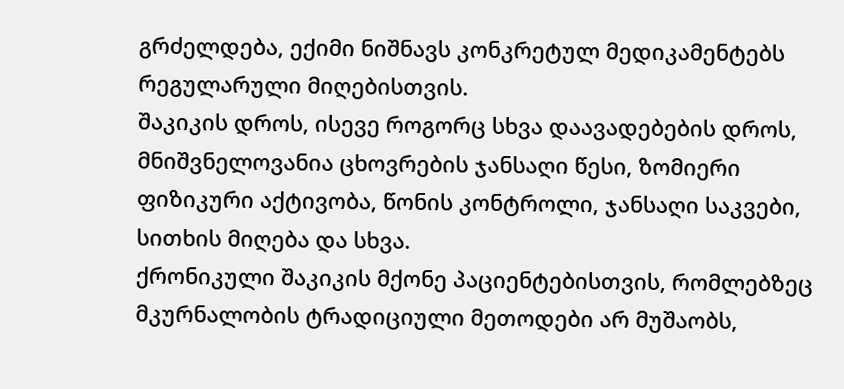გრძელდება, ექიმი ნიშნავს კონკრეტულ მედიკამენტებს რეგულარული მიღებისთვის.
შაკიკის დროს, ისევე როგორც სხვა დაავადებების დროს, მნიშვნელოვანია ცხოვრების ჯანსაღი წესი, ზომიერი ფიზიკური აქტივობა, წონის კონტროლი, ჯანსაღი საკვები, სითხის მიღება და სხვა.
ქრონიკული შაკიკის მქონე პაციენტებისთვის, რომლებზეც მკურნალობის ტრადიციული მეთოდები არ მუშაობს,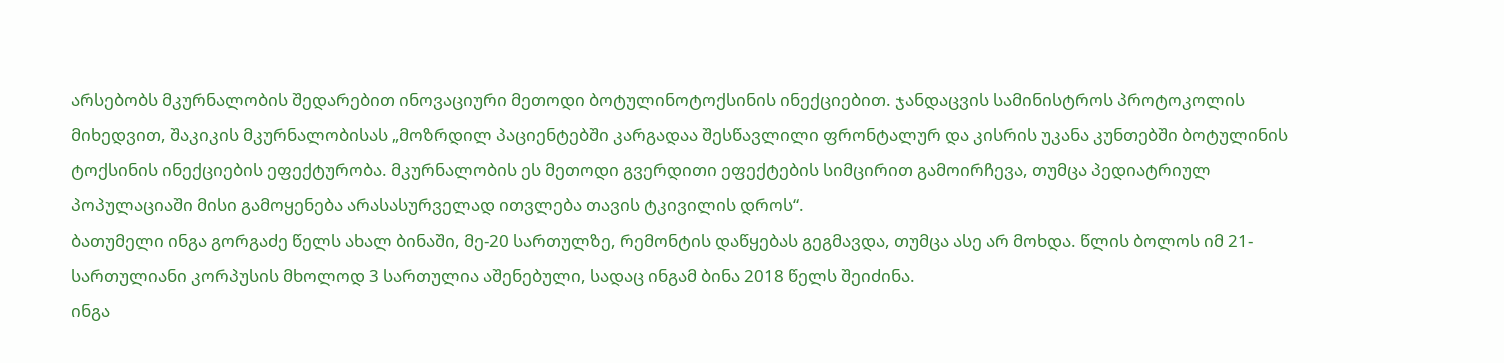არსებობს მკურნალობის შედარებით ინოვაციური მეთოდი ბოტულინოტოქსინის ინექციებით. ჯანდაცვის სამინისტროს პროტოკოლის მიხედვით, შაკიკის მკურნალობისას „მოზრდილ პაციენტებში კარგადაა შესწავლილი ფრონტალურ და კისრის უკანა კუნთებში ბოტულინის ტოქსინის ინექციების ეფექტურობა. მკურნალობის ეს მეთოდი გვერდითი ეფექტების სიმცირით გამოირჩევა, თუმცა პედიატრიულ პოპულაციაში მისი გამოყენება არასასურველად ითვლება თავის ტკივილის დროს“.
ბათუმელი ინგა გორგაძე წელს ახალ ბინაში, მე-20 სართულზე, რემონტის დაწყებას გეგმავდა, თუმცა ასე არ მოხდა. წლის ბოლოს იმ 21-სართულიანი კორპუსის მხოლოდ 3 სართულია აშენებული, სადაც ინგამ ბინა 2018 წელს შეიძინა.
ინგა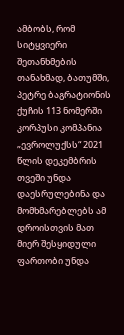ამბობს, რომ სიტყვიერი შეთანხმების თანახმად, ბათუმში, პეტრე ბაგრატიონის ქუჩის 113 ნომერში კორპუსი კომპანია „ევროლუქსს“ 2021 წლის დეკემბრის თვეში უნდა დაესრულებინა და მომხმარებლებს ამ დროისთვის მათ მიერ შესყიდული ფართობი უნდა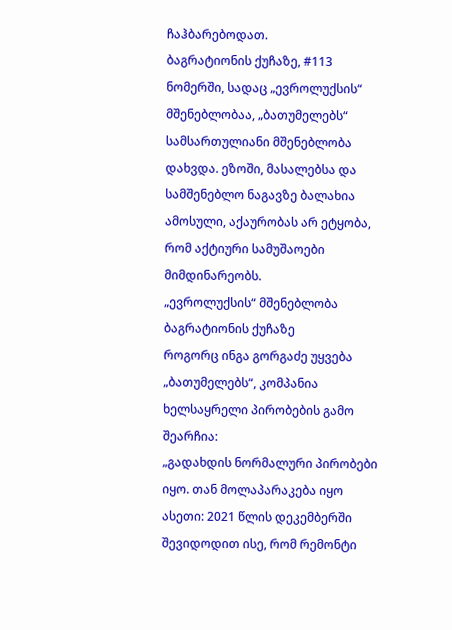ჩაჰბარებოდათ.
ბაგრატიონის ქუჩაზე, #113 ნომერში, სადაც „ევროლუქსის“ მშენებლობაა, „ბათუმელებს“ სამსართულიანი მშენებლობა დახვდა. ეზოში, მასალებსა და სამშენებლო ნაგავზე ბალახია ამოსული, აქაურობას არ ეტყობა, რომ აქტიური სამუშაოები მიმდინარეობს.
„ევროლუქსის“ მშენებლობა ბაგრატიონის ქუჩაზე
როგორც ინგა გორგაძე უყვება „ბათუმელებს“, კომპანია ხელსაყრელი პირობების გამო შეარჩია:
„გადახდის ნორმალური პირობები იყო. თან მოლაპარაკება იყო ასეთი: 2021 წლის დეკემბერში შევიდოდით ისე, რომ რემონტი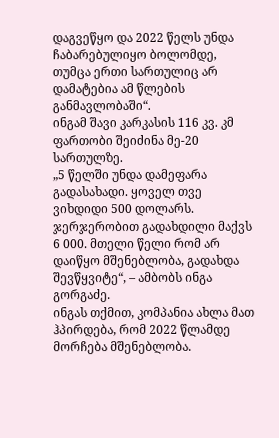დაგვეწყო და 2022 წელს უნდა ჩაბარებულიყო ბოლომდე, თუმცა ერთი სართულიც არ დამატებია ამ წლების განმავლობაში“.
ინგამ შავი კარკასის 116 კვ. კმ ფართობი შეიძინა მე-20 სართულზე.
„5 წელში უნდა დამეფარა გადასახადი. ყოველ თვე ვიხდიდი 500 დოლარს. ჯერჯერობით გადახდილი მაქვს 6 000. მთელი წელი რომ არ დაიწყო მშენებლობა, გადახდა შევწყვიტე“, – ამბობს ინგა გორგაძე.
ინგას თქმით, კომპანია ახლა მათ ჰპირდება, რომ 2022 წლამდე მორჩება მშენებლობა.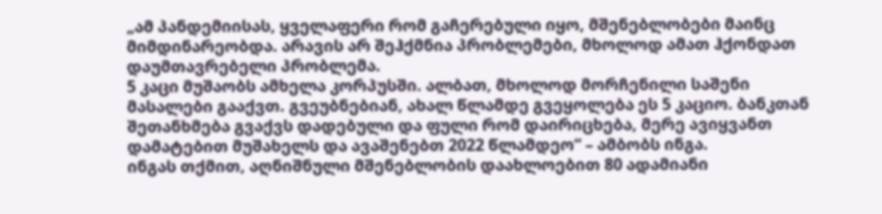„ამ პანდემიისას, ყველაფერი რომ გაჩერებული იყო, მშენებლობები მაინც მიმდინარეობდა. არავის არ შეჰქმნია პრობლემები, მხოლოდ ამათ ჰქონდათ დაუმთავრებელი პრობლემა.
5 კაცი მუშაობს ამხელა კორპუსში. ალბათ, მხოლოდ მორჩენილი საშენი მასალები გააქვთ. გვეუბნებიან, ახალ წლამდე გვეყოლება ეს 5 კაციო. ბანკთან შეთანხმება გვაქვს დადებული და ფული რომ დაირიცხება, მერე ავიყვანთ დამატებით მუშახელს და ავაშენებთ 2022 წლამდეო“ – ამბობს ინგა.
ინგას თქმით, აღნიშნული მშენებლობის დაახლოებით 80 ადამიანი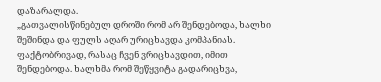დაზარალდა.
„გათვალისწინებულ დროში რომ არ შენდებოდა, ხალხი შეშინდა და ფულს აღარ ურიცხავდა კომპანიას. ფაქტობრივად, რასაც ჩვენ ვრიცხავდით, იმით შენდებოდა. ხალხმა რომ შეწყვიტა გადარიცხვა,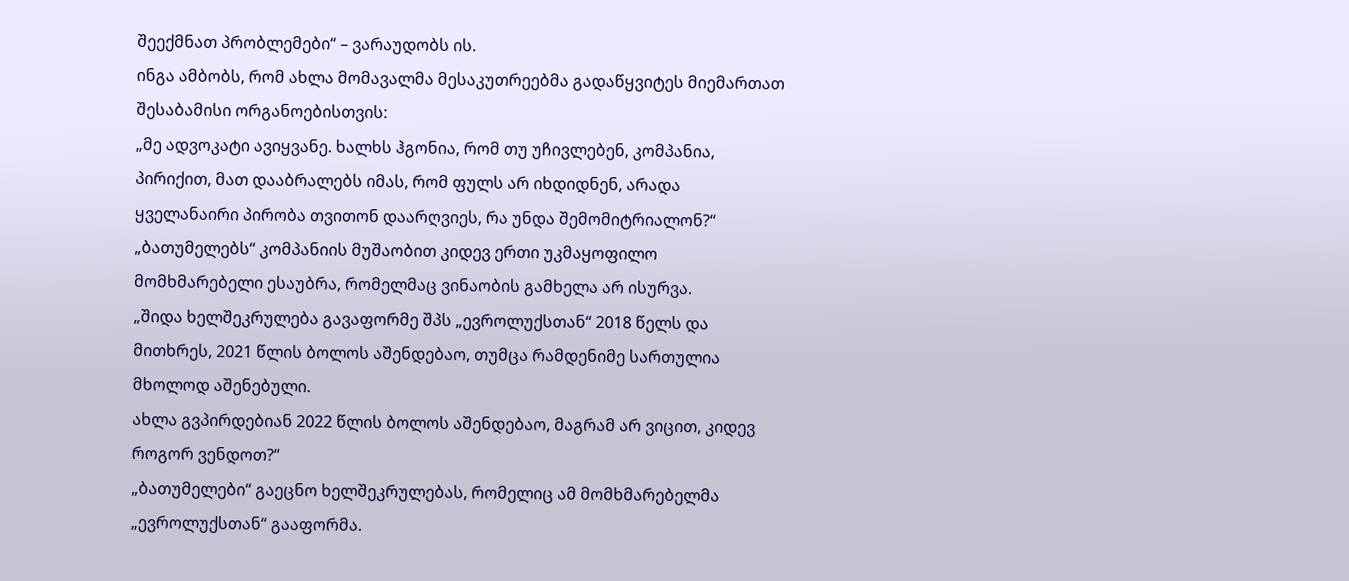შეექმნათ პრობლემები“ – ვარაუდობს ის.
ინგა ამბობს, რომ ახლა მომავალმა მესაკუთრეებმა გადაწყვიტეს მიემართათ შესაბამისი ორგანოებისთვის:
„მე ადვოკატი ავიყვანე. ხალხს ჰგონია, რომ თუ უჩივლებენ, კომპანია, პირიქით, მათ დააბრალებს იმას, რომ ფულს არ იხდიდნენ, არადა ყველანაირი პირობა თვითონ დაარღვიეს, რა უნდა შემომიტრიალონ?“
„ბათუმელებს“ კომპანიის მუშაობით კიდევ ერთი უკმაყოფილო მომხმარებელი ესაუბრა, რომელმაც ვინაობის გამხელა არ ისურვა.
„შიდა ხელშეკრულება გავაფორმე შპს „ევროლუქსთან“ 2018 წელს და მითხრეს, 2021 წლის ბოლოს აშენდებაო, თუმცა რამდენიმე სართულია მხოლოდ აშენებული.
ახლა გვპირდებიან 2022 წლის ბოლოს აშენდებაო, მაგრამ არ ვიცით, კიდევ როგორ ვენდოთ?“
„ბათუმელები“ გაეცნო ხელშეკრულებას, რომელიც ამ მომხმარებელმა „ევროლუქსთან“ გააფორმა.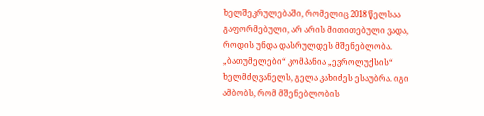ხელშეკრულებაში, რომელიც 2018 წელსაა გაფორმებული, არ არის მითითებული ვადა, როდის უნდა დასრულდეს მშენებლობა.
„ბათუმელები“ კომპანია „ევროლუქსის“ ხელმძღვანელს, გელა კახიძეს ესაუბრა. იგი ამბობს, რომ მშენებლობის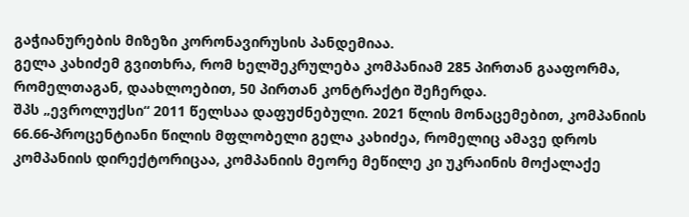გაჭიანურების მიზეზი კორონავირუსის პანდემიაა.
გელა კახიძემ გვითხრა, რომ ხელშეკრულება კომპანიამ 285 პირთან გააფორმა, რომელთაგან, დაახლოებით, 50 პირთან კონტრაქტი შეჩერდა.
შპს „ევროლუქსი“ 2011 წელსაა დაფუძნებული. 2021 წლის მონაცემებით, კომპანიის 66.66-პროცენტიანი წილის მფლობელი გელა კახიძეა, რომელიც ამავე დროს კომპანიის დირექტორიცაა, კომპანიის მეორე მეწილე კი უკრაინის მოქალაქე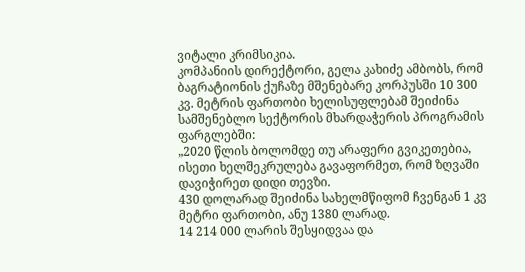ვიტალი კრიმსიკია.
კომპანიის დირექტორი, გელა კახიძე ამბობს, რომ ბაგრატიონის ქუჩაზე მშენებარე კორპუსში 10 300 კვ. მეტრის ფართობი ხელისუფლებამ შეიძინა სამშენებლო სექტორის მხარდაჭერის პროგრამის ფარგლებში:
„2020 წლის ბოლომდე თუ არაფერი გვიკეთებია, ისეთი ხელშეკრულება გავაფორმეთ, რომ ზღვაში დავიჭირეთ დიდი თევზი.
430 დოლარად შეიძინა სახელმწიფომ ჩვენგან 1 კვ მეტრი ფართობი, ანუ 1380 ლარად.
14 214 000 ლარის შესყიდვაა და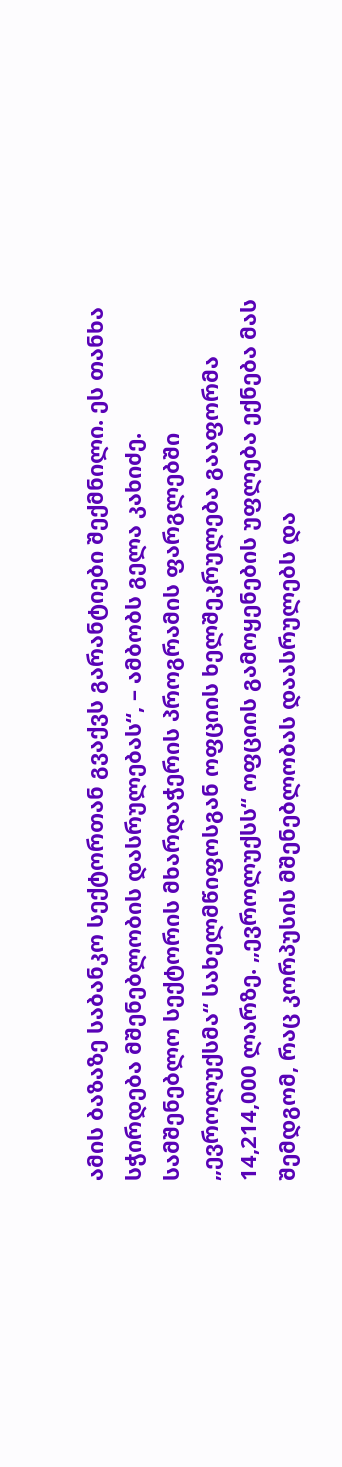ამის ბაზაზე საბანკო სექტორთან გვაქვს გარანტიები შექმნილი. ეს თანხა სჭირდება მშენებლობის დასრულებას“, – ამბობს გელა კახიძე.
სამშენებლო სექტორის მხარდაჭერის პროგრამის ფარგლებში „ევროლუქსმა“ სახელმწიფოსგან ოფციის ხელშეკრულება გააფორმა 14,214,000 ლარზე. „ევროლუქსს“ ოფციის გამოყენების უფლება ექნება მას შემდგომ, რაც კორპუსის მშენებლობას დაასრულებს და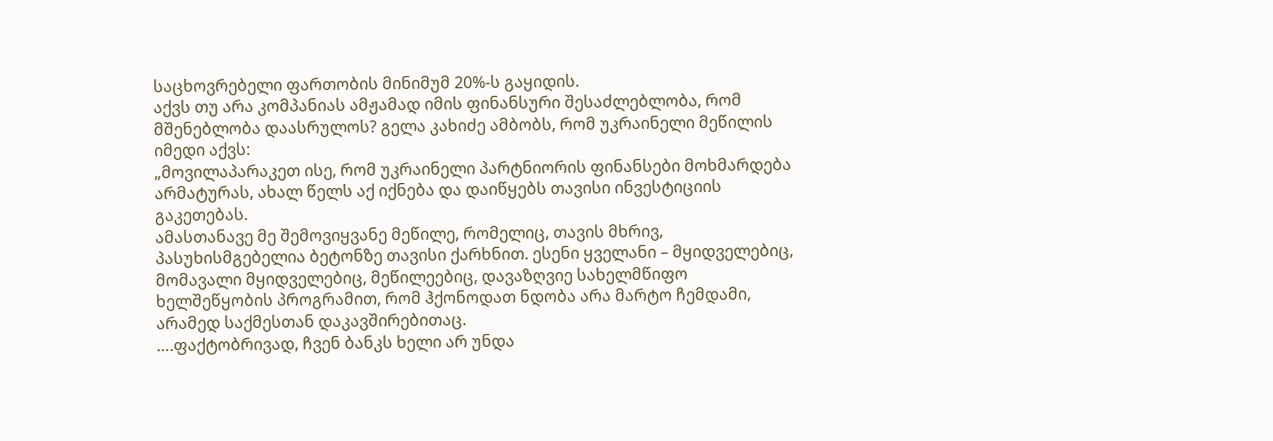საცხოვრებელი ფართობის მინიმუმ 20%-ს გაყიდის.
აქვს თუ არა კომპანიას ამჟამად იმის ფინანსური შესაძლებლობა, რომ მშენებლობა დაასრულოს? გელა კახიძე ამბობს, რომ უკრაინელი მეწილის იმედი აქვს:
„მოვილაპარაკეთ ისე, რომ უკრაინელი პარტნიორის ფინანსები მოხმარდება არმატურას, ახალ წელს აქ იქნება და დაიწყებს თავისი ინვესტიციის გაკეთებას.
ამასთანავე მე შემოვიყვანე მეწილე, რომელიც, თავის მხრივ, პასუხისმგებელია ბეტონზე თავისი ქარხნით. ესენი ყველანი – მყიდველებიც, მომავალი მყიდველებიც, მეწილეებიც, დავაზღვიე სახელმწიფო ხელშეწყობის პროგრამით, რომ ჰქონოდათ ნდობა არა მარტო ჩემდამი, არამედ საქმესთან დაკავშირებითაც.
….ფაქტობრივად, ჩვენ ბანკს ხელი არ უნდა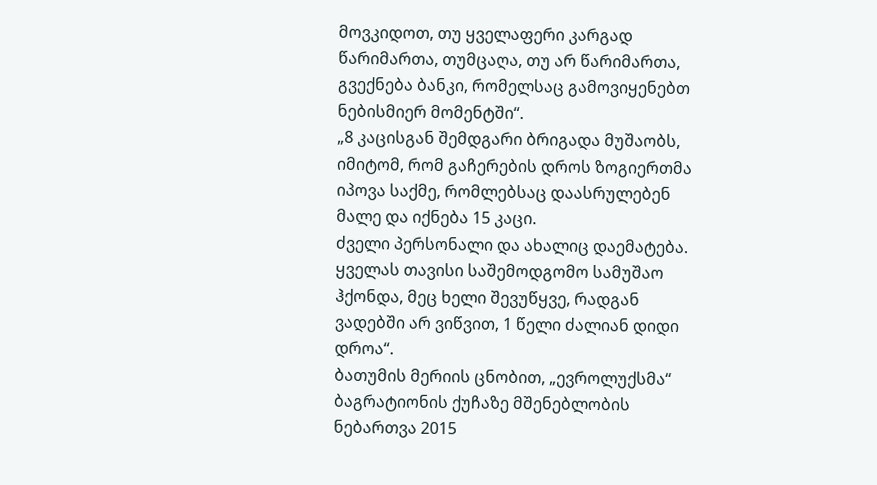მოვკიდოთ, თუ ყველაფერი კარგად წარიმართა, თუმცაღა, თუ არ წარიმართა, გვექნება ბანკი, რომელსაც გამოვიყენებთ ნებისმიერ მომენტში“.
„8 კაცისგან შემდგარი ბრიგადა მუშაობს, იმიტომ, რომ გაჩერების დროს ზოგიერთმა იპოვა საქმე, რომლებსაც დაასრულებენ მალე და იქნება 15 კაცი.
ძველი პერსონალი და ახალიც დაემატება. ყველას თავისი საშემოდგომო სამუშაო ჰქონდა, მეც ხელი შევუწყვე, რადგან ვადებში არ ვიწვით, 1 წელი ძალიან დიდი დროა“.
ბათუმის მერიის ცნობით, „ევროლუქსმა“ ბაგრატიონის ქუჩაზე მშენებლობის ნებართვა 2015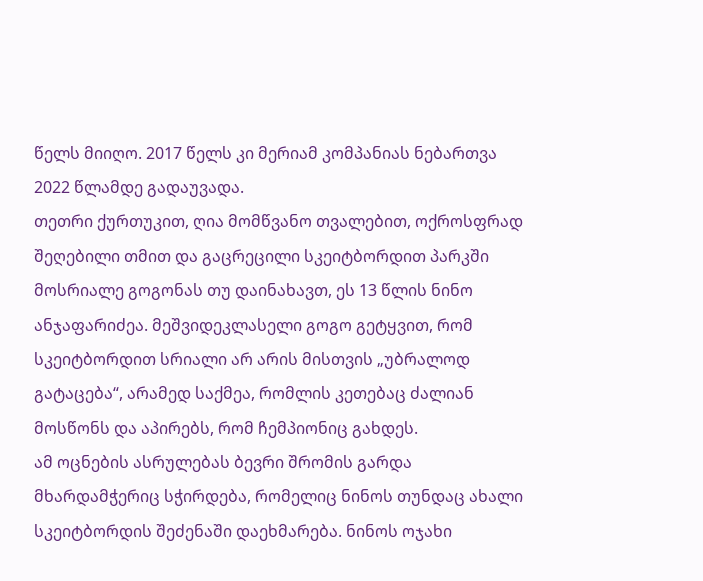წელს მიიღო. 2017 წელს კი მერიამ კომპანიას ნებართვა 2022 წლამდე გადაუვადა.
თეთრი ქურთუკით, ღია მომწვანო თვალებით, ოქროსფრად შეღებილი თმით და გაცრეცილი სკეიტბორდით პარკში მოსრიალე გოგონას თუ დაინახავთ, ეს 13 წლის ნინო ანჯაფარიძეა. მეშვიდეკლასელი გოგო გეტყვით, რომ სკეიტბორდით სრიალი არ არის მისთვის „უბრალოდ გატაცება“, არამედ საქმეა, რომლის კეთებაც ძალიან მოსწონს და აპირებს, რომ ჩემპიონიც გახდეს.
ამ ოცნების ასრულებას ბევრი შრომის გარდა მხარდამჭერიც სჭირდება, რომელიც ნინოს თუნდაც ახალი სკეიტბორდის შეძენაში დაეხმარება. ნინოს ოჯახი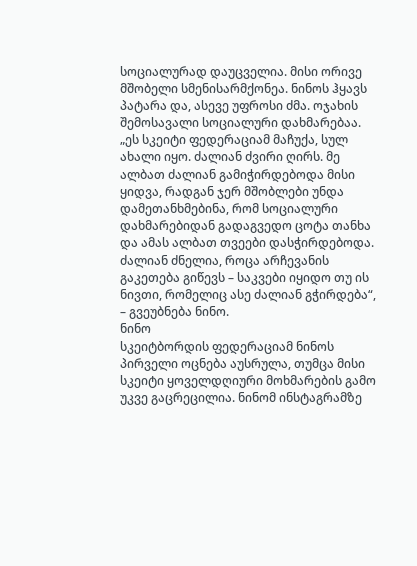სოციალურად დაუცველია. მისი ორივე მშობელი სმენისარმქონეა. ნინოს ჰყავს პატარა და, ასევე უფროსი ძმა. ოჯახის შემოსავალი სოციალური დახმარებაა.
„ეს სკეიტი ფედერაციამ მაჩუქა, სულ ახალი იყო. ძალიან ძვირი ღირს. მე ალბათ ძალიან გამიჭირდებოდა მისი ყიდვა, რადგან ჯერ მშობლები უნდა დამეთანხმებინა, რომ სოციალური დახმარებიდან გადაგვედო ცოტა თანხა და ამას ალბათ თვეები დასჭირდებოდა.
ძალიან ძნელია, როცა არჩევანის გაკეთება გიწევს – საკვები იყიდო თუ ის ნივთი, რომელიც ასე ძალიან გჭირდება“, – გვეუბნება ნინო.
ნინო
სკეიტბორდის ფედერაციამ ნინოს პირველი ოცნება აუსრულა, თუმცა მისი სკეიტი ყოველდღიური მოხმარების გამო უკვე გაცრეცილია. ნინომ ინსტაგრამზე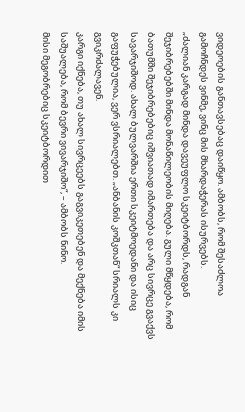ვიდეოების განთავსებაც დაიწყო. ამბობს, რომ შესაძლოა გამოჩნდეს ვინმე, ვინც მის მხარდაჭერას ისურვებს.
„ძალიან კარგად მინდა დავეუფლო სკეიტბორდს, რადგან შეჯიბრებებში მინდა მონაწილეობის მიღება. გული მწყდება, რომ ბათუმში შეჯიბრებებიც იშვიათად იმართება და არც სივრცე გვაქვს სავარჯიშოდ. ახალ ბულვარშია ერთი სკეიტმოედანი და ისიც გაფუჭებულია, ვერ ვსრიალებთ. „ანბანის კოშკთან“ სრიალს კი გვიკრძალავენ.
კარგი იქნება, თუ ახალ სივრცეებს გაგვიკეთებენ და მექნება იმის საშუალება, რომ ბევრი ვივარჯიშო“, – ამბობს ნინო.
მისი მეგობრებიც სკეიტბორდით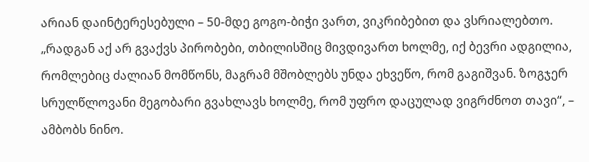არიან დაინტერესებული – 50-მდე გოგო-ბიჭი ვართ, ვიკრიბებით და ვსრიალებთო.
„რადგან აქ არ გვაქვს პირობები, თბილისშიც მივდივართ ხოლმე, იქ ბევრი ადგილია, რომლებიც ძალიან მომწონს, მაგრამ მშობლებს უნდა ეხვეწო, რომ გაგიშვან. ზოგჯერ სრულწლოვანი მეგობარი გვახლავს ხოლმე, რომ უფრო დაცულად ვიგრძნოთ თავი“, – ამბობს ნინო.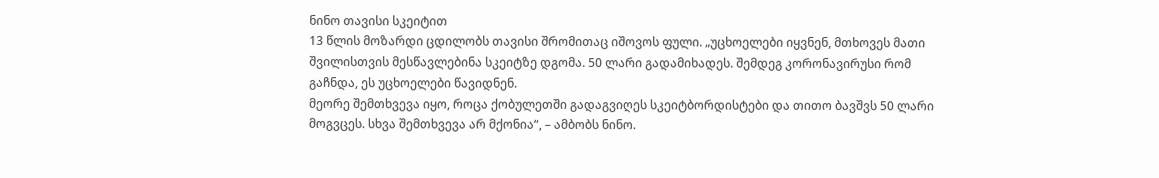ნინო თავისი სკეიტით
13 წლის მოზარდი ცდილობს თავისი შრომითაც იშოვოს ფული. „უცხოელები იყვნენ, მთხოვეს მათი შვილისთვის მესწავლებინა სკეიტზე დგომა. 50 ლარი გადამიხადეს. შემდეგ კორონავირუსი რომ გაჩნდა, ეს უცხოელები წავიდნენ.
მეორე შემთხვევა იყო, როცა ქობულეთში გადაგვიღეს სკეიტბორდისტები და თითო ბავშვს 50 ლარი მოგვცეს. სხვა შემთხვევა არ მქონია“, – ამბობს ნინო.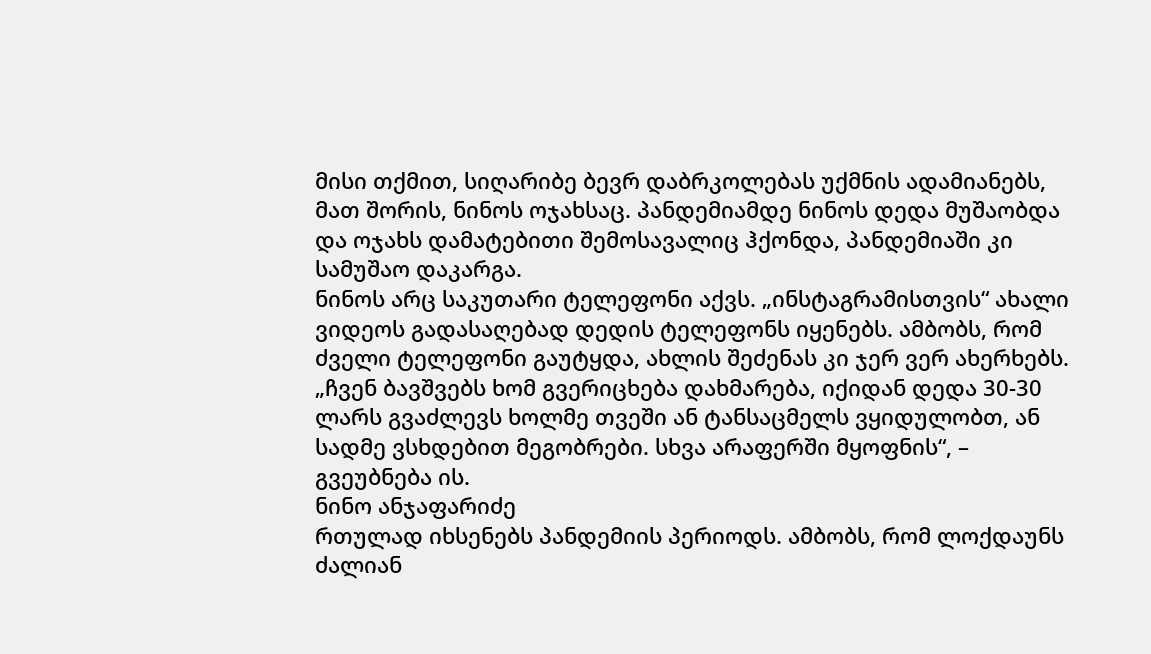მისი თქმით, სიღარიბე ბევრ დაბრკოლებას უქმნის ადამიანებს, მათ შორის, ნინოს ოჯახსაც. პანდემიამდე ნინოს დედა მუშაობდა და ოჯახს დამატებითი შემოსავალიც ჰქონდა, პანდემიაში კი სამუშაო დაკარგა.
ნინოს არც საკუთარი ტელეფონი აქვს. „ინსტაგრამისთვის“ ახალი ვიდეოს გადასაღებად დედის ტელეფონს იყენებს. ამბობს, რომ ძველი ტელეფონი გაუტყდა, ახლის შეძენას კი ჯერ ვერ ახერხებს.
„ჩვენ ბავშვებს ხომ გვერიცხება დახმარება, იქიდან დედა 30-30 ლარს გვაძლევს ხოლმე თვეში ან ტანსაცმელს ვყიდულობთ, ან სადმე ვსხდებით მეგობრები. სხვა არაფერში მყოფნის“, – გვეუბნება ის.
ნინო ანჯაფარიძე
რთულად იხსენებს პანდემიის პერიოდს. ამბობს, რომ ლოქდაუნს ძალიან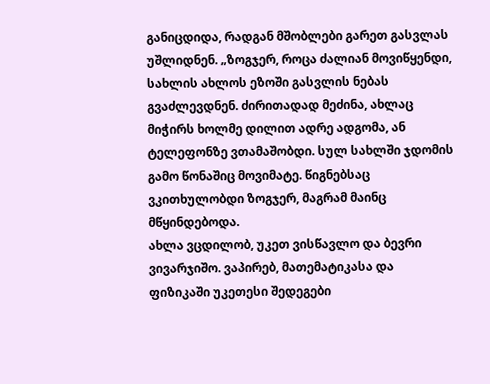განიცდიდა, რადგან მშობლები გარეთ გასვლას უშლიდნენ. „ზოგჯერ, როცა ძალიან მოვიწყენდი, სახლის ახლოს ეზოში გასვლის ნებას გვაძლევდნენ. ძირითადად მეძინა, ახლაც მიჭირს ხოლმე დილით ადრე ადგომა, ან ტელეფონზე ვთამაშობდი. სულ სახლში ჯდომის გამო წონაშიც მოვიმატე. წიგნებსაც ვკითხულობდი ზოგჯერ, მაგრამ მაინც მწყინდებოდა.
ახლა ვცდილობ, უკეთ ვისწავლო და ბევრი ვივარჯიშო. ვაპირებ, მათემატიკასა და ფიზიკაში უკეთესი შედეგები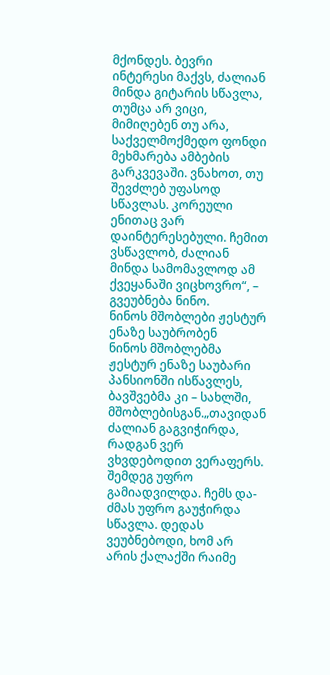მქონდეს. ბევრი ინტერესი მაქვს, ძალიან მინდა გიტარის სწავლა, თუმცა არ ვიცი, მიმიღებენ თუ არა, საქველმოქმედო ფონდი მეხმარება ამბების გარკვევაში. ვნახოთ, თუ შევძლებ უფასოდ სწავლას. კორეული ენითაც ვარ დაინტერესებული. ჩემით ვსწავლობ, ძალიან მინდა სამომავლოდ ამ ქვეყანაში ვიცხოვრო“, – გვეუბნება ნინო.
ნინოს მშობლები ჟესტურ ენაზე საუბრობენ
ნინოს მშობლებმა ჟესტურ ენაზე საუბარი პანსიონში ისწავლეს, ბავშვებმა კი – სახლში, მშობლებისგან.„თავიდან ძალიან გაგვიჭირდა, რადგან ვერ ვხვდებოდით ვერაფერს. შემდეგ უფრო გამიადვილდა. ჩემს და-ძმას უფრო გაუჭირდა სწავლა. დედას ვეუბნებოდი, ხომ არ არის ქალაქში რაიმე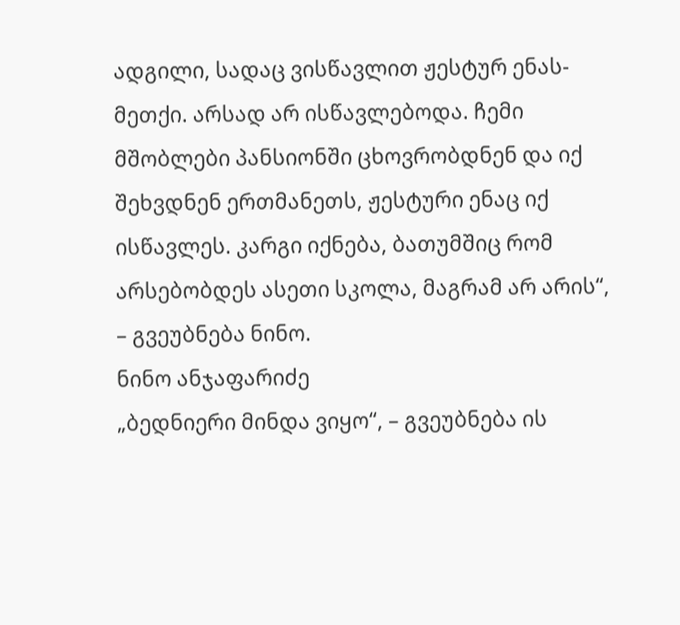ადგილი, სადაც ვისწავლით ჟესტურ ენას-მეთქი. არსად არ ისწავლებოდა. ჩემი მშობლები პანსიონში ცხოვრობდნენ და იქ შეხვდნენ ერთმანეთს, ჟესტური ენაც იქ ისწავლეს. კარგი იქნება, ბათუმშიც რომ არსებობდეს ასეთი სკოლა, მაგრამ არ არის“, – გვეუბნება ნინო.
ნინო ანჯაფარიძე
„ბედნიერი მინდა ვიყო“, – გვეუბნება ის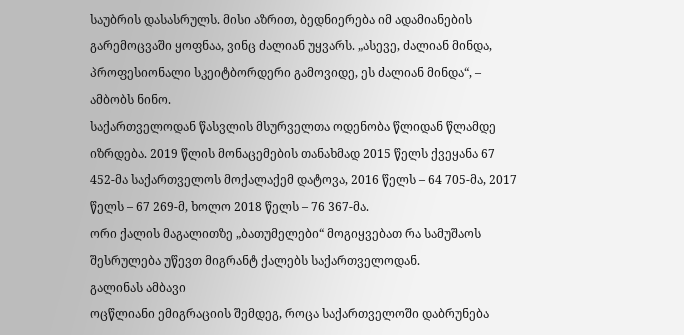საუბრის დასასრულს. მისი აზრით, ბედნიერება იმ ადამიანების გარემოცვაში ყოფნაა, ვინც ძალიან უყვარს. „ასევე, ძალიან მინდა, პროფესიონალი სკეიტბორდერი გამოვიდე, ეს ძალიან მინდა“, – ამბობს ნინო.
საქართველოდან წასვლის მსურველთა ოდენობა წლიდან წლამდე იზრდება. 2019 წლის მონაცემების თანახმად 2015 წელს ქვეყანა 67 452-მა საქართველოს მოქალაქემ დატოვა, 2016 წელს – 64 705-მა, 2017 წელს – 67 269-მ, ხოლო 2018 წელს – 76 367-მა.
ორი ქალის მაგალითზე „ბათუმელები“ მოგიყვებათ რა სამუშაოს შესრულება უწევთ მიგრანტ ქალებს საქართველოდან.
გალინას ამბავი
ოცწლიანი ემიგრაციის შემდეგ, როცა საქართველოში დაბრუნება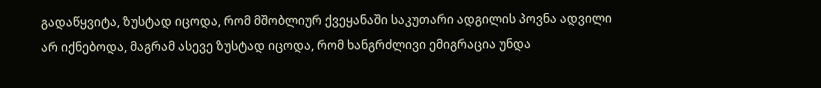გადაწყვიტა, ზუსტად იცოდა, რომ მშობლიურ ქვეყანაში საკუთარი ადგილის პოვნა ადვილი არ იქნებოდა, მაგრამ ასევე ზუსტად იცოდა, რომ ხანგრძლივი ემიგრაცია უნდა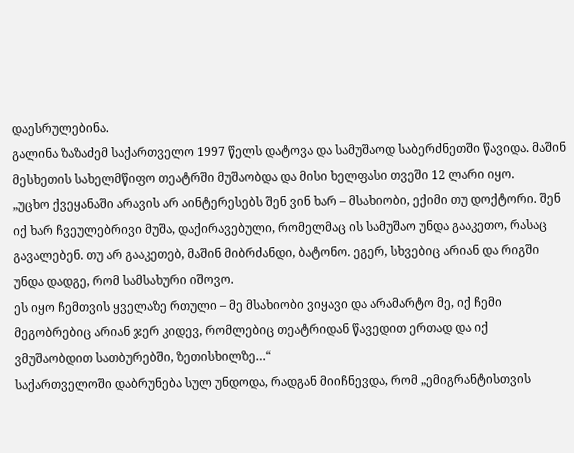დაესრულებინა.
გალინა ზაზაძემ საქართველო 1997 წელს დატოვა და სამუშაოდ საბერძნეთში წავიდა. მაშინ მესხეთის სახელმწიფო თეატრში მუშაობდა და მისი ხელფასი თვეში 12 ლარი იყო.
„უცხო ქვეყანაში არავის არ აინტერესებს შენ ვინ ხარ – მსახიობი, ექიმი თუ დოქტორი. შენ იქ ხარ ჩვეულებრივი მუშა, დაქირავებული, რომელმაც ის სამუშაო უნდა გააკეთო, რასაც გავალებენ. თუ არ გააკეთებ, მაშინ მიბრძანდი, ბატონო. ეგერ, სხვებიც არიან და რიგში უნდა დადგე, რომ სამსახური იშოვო.
ეს იყო ჩემთვის ყველაზე რთული – მე მსახიობი ვიყავი და არამარტო მე, იქ ჩემი მეგობრებიც არიან ჯერ კიდევ, რომლებიც თეატრიდან წავედით ერთად და იქ ვმუშაობდით სათბურებში, ზეთისხილზე…“
საქართველოში დაბრუნება სულ უნდოდა, რადგან მიიჩნევდა, რომ „ემიგრანტისთვის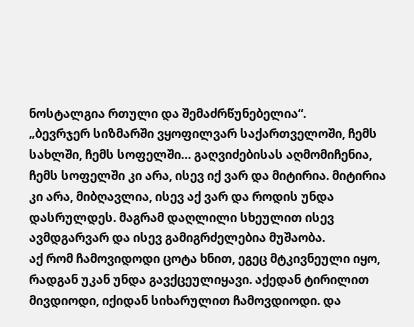ნოსტალგია რთული და შემაძრწუნებელია“.
„ბევრჯერ სიზმარში ვყოფილვარ საქართველოში, ჩემს სახლში, ჩემს სოფელში… გაღვიძებისას აღმომიჩენია, ჩემს სოფელში კი არა, ისევ იქ ვარ და მიტირია. მიტირია კი არა, მიბღავლია, ისევ აქ ვარ და როდის უნდა დასრულდეს. მაგრამ დაღლილი სხეულით ისევ ავმდგარვარ და ისევ გამიგრძელებია მუშაობა.
აქ რომ ჩამოვიდოდი ცოტა ხნით, ეგეც მტკივნეული იყო, რადგან უკან უნდა გავქცეულიყავი. აქედან ტირილით მივდიოდი, იქიდან სიხარულით ჩამოვდიოდი. და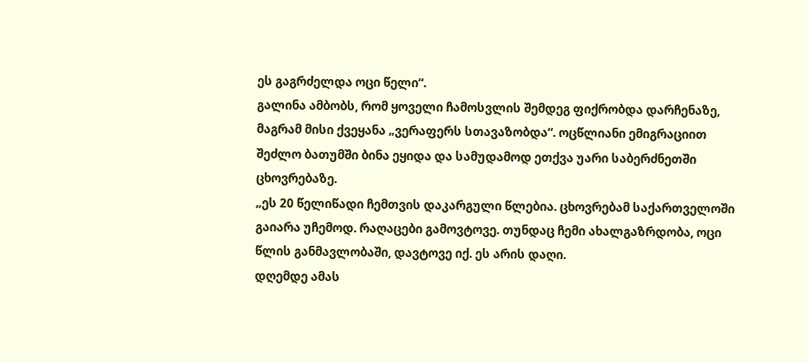ეს გაგრძელდა ოცი წელი“.
გალინა ამბობს, რომ ყოველი ჩამოსვლის შემდეგ ფიქრობდა დარჩენაზე, მაგრამ მისი ქვეყანა „ვერაფერს სთავაზობდა“. ოცწლიანი ემიგრაციით შეძლო ბათუმში ბინა ეყიდა და სამუდამოდ ეთქვა უარი საბერძნეთში ცხოვრებაზე.
„ეს 20 წელიწადი ჩემთვის დაკარგული წლებია. ცხოვრებამ საქართველოში გაიარა უჩემოდ. რაღაცები გამოვტოვე. თუნდაც ჩემი ახალგაზრდობა, ოცი წლის განმავლობაში, დავტოვე იქ. ეს არის დაღი.
დღემდე ამას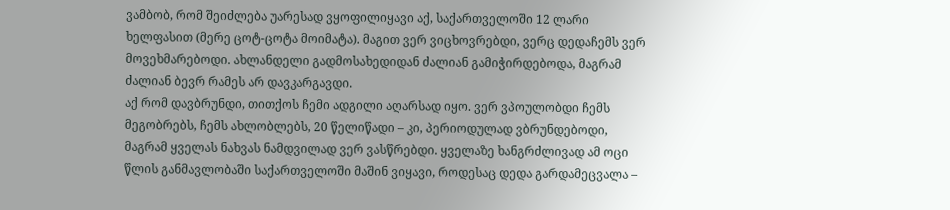ვამბობ, რომ შეიძლება უარესად ვყოფილიყავი აქ, საქართველოში 12 ლარი ხელფასით (მერე ცოტ-ცოტა მოიმატა). მაგით ვერ ვიცხოვრებდი, ვერც დედაჩემს ვერ მოვეხმარებოდი. ახლანდელი გადმოსახედიდან ძალიან გამიჭირდებოდა, მაგრამ ძალიან ბევრ რამეს არ დავკარგავდი.
აქ რომ დავბრუნდი, თითქოს ჩემი ადგილი აღარსად იყო. ვერ ვპოულობდი ჩემს მეგობრებს, ჩემს ახლობლებს, 20 წელიწადი – კი, პერიოდულად ვბრუნდებოდი, მაგრამ ყველას ნახვას ნამდვილად ვერ ვასწრებდი. ყველაზე ხანგრძლივად ამ ოცი წლის განმავლობაში საქართველოში მაშინ ვიყავი, როდესაც დედა გარდამეცვალა –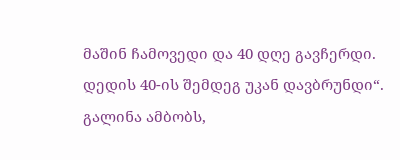მაშინ ჩამოვედი და 40 დღე გავჩერდი. დედის 40-ის შემდეგ უკან დავბრუნდი“.
გალინა ამბობს,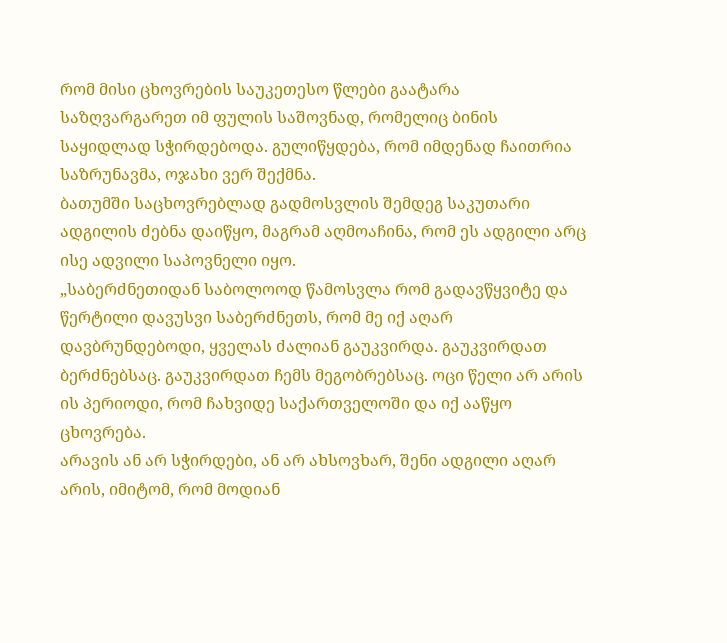რომ მისი ცხოვრების საუკეთესო წლები გაატარა საზღვარგარეთ იმ ფულის საშოვნად, რომელიც ბინის საყიდლად სჭირდებოდა. გულიწყდება, რომ იმდენად ჩაითრია საზრუნავმა, ოჯახი ვერ შექმნა.
ბათუმში საცხოვრებლად გადმოსვლის შემდეგ საკუთარი ადგილის ძებნა დაიწყო, მაგრამ აღმოაჩინა, რომ ეს ადგილი არც ისე ადვილი საპოვნელი იყო.
„საბერძნეთიდან საბოლოოდ წამოსვლა რომ გადავწყვიტე და წერტილი დავუსვი საბერძნეთს, რომ მე იქ აღარ დავბრუნდებოდი, ყველას ძალიან გაუკვირდა. გაუკვირდათ ბერძნებსაც. გაუკვირდათ ჩემს მეგობრებსაც. ოცი წელი არ არის ის პერიოდი, რომ ჩახვიდე საქართველოში და იქ ააწყო ცხოვრება.
არავის ან არ სჭირდები, ან არ ახსოვხარ, შენი ადგილი აღარ არის, იმიტომ, რომ მოდიან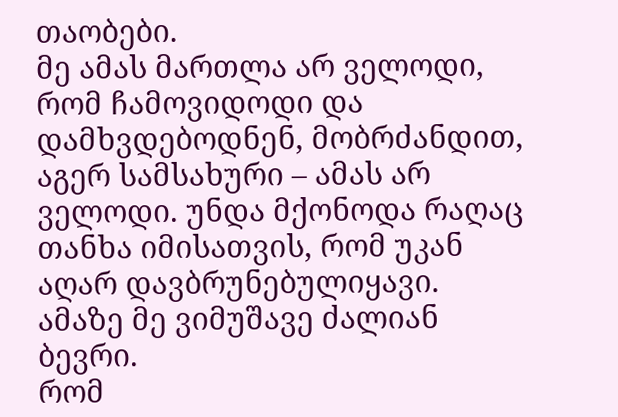თაობები.
მე ამას მართლა არ ველოდი, რომ ჩამოვიდოდი და დამხვდებოდნენ, მობრძანდით, აგერ სამსახური – ამას არ ველოდი. უნდა მქონოდა რაღაც თანხა იმისათვის, რომ უკან აღარ დავბრუნებულიყავი. ამაზე მე ვიმუშავე ძალიან ბევრი.
რომ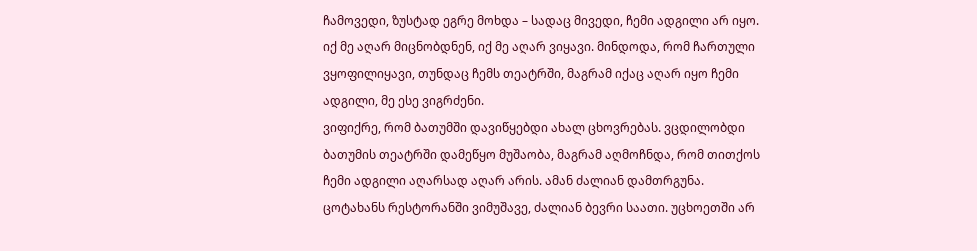ჩამოვედი, ზუსტად ეგრე მოხდა – სადაც მივედი, ჩემი ადგილი არ იყო. იქ მე აღარ მიცნობდნენ, იქ მე აღარ ვიყავი. მინდოდა, რომ ჩართული ვყოფილიყავი, თუნდაც ჩემს თეატრში, მაგრამ იქაც აღარ იყო ჩემი ადგილი, მე ესე ვიგრძენი.
ვიფიქრე, რომ ბათუმში დავიწყებდი ახალ ცხოვრებას. ვცდილობდი ბათუმის თეატრში დამეწყო მუშაობა, მაგრამ აღმოჩნდა, რომ თითქოს ჩემი ადგილი აღარსად აღარ არის. ამან ძალიან დამთრგუნა.
ცოტახანს რესტორანში ვიმუშავე, ძალიან ბევრი საათი. უცხოეთში არ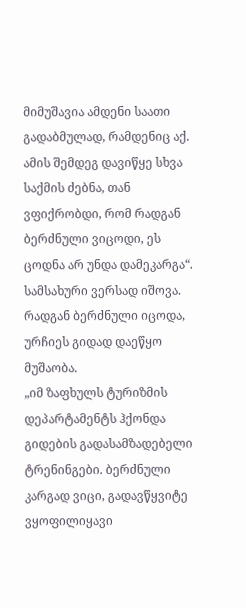მიმუშავია ამდენი საათი გადაბმულად, რამდენიც აქ. ამის შემდეგ დავიწყე სხვა საქმის ძებნა, თან ვფიქრობდი, რომ რადგან ბერძნული ვიცოდი, ეს ცოდნა არ უნდა დამეკარგა“.
სამსახური ვერსად იშოვა. რადგან ბერძნული იცოდა, ურჩიეს გიდად დაეწყო მუშაობა.
„იმ ზაფხულს ტურიზმის დეპარტამენტს ჰქონდა გიდების გადასამზადებელი ტრენინგები. ბერძნული კარგად ვიცი, გადავწყვიტე ვყოფილიყავი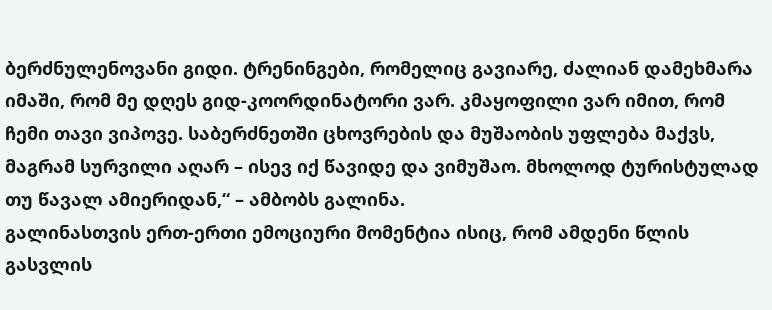ბერძნულენოვანი გიდი. ტრენინგები, რომელიც გავიარე, ძალიან დამეხმარა იმაში, რომ მე დღეს გიდ-კოორდინატორი ვარ. კმაყოფილი ვარ იმით, რომ ჩემი თავი ვიპოვე. საბერძნეთში ცხოვრების და მუშაობის უფლება მაქვს, მაგრამ სურვილი აღარ – ისევ იქ წავიდე და ვიმუშაო. მხოლოდ ტურისტულად თუ წავალ ამიერიდან,“ – ამბობს გალინა.
გალინასთვის ერთ-ერთი ემოციური მომენტია ისიც, რომ ამდენი წლის გასვლის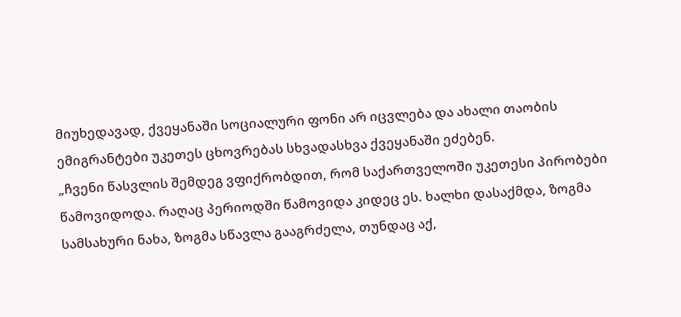მიუხედავად, ქვეყანაში სოციალური ფონი არ იცვლება და ახალი თაობის ემიგრანტები უკეთეს ცხოვრებას სხვადასხვა ქვეყანაში ეძებენ.
„ჩვენი წასვლის შემდეგ ვფიქრობდით, რომ საქართველოში უკეთესი პირობები წამოვიდოდა. რაღაც პერიოდში წამოვიდა კიდეც ეს. ხალხი დასაქმდა, ზოგმა სამსახური ნახა, ზოგმა სწავლა გააგრძელა, თუნდაც აქ,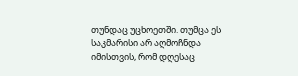თუნდაც უცხოეთში. თუმცა ეს საკმარისი არ აღმოჩნდა იმისთვის, რომ დღესაც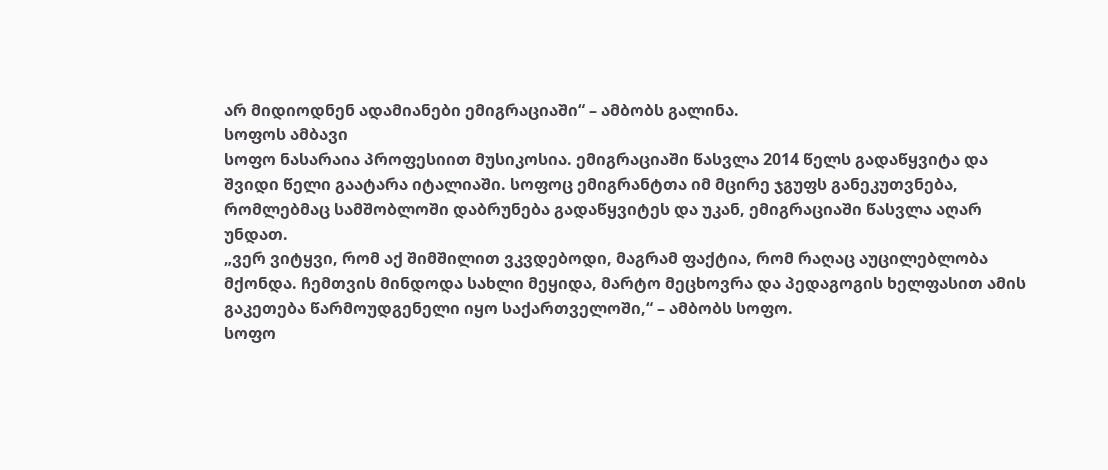არ მიდიოდნენ ადამიანები ემიგრაციაში“ – ამბობს გალინა.
სოფოს ამბავი
სოფო ნასარაია პროფესიით მუსიკოსია. ემიგრაციაში წასვლა 2014 წელს გადაწყვიტა და შვიდი წელი გაატარა იტალიაში. სოფოც ემიგრანტთა იმ მცირე ჯგუფს განეკუთვნება, რომლებმაც სამშობლოში დაბრუნება გადაწყვიტეს და უკან, ემიგრაციაში წასვლა აღარ უნდათ.
„ვერ ვიტყვი, რომ აქ შიმშილით ვკვდებოდი, მაგრამ ფაქტია, რომ რაღაც აუცილებლობა მქონდა. ჩემთვის მინდოდა სახლი მეყიდა, მარტო მეცხოვრა და პედაგოგის ხელფასით ამის გაკეთება წარმოუდგენელი იყო საქართველოში,“ – ამბობს სოფო.
სოფო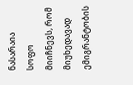ნასარაია
სოფო მიიჩნევს, რომ მიუხედავად ემიგრანტობის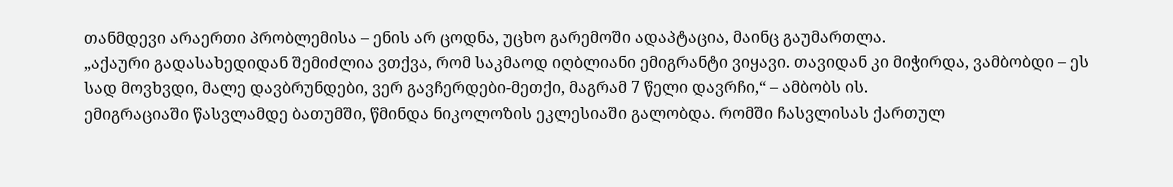თანმდევი არაერთი პრობლემისა – ენის არ ცოდნა, უცხო გარემოში ადაპტაცია, მაინც გაუმართლა.
„აქაური გადასახედიდან შემიძლია ვთქვა, რომ საკმაოდ იღბლიანი ემიგრანტი ვიყავი. თავიდან კი მიჭირდა, ვამბობდი – ეს სად მოვხვდი, მალე დავბრუნდები, ვერ გავჩერდები-მეთქი, მაგრამ 7 წელი დავრჩი,“ – ამბობს ის.
ემიგრაციაში წასვლამდე ბათუმში, წმინდა ნიკოლოზის ეკლესიაში გალობდა. რომში ჩასვლისას ქართულ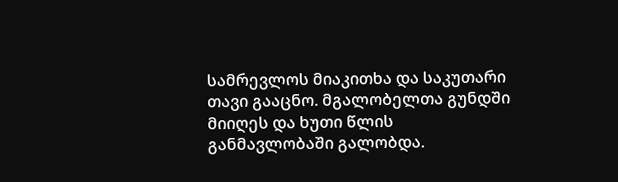სამრევლოს მიაკითხა და საკუთარი თავი გააცნო. მგალობელთა გუნდში მიიღეს და ხუთი წლის განმავლობაში გალობდა.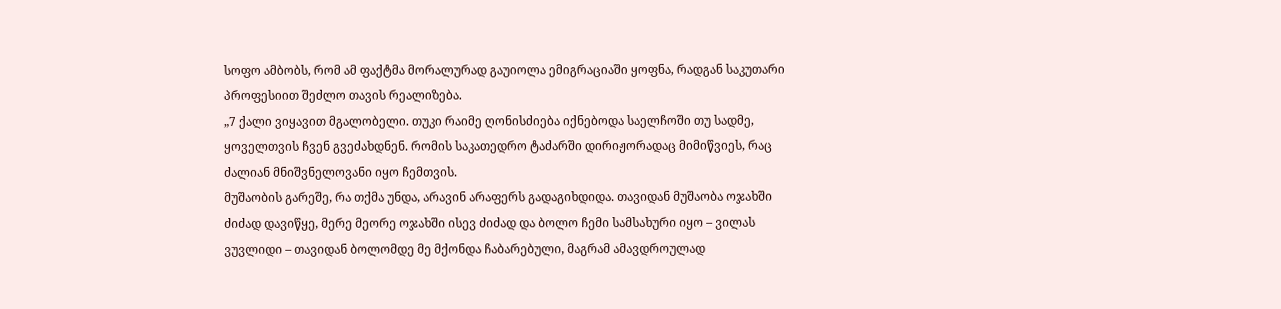სოფო ამბობს, რომ ამ ფაქტმა მორალურად გაუიოლა ემიგრაციაში ყოფნა, რადგან საკუთარი პროფესიით შეძლო თავის რეალიზება.
„7 ქალი ვიყავით მგალობელი. თუკი რაიმე ღონისძიება იქნებოდა საელჩოში თუ სადმე, ყოველთვის ჩვენ გვეძახდნენ. რომის საკათედრო ტაძარში დირიჟორადაც მიმიწვიეს, რაც ძალიან მნიშვნელოვანი იყო ჩემთვის.
მუშაობის გარეშე, რა თქმა უნდა, არავინ არაფერს გადაგიხდიდა. თავიდან მუშაობა ოჯახში ძიძად დავიწყე, მერე მეორე ოჯახში ისევ ძიძად და ბოლო ჩემი სამსახური იყო – ვილას ვუვლიდი – თავიდან ბოლომდე მე მქონდა ჩაბარებული, მაგრამ ამავდროულად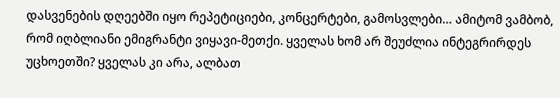დასვენების დღეებში იყო რეპეტიციები, კონცერტები, გამოსვლები… ამიტომ ვამბობ, რომ იღბლიანი ემიგრანტი ვიყავი-მეთქი. ყველას ხომ არ შეუძლია ინტეგრირდეს უცხოეთში? ყველას კი არა, ალბათ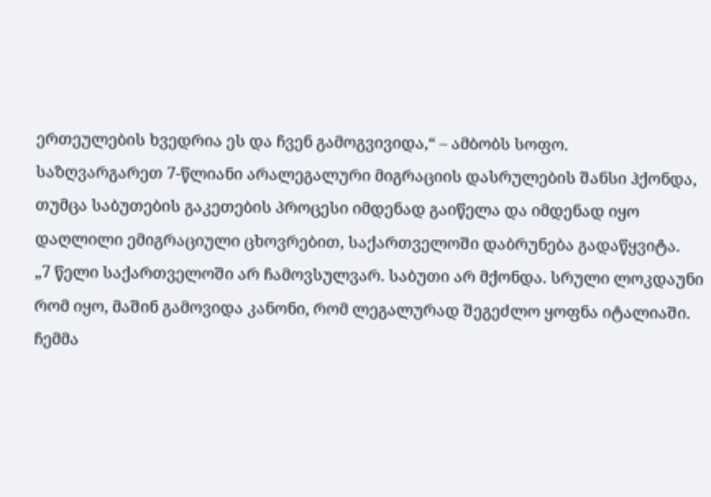ერთეულების ხვედრია ეს და ჩვენ გამოგვივიდა,“ – ამბობს სოფო.
საზღვარგარეთ 7-წლიანი არალეგალური მიგრაციის დასრულების შანსი ჰქონდა, თუმცა საბუთების გაკეთების პროცესი იმდენად გაიწელა და იმდენად იყო დაღლილი ემიგრაციული ცხოვრებით, საქართველოში დაბრუნება გადაწყვიტა.
„7 წელი საქართველოში არ ჩამოვსულვარ. საბუთი არ მქონდა. სრული ლოკდაუნი რომ იყო, მაშინ გამოვიდა კანონი, რომ ლეგალურად შეგეძლო ყოფნა იტალიაში. ჩემმა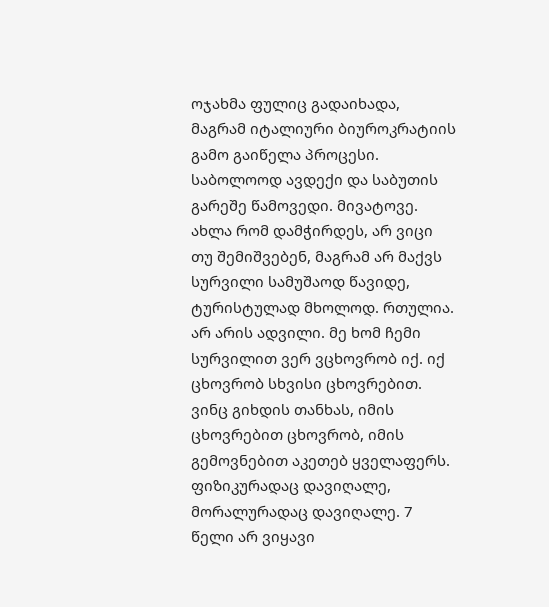ოჯახმა ფულიც გადაიხადა, მაგრამ იტალიური ბიუროკრატიის გამო გაიწელა პროცესი. საბოლოოდ ავდექი და საბუთის გარეშე წამოვედი. მივატოვე.
ახლა რომ დამჭირდეს, არ ვიცი თუ შემიშვებენ, მაგრამ არ მაქვს სურვილი სამუშაოდ წავიდე, ტურისტულად მხოლოდ. რთულია. არ არის ადვილი. მე ხომ ჩემი სურვილით ვერ ვცხოვრობ იქ. იქ ცხოვრობ სხვისი ცხოვრებით. ვინც გიხდის თანხას, იმის ცხოვრებით ცხოვრობ, იმის გემოვნებით აკეთებ ყველაფერს.
ფიზიკურადაც დავიღალე, მორალურადაც დავიღალე. 7 წელი არ ვიყავი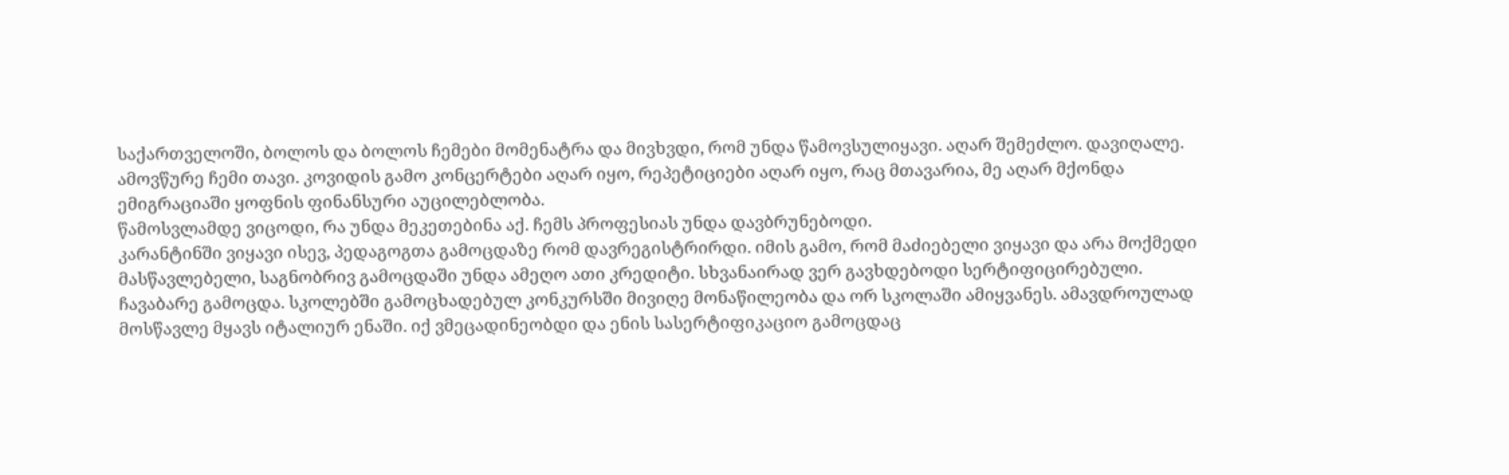საქართველოში, ბოლოს და ბოლოს ჩემები მომენატრა და მივხვდი, რომ უნდა წამოვსულიყავი. აღარ შემეძლო. დავიღალე. ამოვწურე ჩემი თავი. კოვიდის გამო კონცერტები აღარ იყო, რეპეტიციები აღარ იყო, რაც მთავარია, მე აღარ მქონდა ემიგრაციაში ყოფნის ფინანსური აუცილებლობა.
წამოსვლამდე ვიცოდი, რა უნდა მეკეთებინა აქ. ჩემს პროფესიას უნდა დავბრუნებოდი.
კარანტინში ვიყავი ისევ, პედაგოგთა გამოცდაზე რომ დავრეგისტრირდი. იმის გამო, რომ მაძიებელი ვიყავი და არა მოქმედი მასწავლებელი, საგნობრივ გამოცდაში უნდა ამეღო ათი კრედიტი. სხვანაირად ვერ გავხდებოდი სერტიფიცირებული.
ჩავაბარე გამოცდა. სკოლებში გამოცხადებულ კონკურსში მივიღე მონაწილეობა და ორ სკოლაში ამიყვანეს. ამავდროულად მოსწავლე მყავს იტალიურ ენაში. იქ ვმეცადინეობდი და ენის სასერტიფიკაციო გამოცდაც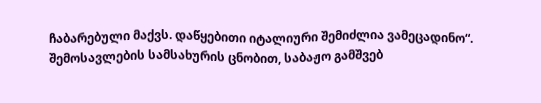ჩაბარებული მაქვს. დაწყებითი იტალიური შემიძლია ვამეცადინო“.
შემოსავლების სამსახურის ცნობით, საბაჟო გამშვებ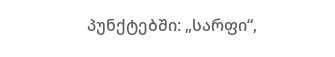პუნქტებში: „სარფი“,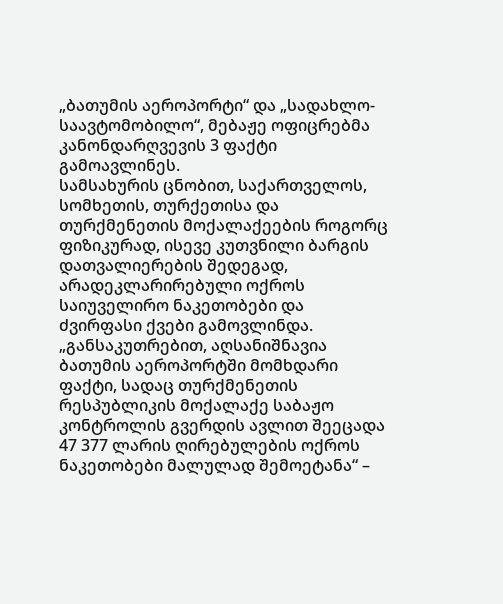„ბათუმის აეროპორტი“ და „სადახლო-საავტომობილო“, მებაჟე ოფიცრებმა კანონდარღვევის 3 ფაქტი გამოავლინეს.
სამსახურის ცნობით, საქართველოს, სომხეთის, თურქეთისა და თურქმენეთის მოქალაქეების როგორც ფიზიკურად, ისევე კუთვნილი ბარგის დათვალიერების შედეგად, არადეკლარირებული ოქროს საიუველირო ნაკეთობები და ძვირფასი ქვები გამოვლინდა.
„განსაკუთრებით, აღსანიშნავია ბათუმის აეროპორტში მომხდარი ფაქტი, სადაც თურქმენეთის რესპუბლიკის მოქალაქე საბაჟო კონტროლის გვერდის ავლით შეეცადა 47 377 ლარის ღირებულების ოქროს ნაკეთობები მალულად შემოეტანა“ –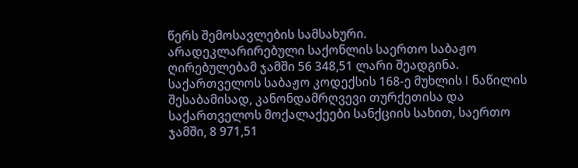წერს შემოსავლების სამსახური.
არადეკლარირებული საქონლის საერთო საბაჟო ღირებულებამ ჯამში 56 348,51 ლარი შეადგინა.
საქართველოს საბაჟო კოდექსის 168-ე მუხლის I ნაწილის შესაბამისად, კანონდამრღვევი თურქეთისა და საქართველოს მოქალაქეები სანქციის სახით, საერთო ჯამში, 8 971,51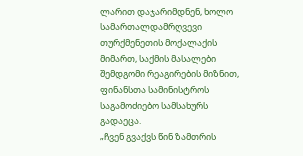ლარით დაჯარიმდნენ, ხოლო სამართალდამრღვევი თურქმენეთის მოქალაქის მიმართ, საქმის მასალები შემდგომი რეაგირების მიზნით, ფინანსთა სამინისტროს საგამოძიებო სამსახურს გადაეცა.
„ჩვენ გვაქვს წინ ზამთრის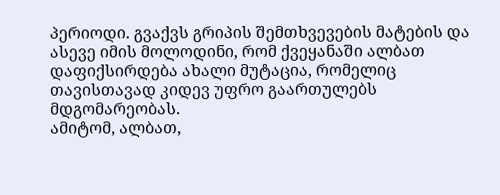პერიოდი. გვაქვს გრიპის შემთხვევების მატების და ასევე იმის მოლოდინი, რომ ქვეყანაში ალბათ დაფიქსირდება ახალი მუტაცია, რომელიც თავისთავად კიდევ უფრო გაართულებს მდგომარეობას.
ამიტომ, ალბათ,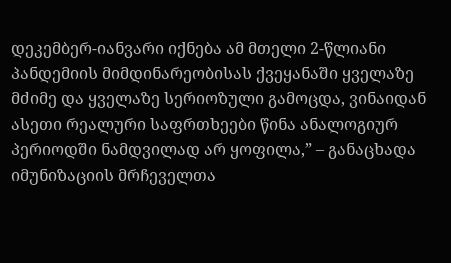დეკემბერ-იანვარი იქნება ამ მთელი 2-წლიანი პანდემიის მიმდინარეობისას ქვეყანაში ყველაზე მძიმე და ყველაზე სერიოზული გამოცდა, ვინაიდან ასეთი რეალური საფრთხეები წინა ანალოგიურ პერიოდში ნამდვილად არ ყოფილა,” – განაცხადა იმუნიზაციის მრჩეველთა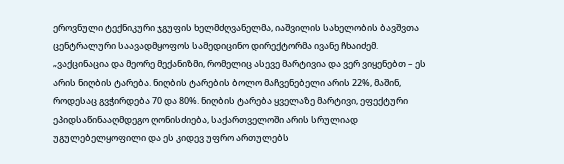ეროვნული ტექნიკური ჯგუფის ხელმძღვანელმა, იაშვილის სახელობის ბავშვთა ცენტრალური საავადმყოფოს სამედიცინო დირექტორმა ივანე ჩხაიძემ.
„ვაქცინაცია და მეორე მექანიზმი, რომელიც ასევე მარტივია და ვერ ვიყენებთ – ეს არის ნიღბის ტარება. ნიღბის ტარების ბოლო მაჩვენებელი არის 22%, მაშინ, როდესაც გვჭირდება 70 და 80%. ნიღბის ტარება ყველაზე მარტივი, ეფექტური ეპიდსაწინააღმდეგო ღონისძიება, საქართველოში არის სრულიად უგულებელყოფილი და ეს კიდევ უფრო ართულებს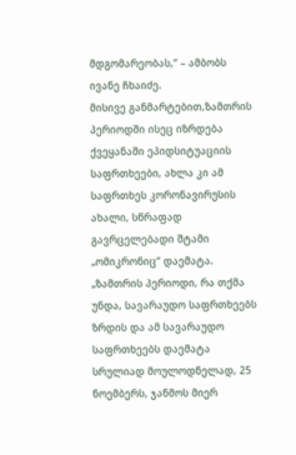მდგომარეობას,“ – ამბობს ივანე ჩხაიძე.
მისივე განმარტებით,ზამთრის პერიოდში ისეც იზრდება ქვეყანაში ეპიდსიტუაციის საფრთხეები, ახლა კი ამ საფრთხეს კორონავირუსის ახალი, სწრაფად გავრცელებადი შტამი „ომიკრონიც“ დაემატა.
„ზამთრის პერიოდი, რა თქმა უნდა, სავარაუდო საფრთხეებს ზრდის და ამ სავარაუდო საფრთხეებს დაემატა სრულიად მოულოდნელად, 25 ნოემბერს, ჯანმოს მიერ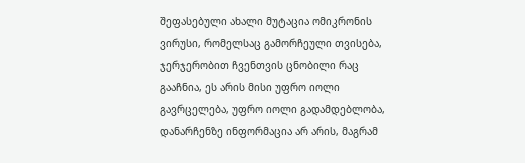შეფასებული ახალი მუტაცია ომიკრონის ვირუსი, რომელსაც გამორჩეული თვისება, ჯერჯერობით ჩვენთვის ცნობილი რაც გააჩნია, ეს არის მისი უფრო იოლი გავრცელება, უფრო იოლი გადამდებლობა, დანარჩენზე ინფორმაცია არ არის, მაგრამ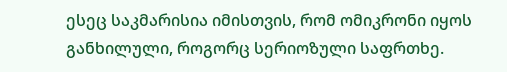ესეც საკმარისია იმისთვის, რომ ომიკრონი იყოს განხილული, როგორც სერიოზული საფრთხე.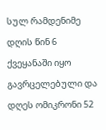სულ რამდენიმე დღის წინ 6 ქვეყანაში იყო გავრცელებული და დღეს ომიკრონი 52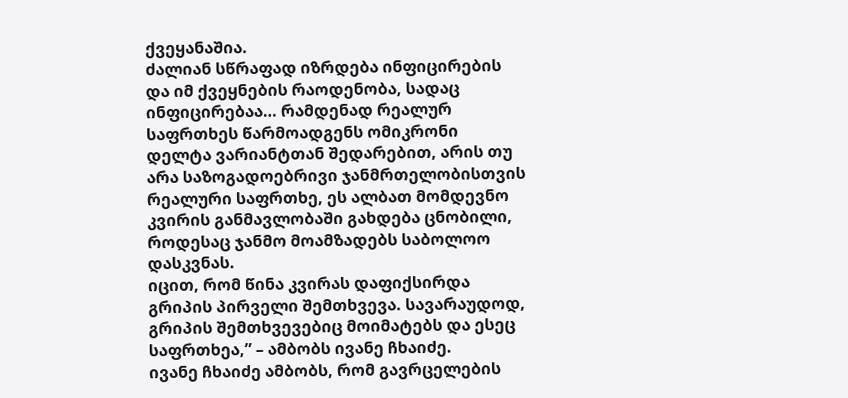ქვეყანაშია.
ძალიან სწრაფად იზრდება ინფიცირების და იმ ქვეყნების რაოდენობა, სადაც ინფიცირებაა… რამდენად რეალურ საფრთხეს წარმოადგენს ომიკრონი დელტა ვარიანტთან შედარებით, არის თუ არა საზოგადოებრივი ჯანმრთელობისთვის რეალური საფრთხე, ეს ალბათ მომდევნო კვირის განმავლობაში გახდება ცნობილი, როდესაც ჯანმო მოამზადებს საბოლოო დასკვნას.
იცით, რომ წინა კვირას დაფიქსირდა გრიპის პირველი შემთხვევა. სავარაუდოდ, გრიპის შემთხვევებიც მოიმატებს და ესეც საფრთხეა,” – ამბობს ივანე ჩხაიძე.
ივანე ჩხაიძე ამბობს, რომ გავრცელების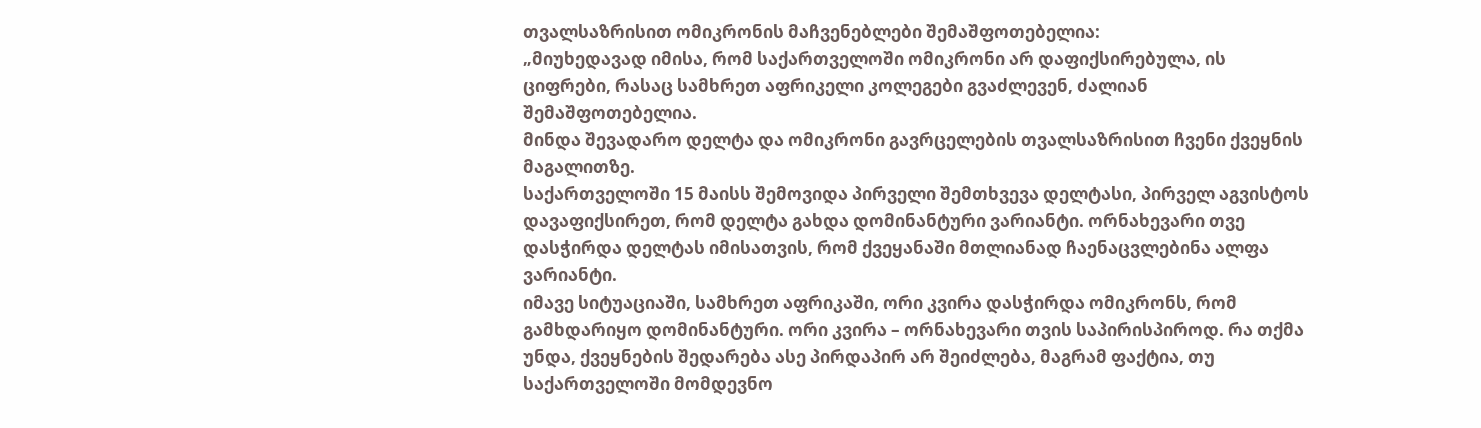თვალსაზრისით ომიკრონის მაჩვენებლები შემაშფოთებელია:
„მიუხედავად იმისა, რომ საქართველოში ომიკრონი არ დაფიქსირებულა, ის ციფრები, რასაც სამხრეთ აფრიკელი კოლეგები გვაძლევენ, ძალიან შემაშფოთებელია.
მინდა შევადარო დელტა და ომიკრონი გავრცელების თვალსაზრისით ჩვენი ქვეყნის მაგალითზე.
საქართველოში 15 მაისს შემოვიდა პირველი შემთხვევა დელტასი, პირველ აგვისტოს დავაფიქსირეთ, რომ დელტა გახდა დომინანტური ვარიანტი. ორნახევარი თვე დასჭირდა დელტას იმისათვის, რომ ქვეყანაში მთლიანად ჩაენაცვლებინა ალფა ვარიანტი.
იმავე სიტუაციაში, სამხრეთ აფრიკაში, ორი კვირა დასჭირდა ომიკრონს, რომ გამხდარიყო დომინანტური. ორი კვირა – ორნახევარი თვის საპირისპიროდ. რა თქმა უნდა, ქვეყნების შედარება ასე პირდაპირ არ შეიძლება, მაგრამ ფაქტია, თუ საქართველოში მომდევნო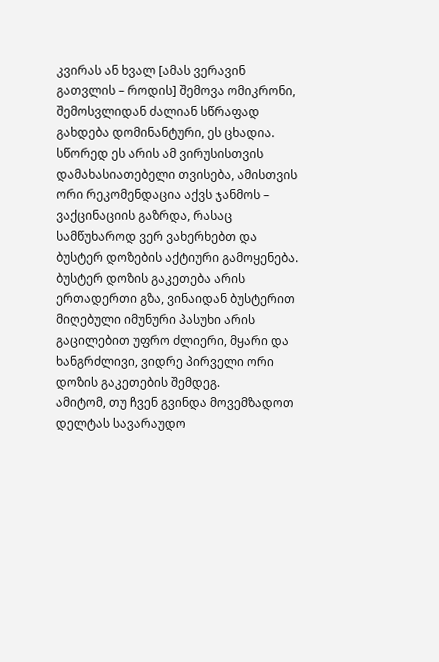კვირას ან ხვალ [ამას ვერავინ გათვლის – როდის] შემოვა ომიკრონი, შემოსვლიდან ძალიან სწრაფად გახდება დომინანტური, ეს ცხადია.
სწორედ ეს არის ამ ვირუსისთვის დამახასიათებელი თვისება, ამისთვის ორი რეკომენდაცია აქვს ჯანმოს – ვაქცინაციის გაზრდა, რასაც სამწუხაროდ ვერ ვახერხებთ და ბუსტერ დოზების აქტიური გამოყენება.
ბუსტერ დოზის გაკეთება არის ერთადერთი გზა, ვინაიდან ბუსტერით მიღებული იმუნური პასუხი არის გაცილებით უფრო ძლიერი, მყარი და ხანგრძლივი, ვიდრე პირველი ორი დოზის გაკეთების შემდეგ.
ამიტომ, თუ ჩვენ გვინდა მოვემზადოთ დელტას სავარაუდო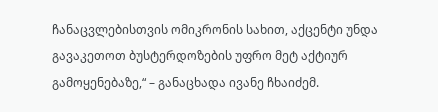ჩანაცვლებისთვის ომიკრონის სახით, აქცენტი უნდა გავაკეთოთ ბუსტერდოზების უფრო მეტ აქტიურ გამოყენებაზე,“ – განაცხადა ივანე ჩხაიძემ.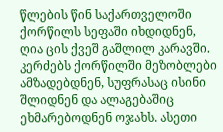წლების წინ საქართველოში ქორწილს სეფაში იხდიდნენ, ღია ცის ქვეშ გაშლილ კარავში. კერძებს ქორწილში მეზობლები ამზადებდნენ, სუფრასაც ისინი შლიდნენ და ალაგებაშიც ეხმარებოდნენ ოჯახს. ასეთი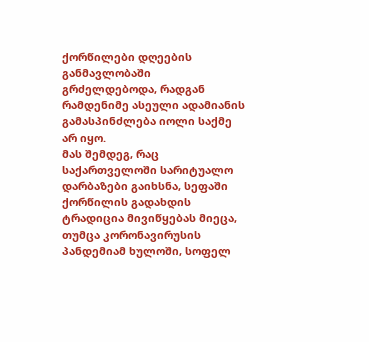ქორწილები დღეების განმავლობაში გრძელდებოდა, რადგან რამდენიმე ასეული ადამიანის გამასპინძლება იოლი საქმე არ იყო.
მას შემდეგ, რაც საქართველოში სარიტუალო დარბაზები გაიხსნა, სეფაში ქორწილის გადახდის ტრადიცია მივიწყებას მიეცა, თუმცა კორონავირუსის პანდემიამ ხულოში, სოფელ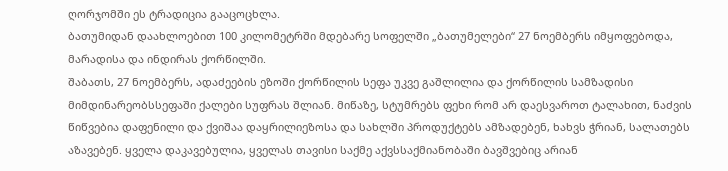ღორჯომში ეს ტრადიცია გააცოცხლა.
ბათუმიდან დაახლოებით 100 კილომეტრში მდებარე სოფელში „ბათუმელები“ 27 ნოემბერს იმყოფებოდა, მარადისა და ინდირას ქორწილში.
შაბათს, 27 ნოემბერს, ადაძეების ეზოში ქორწილის სეფა უკვე გაშლილია და ქორწილის სამზადისი მიმდინარეობსსეფაში ქალები სუფრას შლიან. მიწაზე, სტუმრებს ფეხი რომ არ დაესვაროთ ტალახით, ნაძვის წიწვებია დაფენილი და ქვიშაა დაყრილიეზოსა და სახლში პროდუქტებს ამზადებენ, ხახვს ჭრიან, სალათებს აზავებენ. ყველა დაკავებულია, ყველას თავისი საქმე აქვსსაქმიანობაში ბავშვებიც არიან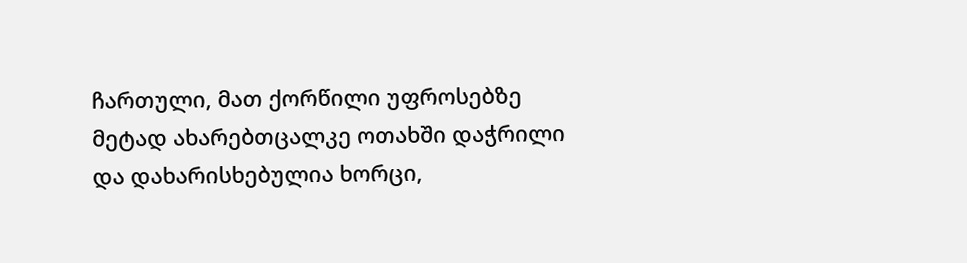ჩართული, მათ ქორწილი უფროსებზე მეტად ახარებთცალკე ოთახში დაჭრილი და დახარისხებულია ხორცი,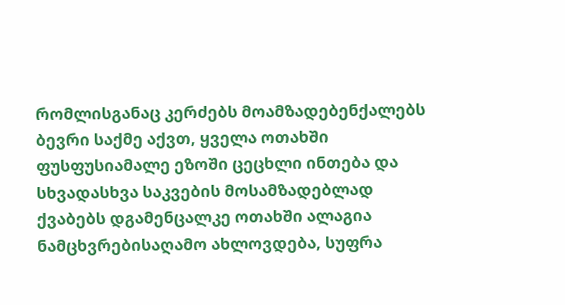რომლისგანაც კერძებს მოამზადებენქალებს ბევრი საქმე აქვთ, ყველა ოთახში ფუსფუსიამალე ეზოში ცეცხლი ინთება და სხვადასხვა საკვების მოსამზადებლად ქვაბებს დგამენცალკე ოთახში ალაგია ნამცხვრებისაღამო ახლოვდება, სუფრა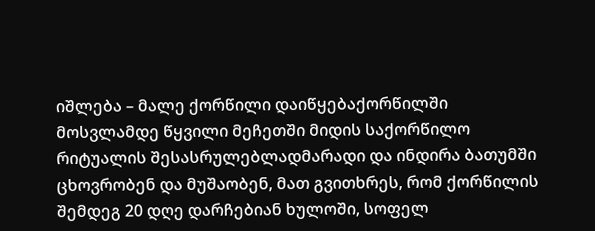იშლება – მალე ქორწილი დაიწყებაქორწილში მოსვლამდე წყვილი მეჩეთში მიდის საქორწილო რიტუალის შესასრულებლადმარადი და ინდირა ბათუმში ცხოვრობენ და მუშაობენ, მათ გვითხრეს, რომ ქორწილის შემდეგ 20 დღე დარჩებიან ხულოში, სოფელ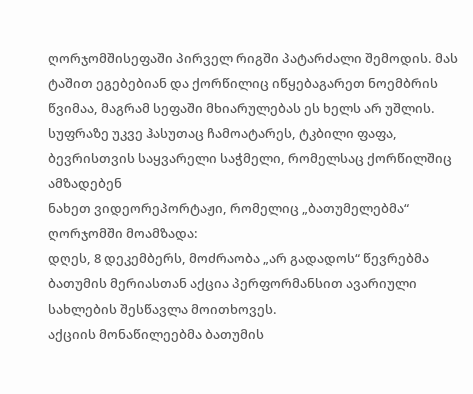ღორჯომშისეფაში პირველ რიგში პატარძალი შემოდის. მას ტაშით ეგებებიან და ქორწილიც იწყებაგარეთ ნოემბრის წვიმაა, მაგრამ სეფაში მხიარულებას ეს ხელს არ უშლის. სუფრაზე უკვე ჰასუთაც ჩამოატარეს, ტკბილი ფაფა, ბევრისთვის საყვარელი საჭმელი, რომელსაც ქორწილშიც ამზადებენ
ნახეთ ვიდეორეპორტაჟი, რომელიც „ბათუმელებმა“ ღორჯომში მოამზადა:
დღეს, 8 დეკემბერს, მოძრაობა „არ გადადოს“ წევრებმა ბათუმის მერიასთან აქცია პერფორმანსით ავარიული სახლების შესწავლა მოითხოვეს.
აქციის მონაწილეებმა ბათუმის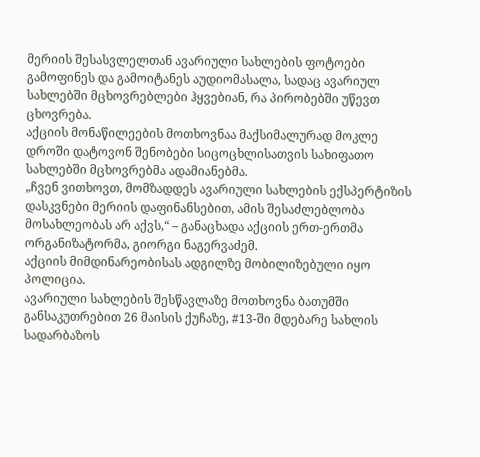მერიის შესასვლელთან ავარიული სახლების ფოტოები გამოფინეს და გამოიტანეს აუდიომასალა, სადაც ავარიულ სახლებში მცხოვრებლები ჰყვებიან, რა პირობებში უწევთ ცხოვრება.
აქციის მონაწილეების მოთხოვნაა მაქსიმალურად მოკლე დროში დატოვონ შენობები სიცოცხლისათვის სახიფათო სახლებში მცხოვრებმა ადამიანებმა.
„ჩვენ ვითხოვთ, მომზადდეს ავარიული სახლების ექსპერტიზის დასკვნები მერიის დაფინანსებით, ამის შესაძლებლობა მოსახლეობას არ აქვს,“ – განაცხადა აქციის ერთ-ერთმა ორგანიზატორმა, გიორგი ნაგერვაძემ.
აქციის მიმდინარეობისას ადგილზე მობილიზებული იყო პოლიცია.
ავარიული სახლების შესწავლაზე მოთხოვნა ბათუმში განსაკუთრებით 26 მაისის ქუჩაზე, #13-ში მდებარე სახლის სადარბაზოს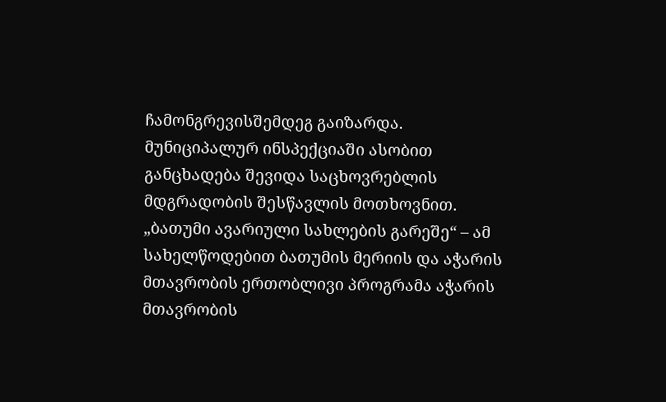ჩამონგრევისშემდეგ გაიზარდა. მუნიციპალურ ინსპექციაში ასობით განცხადება შევიდა საცხოვრებლის მდგრადობის შესწავლის მოთხოვნით.
„ბათუმი ავარიული სახლების გარეშე“ – ამ სახელწოდებით ბათუმის მერიის და აჭარის მთავრობის ერთობლივი პროგრამა აჭარის მთავრობის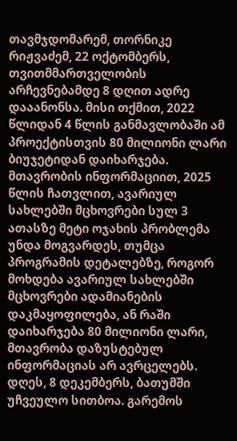თავმჯდომარემ, თორნიკე რიჟვაძემ, 22 ოქტომბერს, თვითმმართველობის არჩევნებამდე 8 დღით ადრე დააანონსა. მისი თქმით, 2022 წლიდან 4 წლის განმავლობაში ამ პროექტისთვის 80 მილიონი ლარი ბიუჯეტიდან დაიხარჯება.
მთავრობის ინფორმაციით, 2025 წლის ჩათვლით, ავარიულ სახლებში მცხოვრები სულ 3 ათასზე მეტი ოჯახის პრობლემა უნდა მოგვარდეს, თუმცა პროგრამის დეტალებზე, როგორ მოხდება ავარიულ სახლებში მცხოვრები ადამიანების დაკმაყოფილება, ან რაში დაიხარჯება 80 მილიონი ლარი, მთავრობა დაზუსტებულ ინფორმაციას არ ავრცელებს.
დღეს, 8 დეკემბერს, ბათუმში უჩვეულო სითბოა. გარემოს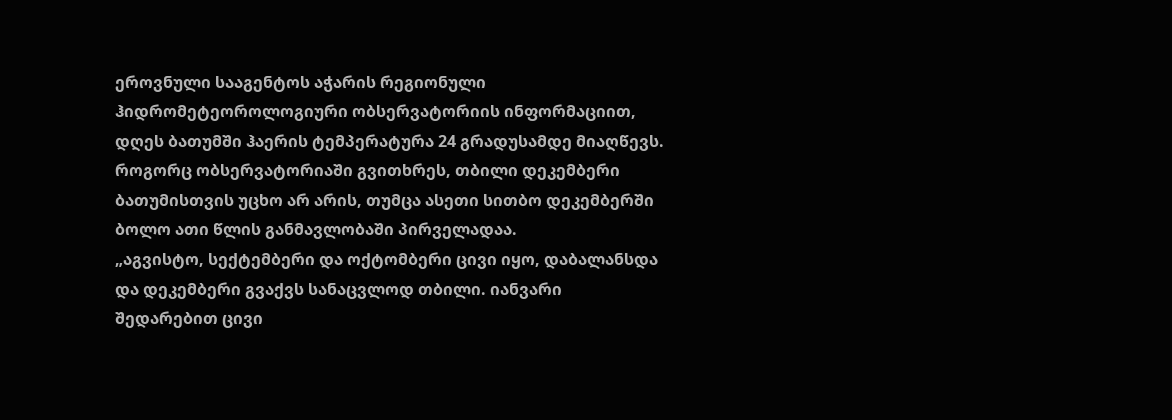ეროვნული სააგენტოს აჭარის რეგიონული ჰიდრომეტეოროლოგიური ობსერვატორიის ინფორმაციით, დღეს ბათუმში ჰაერის ტემპერატურა 24 გრადუსამდე მიაღწევს.
როგორც ობსერვატორიაში გვითხრეს, თბილი დეკემბერი ბათუმისთვის უცხო არ არის, თუმცა ასეთი სითბო დეკემბერში ბოლო ათი წლის განმავლობაში პირველადაა.
„აგვისტო, სექტემბერი და ოქტომბერი ცივი იყო, დაბალანსდა და დეკემბერი გვაქვს სანაცვლოდ თბილი. იანვარი შედარებით ცივი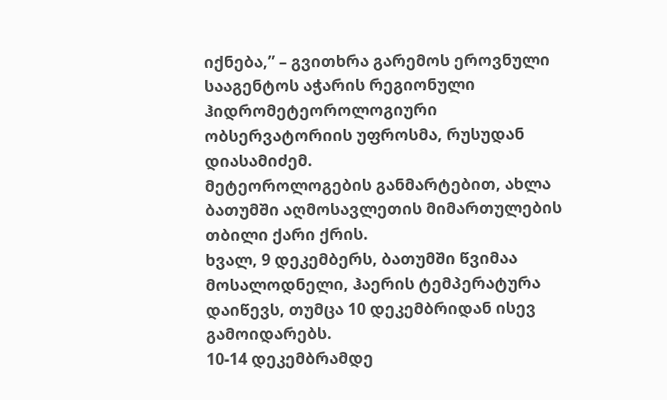იქნება,” – გვითხრა გარემოს ეროვნული სააგენტოს აჭარის რეგიონული ჰიდრომეტეოროლოგიური ობსერვატორიის უფროსმა, რუსუდან დიასამიძემ.
მეტეოროლოგების განმარტებით, ახლა ბათუმში აღმოსავლეთის მიმართულების თბილი ქარი ქრის.
ხვალ, 9 დეკემბერს, ბათუმში წვიმაა მოსალოდნელი, ჰაერის ტემპერატურა დაიწევს, თუმცა 10 დეკემბრიდან ისევ გამოიდარებს.
10-14 დეკემბრამდე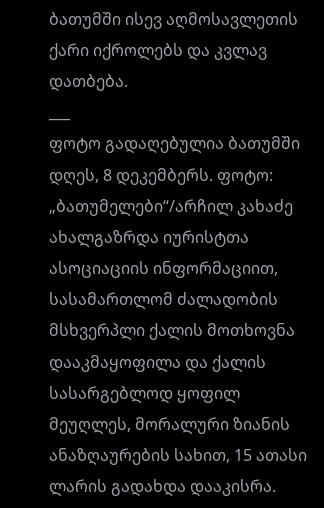ბათუმში ისევ აღმოსავლეთის ქარი იქროლებს და კვლავ დათბება.
___
ფოტო გადაღებულია ბათუმში დღეს, 8 დეკემბერს. ფოტო: „ბათუმელები“/არჩილ კახაძე
ახალგაზრდა იურისტთა ასოციაციის ინფორმაციით, სასამართლომ ძალადობის მსხვერპლი ქალის მოთხოვნა დააკმაყოფილა და ქალის სასარგებლოდ ყოფილ მეუღლეს, მორალური ზიანის ანაზღაურების სახით, 15 ათასი ლარის გადახდა დააკისრა.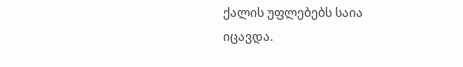ქალის უფლებებს საია იცავდა.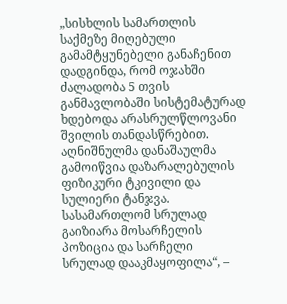„სისხლის სამართლის საქმეზე მიღებული გამამტყუნებელი განაჩენით დადგინდა, რომ ოჯახში ძალადობა 5 თვის განმავლობაში სისტემატურად ხდებოდა არასრულწლოვანი შვილის თანდასწრებით. აღნიშნულმა დანაშაულმა გამოიწვია დაზარალებულის ფიზიკური ტკივილი და სულიერი ტანჯვა. სასამართლომ სრულად გაიზიარა მოსარჩელის პოზიცია და სარჩელი სრულად დააკმაყოფილა“, –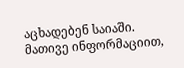აცხადებენ საიაში.
მათივე ინფორმაციით,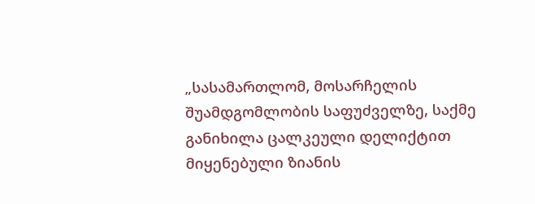„სასამართლომ, მოსარჩელის შუამდგომლობის საფუძველზე, საქმე განიხილა ცალკეული დელიქტით მიყენებული ზიანის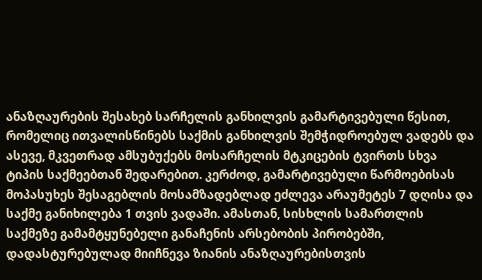ანაზღაურების შესახებ სარჩელის განხილვის გამარტივებული წესით, რომელიც ითვალისწინებს საქმის განხილვის შემჭიდროებულ ვადებს და ასევე, მკვეთრად ამსუბუქებს მოსარჩელის მტკიცების ტვირთს სხვა ტიპის საქმეებთან შედარებით. კერძოდ, გამარტივებული წარმოებისას მოპასუხეს შესაგებლის მოსამზადებლად ეძლევა არაუმეტეს 7 დღისა და საქმე განიხილება 1 თვის ვადაში. ამასთან, სისხლის სამართლის საქმეზე გამამტყუნებელი განაჩენის არსებობის პირობებში, დადასტურებულად მიიჩნევა ზიანის ანაზღაურებისთვის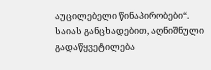აუცილებელი წინაპირობები“.
საიას განცხადებით, აღნიშნული გადაწყვეტილება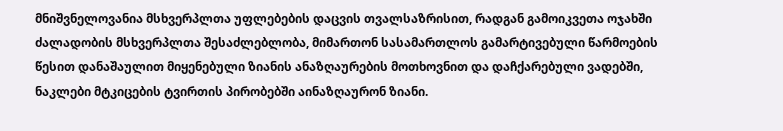მნიშვნელოვანია მსხვერპლთა უფლებების დაცვის თვალსაზრისით, რადგან გამოიკვეთა ოჯახში ძალადობის მსხვერპლთა შესაძლებლობა, მიმართონ სასამართლოს გამარტივებული წარმოების წესით დანაშაულით მიყენებული ზიანის ანაზღაურების მოთხოვნით და დაჩქარებული ვადებში, ნაკლები მტკიცების ტვირთის პირობებში აინაზღაურონ ზიანი.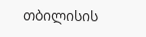თბილისის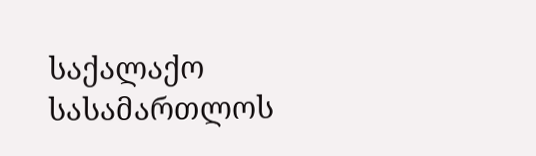საქალაქო სასამართლოს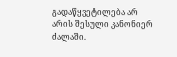გადაწყვეტილება არ არის შესული კანონიერ ძალაში.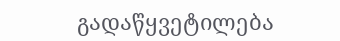გადაწყვეტილება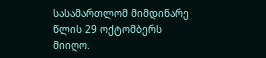სასამართლომ მიმდინარე წლის 29 ოქტომბერს მიიღო.